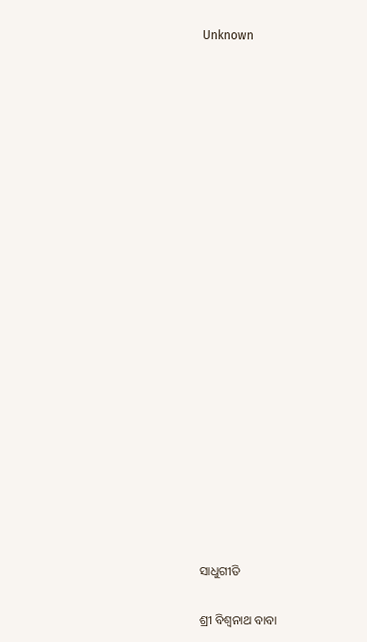Unknown





















ସାଧୁଗୀତି

ଶ୍ରୀ ବିଶ୍ୱନାଥ ବାବା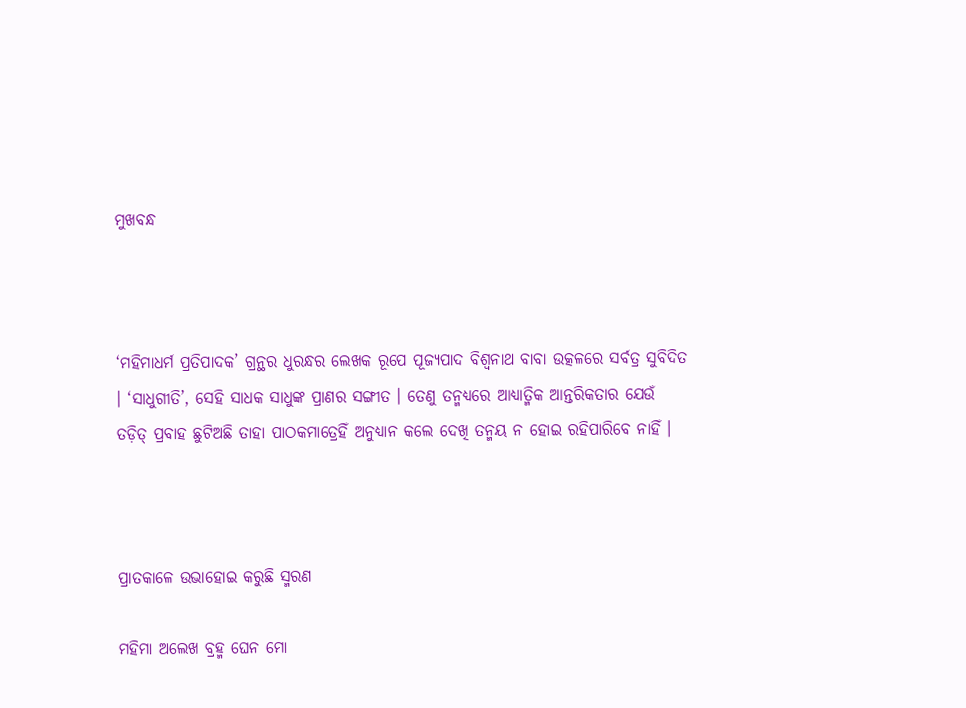ମୁଖବନ୍ଧ



‘ମହିମାଧର୍ମ ପ୍ରତିପାଦକ’ ଗ୍ରନ୍ଥର ଧୁରନ୍ଧର ଲେଖକ ରୂପେ ପୂଜ୍ୟପାଦ ବିଶ୍ୱନାଥ ବାବା ଉତ୍କଳରେ ସର୍ବତ୍ର ସୁବିଦିତ । ‘ସାଧୁଗୀତି’, ସେହି ସାଧକ ସାଧୁଙ୍କ ପ୍ରାଣର ସଙ୍ଗୀତ । ତେଣୁ ତନ୍ମଧ୍ୟରେ ଆଧ୍ୟାତ୍ମିକ ଆନ୍ତରିକତାର ଯେଉଁ ତଡ଼ିତ୍‌ ପ୍ରବାହ ଛୁଟିଅଛି ତାହା ପାଠକମାତ୍ରେହିଁ ଅନୁଧ୍ୟାନ କଲେ ଦେଖି ତନ୍ମୟ ନ ହୋଇ ରହିପାରିବେ ନାହିଁ ।



ପ୍ରାତକାଳେ ଉଭାହୋଇ କରୁଛି ସ୍ମରଣ

ମହିମା ଅଲେଖ ବ୍ରହ୍ମ ଘେନ ମୋ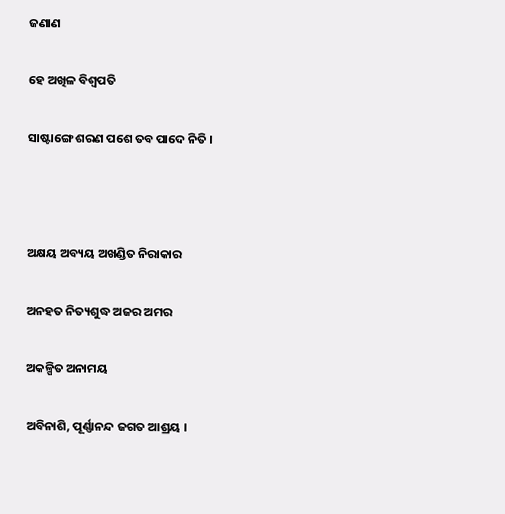ଜଣାଣ

ହେ ଅଖିଳ ବିଶ୍ୱପତି

ସାଷ୍ଟାଙ୍ଗେ ଶରଣ ପଶେ ତବ ପାଦେ ନିତି ।



ଅକ୍ଷୟ ଅବ୍ୟୟ ଅଖଣ୍ଡିତ ନିରାକାର

ଅନହତ ନିତ୍ୟଶୁଦ୍ଧ ଅଜର ଅମର

ଅକଳ୍ପିତ ଅନାମୟ

ଅବିନାଶି, ପୂର୍ଣ୍ଣାନନ୍ଦ ଜଗତ ଆଶ୍ରୟ ।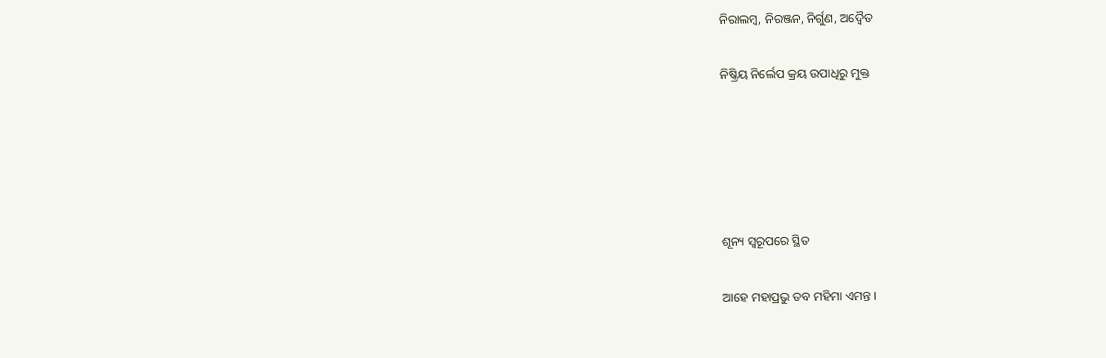ନିରାଲମ୍ବ, ନିରଞ୍ଜନ, ନିର୍ଗୁଣ, ଅଦ୍ୱୈତ

ନିଷ୍କ୍ରିୟ ନିର୍ଲେପ କ୍ରୟ ଉପାଧିରୁ ମୁକ୍ତ





ଶୂନ୍ୟ ସ୍ୱରୂପରେ ସ୍ଥିତ

ଆହେ ମହାପ୍ରଭୁ ତବ ମହିମା ଏମନ୍ତ ।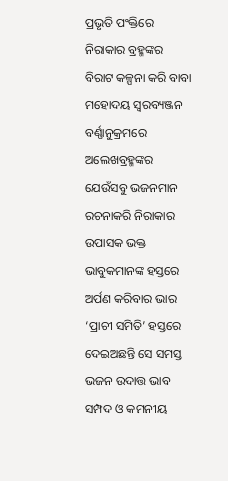ପ୍ରଭୃତି ପଂକ୍ତିରେ ନିରାକାର ବ୍ରହ୍ମଙ୍କର ବିରାଟ କଳ୍ପନା କରି ବାବା ମହୋଦୟ ସ୍ୱରବ୍ୟଞ୍ଜନ ବର୍ଣ୍ଣାନୁକ୍ରମରେ ଅଲେଖବ୍ରହ୍ମଙ୍କର ଯେଉଁସବୁ ଭଜନମାନ ରଚନାକରି ନିରାକାର ଉପାସକ ଭକ୍ତ ଭାବୁକମାନଙ୍କ ହସ୍ତରେ ଅର୍ପଣ କରିବାର ଭାର ‘ପ୍ରାଚୀ ସମିତି’ ହସ୍ତରେ ଦେଇଅଛନ୍ତି ସେ ସମସ୍ତ ଭଜନ ଉଦାତ୍ତ ଭାବ ସମ୍ପଦ ଓ କମନୀୟ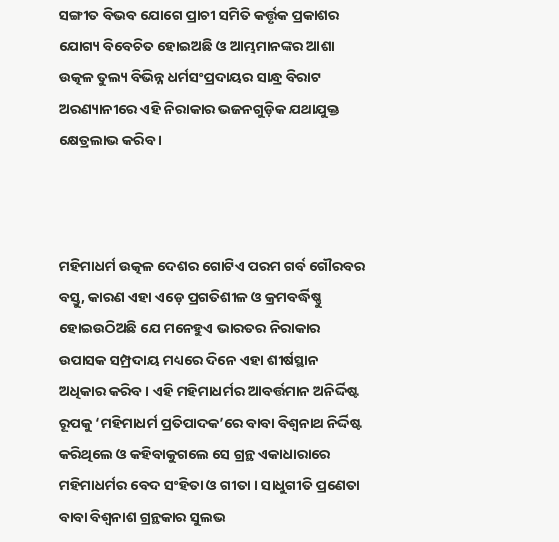ସଙ୍ଗୀତ ବିଭବ ଯୋଗେ ପ୍ରାଚୀ ସମିତି କର୍ତ୍ତୃକ ପ୍ରକାଶର ଯୋଗ୍ୟ ବିବେଚିତ ହୋଇଅଛି ଓ ଆମ୍ଭମାନଙ୍କର ଆଶା ଉତ୍କଳ ତୁଲ୍ୟ ବିଭିନ୍ନ ଧର୍ମସଂପ୍ରଦାୟର ସାନ୍ଧ୍ର ବିରାଟ ଅରଣ୍ୟାନୀରେ ଏହି ନିରାକାର ଭଜନଗୁଡ଼ିକ ଯଥାଯୁକ୍ତ କ୍ଷେତ୍ରଲାଭ କରିବ ।



ମହିମାଧର୍ମ ଉତ୍କଳ ଦେଶର ଗୋଟିଏ ପରମ ଗର୍ବ ଗୌରବର ବସ୍ତୁ, କାରଣ ଏହା ଏଡ଼େ ପ୍ରଗତିଶୀଳ ଓ କ୍ରମବର୍ଦ୍ଧିଷ୍ଣୁ ହୋଇଉଠିଅଛି ଯେ ମନେହୁଏ ଭାରତର ନିରାକାର ଉପାସକ ସମ୍ପ୍ରଦାୟ ମଧ୍ୟରେ ଦିନେ ଏହା ଶୀର୍ଷସ୍ଥାନ ଅଧିକାର କରିବ । ଏହି ମହିମାଧର୍ମର ଆବର୍ତ୍ତମାନ ଅନିର୍ଦ୍ଦିଷ୍ଟ ରୂପକୁ ‘ମହିମାଧର୍ମ ପ୍ରତିପାଦକ’ରେ ବାବା ବିଶ୍ୱନାଥ ନିର୍ଦ୍ଦିଷ୍ଟ କରିଥିଲେ ଓ କହିବାକୁଗଲେ ସେ ଗ୍ରନ୍ଥ ଏକାଧାରାରେ ମହିମାଧର୍ମର ବେଦ ସଂହିତା ଓ ଗୀତା । ସାଧୁଗୀତି ପ୍ରଣେତା ବାବା ବିଶ୍ୱନାଶ ଗ୍ରନ୍ଥକାର ସୁଲଭ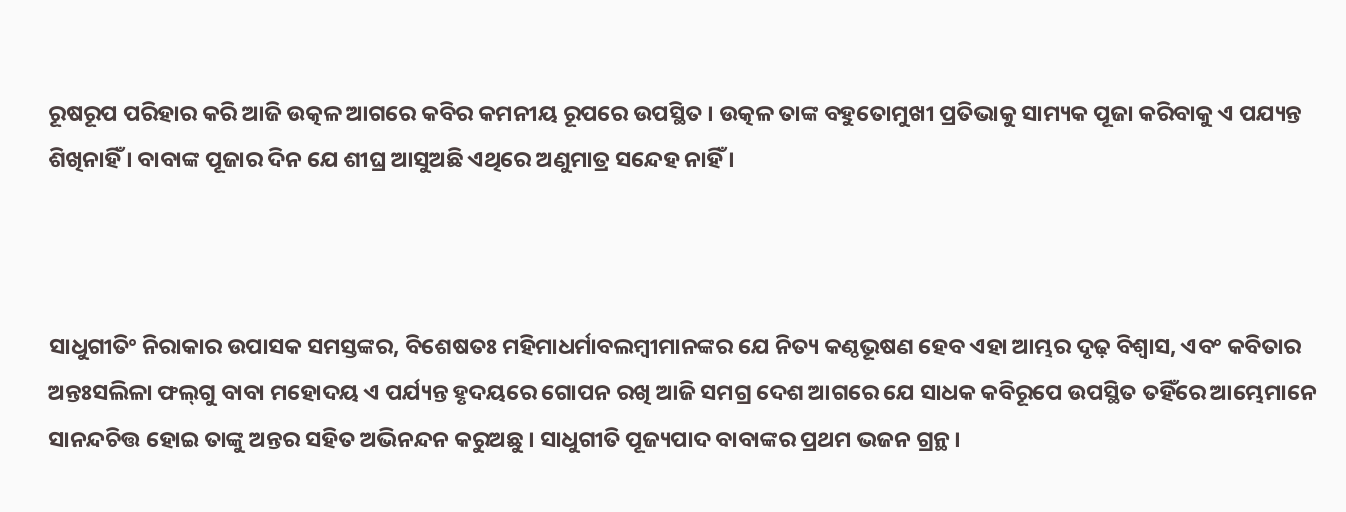ରୂଷରୂପ ପରିହାର କରି ଆଜି ଉତ୍କଳ ଆଗରେ କବିର କମନୀୟ ରୂପରେ ଉପସ୍ଥିତ । ଉତ୍କଳ ତାଙ୍କ ବହୁତୋମୁଖୀ ପ୍ରତିଭାକୁ ସାମ୍ୟକ ପୂଜା କରିବାକୁ ଏ ପଯ୍ୟନ୍ତ ଶିଖିନାହିଁ । ବାବାଙ୍କ ପୂଜାର ଦିନ ଯେ ଶୀଘ୍ର ଆସୁଅଛି ଏଥିରେ ଅଣୁମାତ୍ର ସନ୍ଦେହ ନାହିଁ ।



ସାଧୁଗୀତିଂ ନିରାକାର ଉପାସକ ସମସ୍ତଙ୍କର, ବିଶେଷତଃ ମହିମାଧର୍ମାବଲମ୍ବୀମାନଙ୍କର ଯେ ନିତ୍ୟ କଣ୍ଠଭୂଷଣ ହେବ ଏହା ଆମ୍ଭର ଦୃଢ଼ ବିଶ୍ୱାସ, ଏବଂ କବିତାର ଅନ୍ତଃସଲିଳା ଫଲ୍‍ଗୁ ବାବା ମହୋଦୟ ଏ ପର୍ଯ୍ୟନ୍ତ ହୃଦୟରେ ଗୋପନ ରଖି ଆଜି ସମଗ୍ର ଦେଶ ଆଗରେ ଯେ ସାଧକ କବିରୂପେ ଉପସ୍ଥିତ ତହିଁରେ ଆମ୍ଭେମାନେ ସାନନ୍ଦଚିତ୍ତ ହୋଇ ତାଙ୍କୁ ଅନ୍ତର ସହିତ ଅଭିନନ୍ଦନ କରୁଅଛୁ । ସାଧୁଗୀତି ପୂଜ୍ୟପାଦ ବାବାଙ୍କର ପ୍ରଥମ ଭଜନ ଗ୍ରନ୍ଥ ।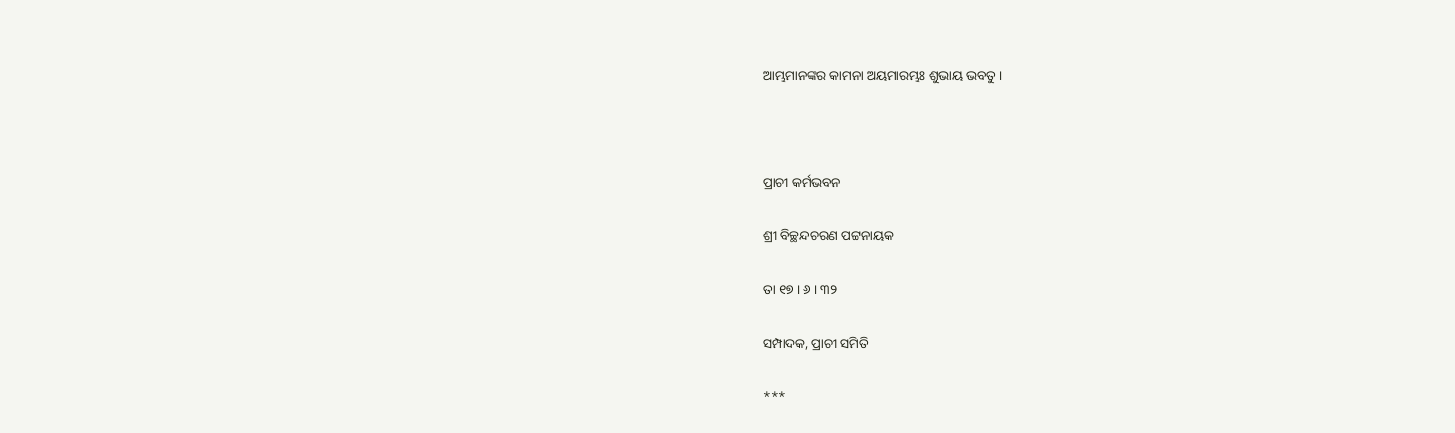ଆମ୍ଭମାନଙ୍କର କାମନା ଅୟମାରମ୍ଭଃ ଶୁଭାୟ ଭବତୁ ।



ପ୍ରାଚୀ କର୍ମଭବନ

ଶ୍ରୀ ବିଚ୍ଛନ୍ଦଚରଣ ପଟ୍ଟନାୟକ

ତା ୧୭ । ୬ । ୩୨

ସମ୍ପାଦକ, ପ୍ରାଚୀ ସମିତି

***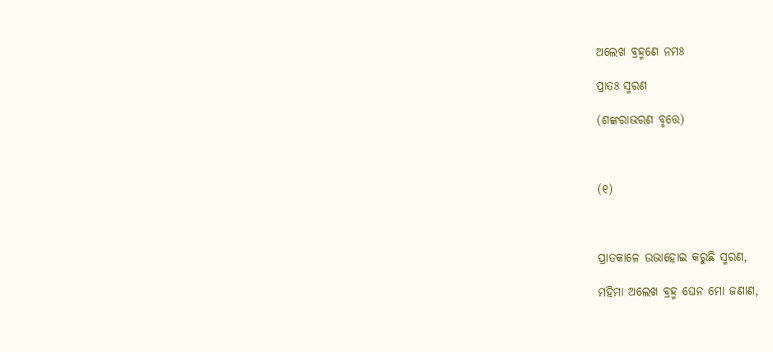ଅଲେଖ ବ୍ରହ୍ମଣେ ନମଃ

ପ୍ରାତଃ ସ୍ମରଣ

(ଶଙ୍କରାଭରଣ ବୃତ୍ତେ)



(୧)



ପ୍ରାତକାଳେ ଉଭାହୋଇ କରୁଛି ସ୍ମରଣ,

ମହିମା ଅଲେଖ ବ୍ରହ୍ମ ଘେନ ମୋ ଜଣାଣ,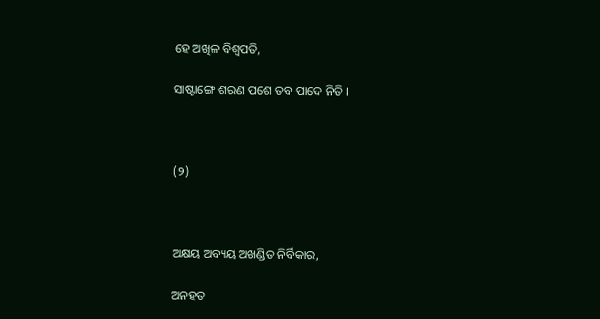ହେ ଅଖିଳ ବିଶ୍ୱପତି,

ସାଷ୍ଟାଙ୍ଗେ ଶରଣ ପଶେ ତବ ପାଦେ ନିତି ।



(୨)



ଅକ୍ଷୟ ଅବ୍ୟୟ ଅଖଣ୍ଡିତ ନିର୍ବିକାର,

ଅନହତ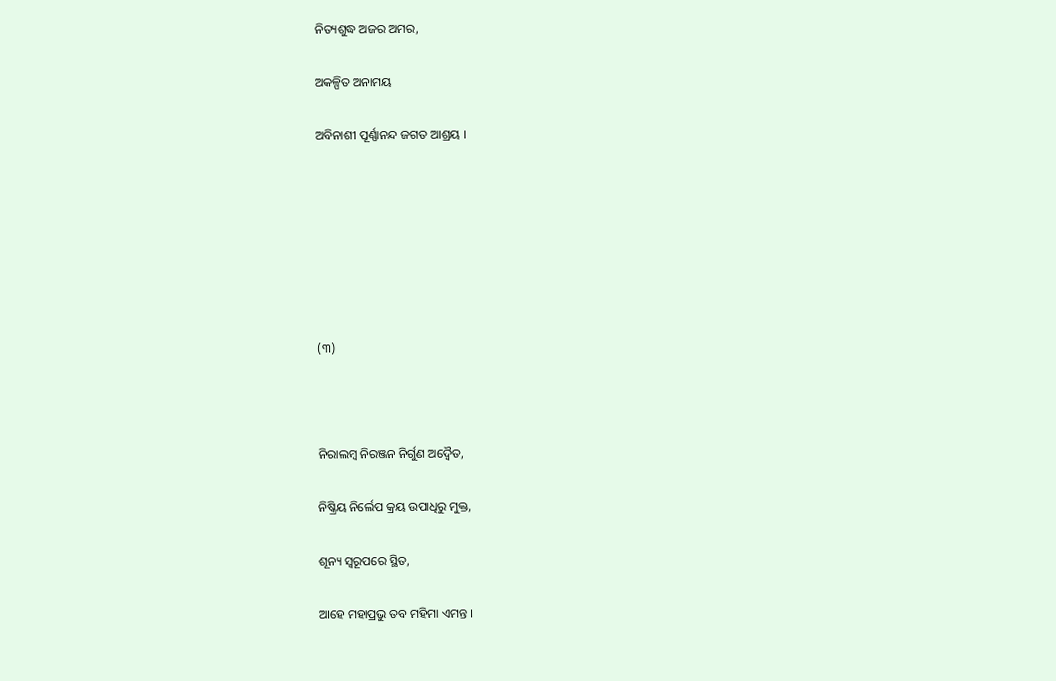ନିତ୍ୟଶୁଦ୍ଧ ଅଜର ଅମର,

ଅକଳ୍ପିତ ଅନାମୟ

ଅବିନାଶୀ ପୂର୍ଣ୍ଣାନନ୍ଦ ଜଗତ ଆଶ୍ରୟ ।







(୩)



ନିରାଲମ୍ବ ନିରଞ୍ଜନ ନିର୍ଗୁଣ ଅଦ୍ୱୈତ,

ନିଷ୍କ୍ରିୟ ନିର୍ଲେପ କ୍ରୟ ଉପାଧିରୁ ମୁକ୍ତ,

ଶୂନ୍ୟ ସ୍ୱରୂପରେ ସ୍ଥିତ,

ଆହେ ମହାପ୍ରଭୁ ତବ ମହିମା ଏମନ୍ତ ।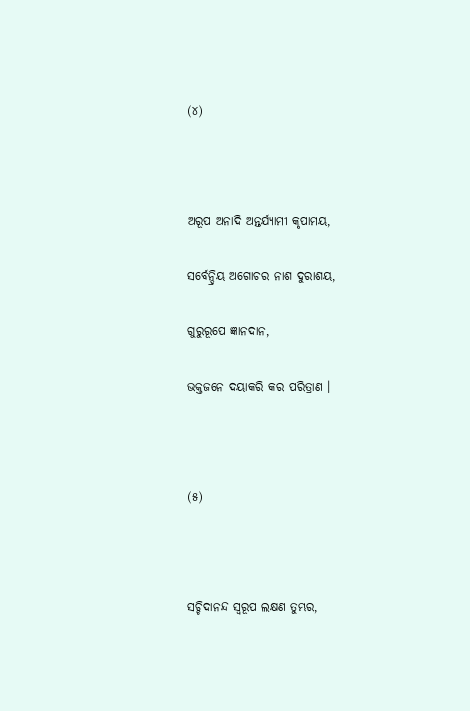(୪)



ଅରୂପ ଅନାଦି ଅନ୍ତର୍ଯ୍ୟାମୀ କୃପାମୟ,

ସର୍ବେନ୍ଦ୍ରିୟ ଅଗୋଚର ନାଶ ଦୁରାଶୟ,

ଗୁରୁରୂପେ ଜ୍ଞାନଦାନ,

ଭକ୍ତଜନେ ଦୟାକରି କର ପରିତ୍ରାଣ ।



(୫)



ସଚ୍ଚିଦାନନ୍ଦ ସ୍ୱରୂପ ଲକ୍ଷଣ ତୁମ୍ଭର,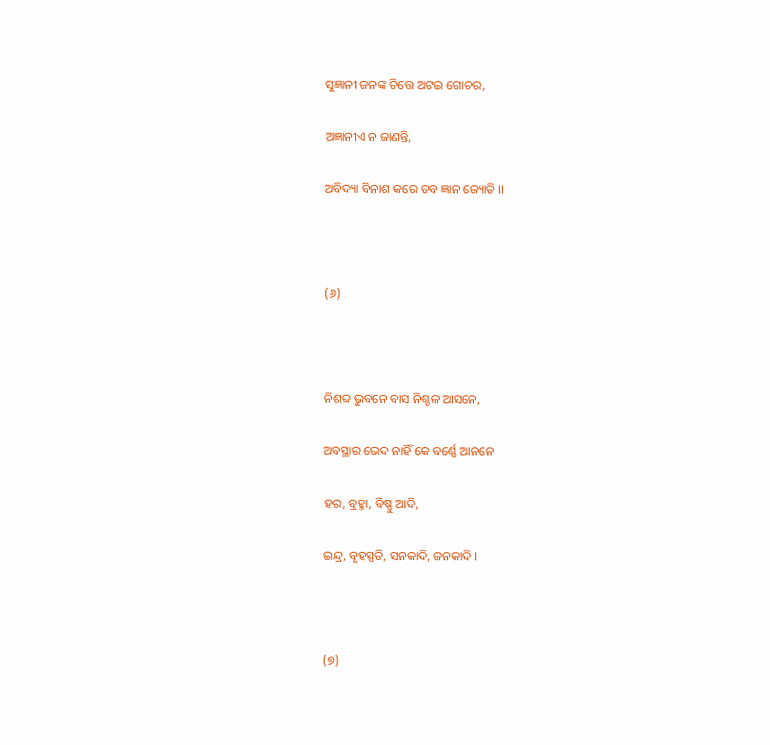ସୁଜ୍ଞାନୀ ଜନଙ୍କ ଚିତ୍ତେ ଅଟଇ ଗୋଚର,

ଅଜ୍ଞାନୀଏ ନ ଜାଣନ୍ତି,

ଅବିଦ୍ୟା ବିନାଶ କରେ ତବ ଜ୍ଞାନ ଜ୍ୟୋତି ।।



(୬)



ନିଶବ୍ଦ ଭୁବନେ ବାସ ନିଶ୍ଚଳ ଆସନେ,

ଅବସ୍ଥାର ଭେଦ ନାହିଁ କେ ବର୍ଣ୍ଣେ ଆନନେ

ହର, ବ୍ରହ୍ମା, ବିଷ୍ଣୁ ଆଦି,

ଇନ୍ଦ୍ର, ବୃହସ୍ପତି, ସନକାଦି, ଜନକାଦି ।



(୭)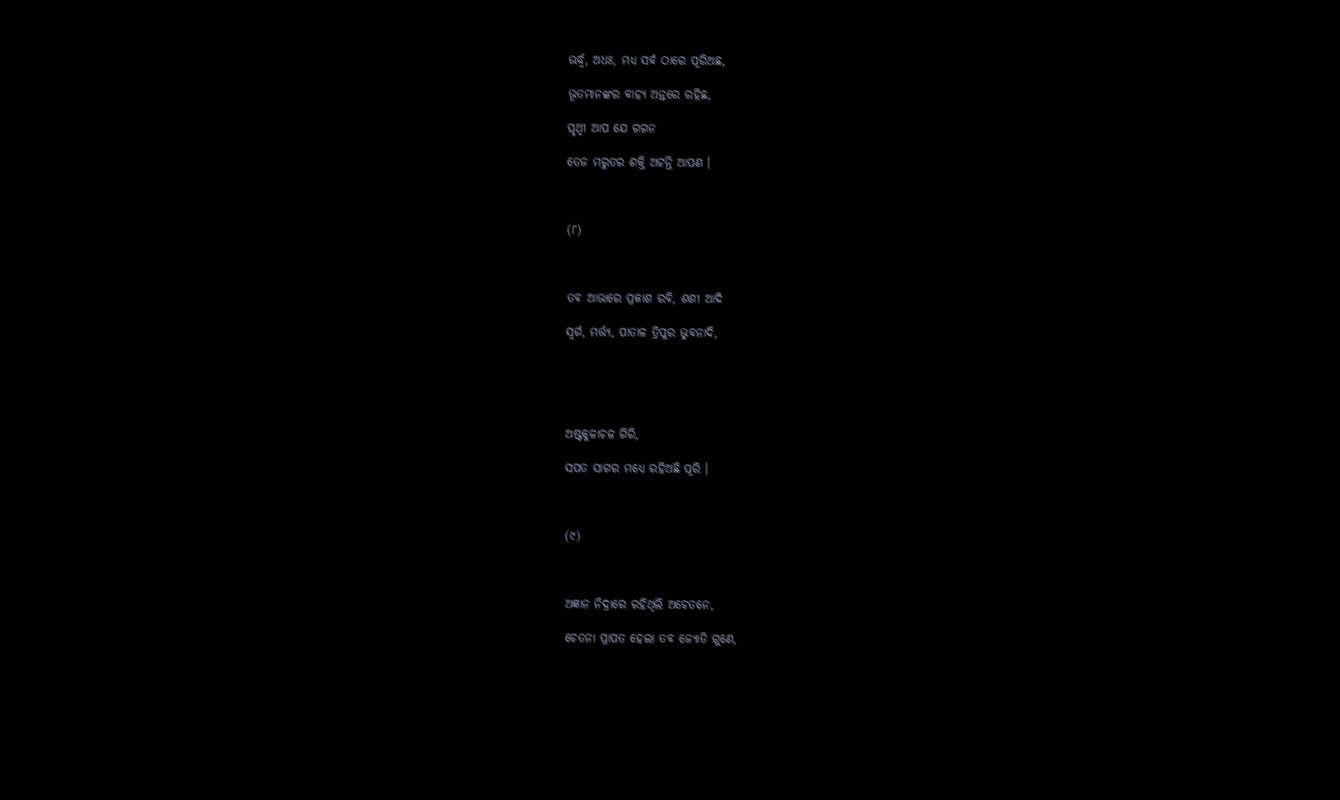ଊର୍ଦ୍ଧ୍ୱ, ଅଧଃ, ମଧ୍ୟ ସର୍ବ ଠାରେ ପୂରିଅଛ,

ଭୂତମାନଙ୍କର ବାହ୍ୟ ଅନ୍ତରେ ରହିଛ,

ପୃଥ୍ୱୀ ଆପ ଯେ ଗଗନ

ତେଜ ମରୁତର ଶକ୍ତି ଅଟନ୍ତି ଆପଣ ।



(୮)



ତବ ଆଭାରେ ପ୍ରକାଶ ରବି, ଶଶୀ ଆଦି

ସ୍ୱର୍ଗ, ମର୍ତ୍ତ୍ୟ, ପାତାଳ ତ୍ରିପୁର ଭୁବନାଦି,





ଅଷ୍ଟକୁଳାଚଳ ଗିରି,

ସପତ ସାଗର ମଧ୍ୟେ ରହିଅଛି ପୂରି ।



(୯)



ଅଜ୍ଞାନ ନିଦ୍ରାରେ ରହିଥିଲି ଅଚେତନେ,

ଚେତନା ପ୍ରାପତ ହେଲା ତବ ଜ୍ୟୋତି ଗୁଣେ,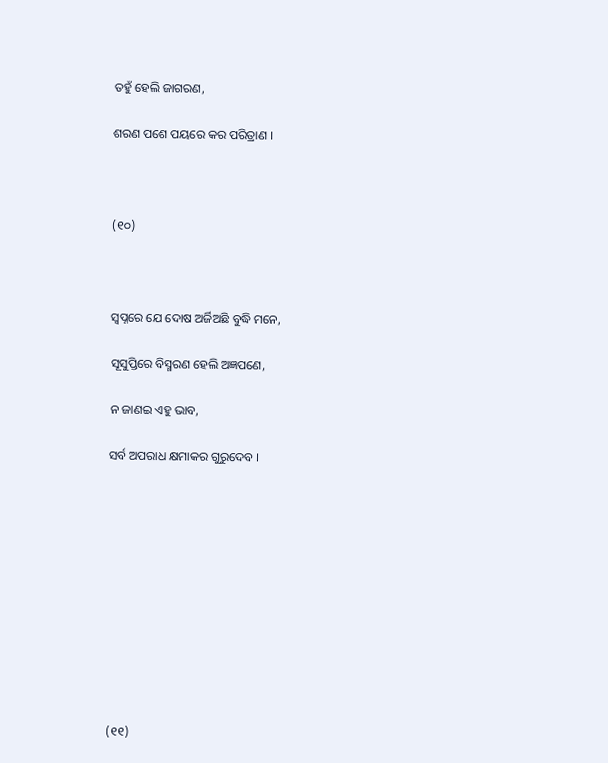ତହୁଁ ହେଲି ଜାଗରଣ,

ଶରଣ ପଶେ ପୟରେ କର ପରିତ୍ରାଣ ।



(୧୦)



ସ୍ୱପ୍ନରେ ଯେ ଦୋଷ ଅର୍ଜିଅଛି ବୁଦ୍ଧି ମନେ,

ସୂସୁପ୍ତିରେ ବିସ୍ମରଣ ହେଲି ଅଜ୍ଞପଣେ,

ନ ଜାଣଇ ଏହୁ ଭାବ,

ସର୍ବ ଅପରାଧ କ୍ଷମାକର ଗୁରୁଦେବ ।











(୧୧)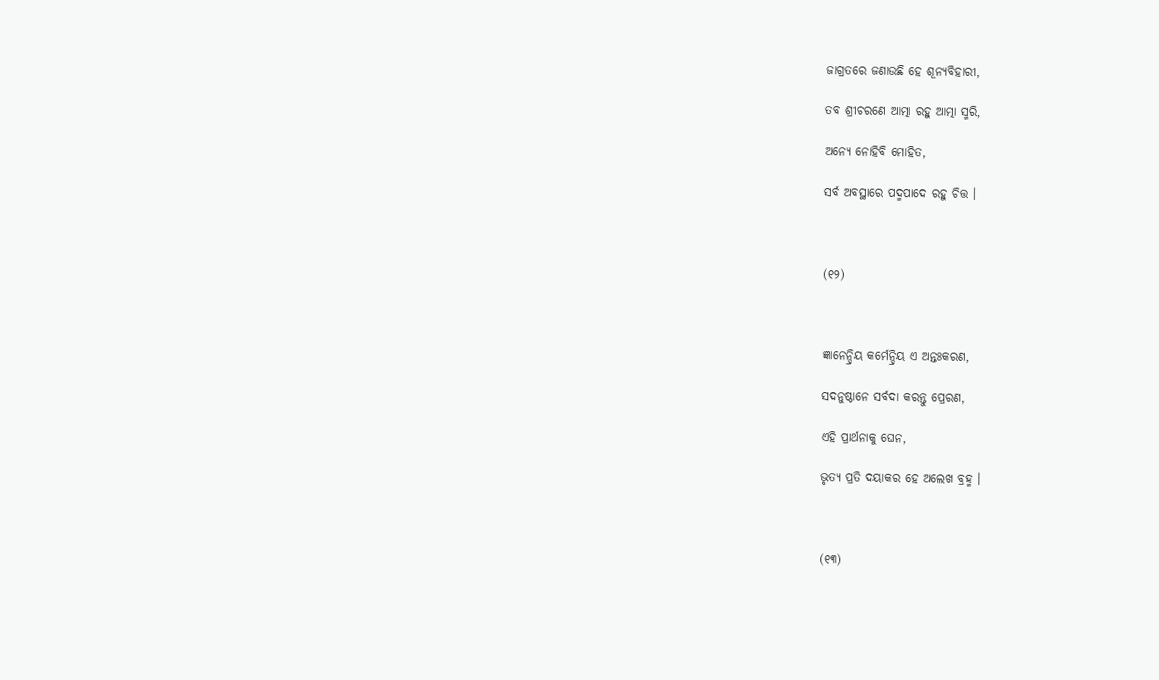ଜାଗ୍ରତରେ ଜଣାଉଛି ହେ ଶୂନ୍ୟବିହାରୀ,

ତବ ଶ୍ରୀଚରଣେ ଆତ୍ମା ରହୁ ଆତ୍ମା ସ୍ମରି,

ଅନ୍ୟେ ନୋହିବି ମୋହିତ,

ସର୍ବ ଅବସ୍ଥାରେ ପଦ୍ମପାଦେ ରହୁ ଚିତ୍ତ ।



(୧୨)



ଜ୍ଞାନେନ୍ଦ୍ରିୟ କର୍ମେନ୍ଦ୍ରିୟ ଏ ଅନ୍ତଃକରଣ,

ସଦନୁଷ୍ଠାନେ ସର୍ବଦା କରନ୍ତୁ ପ୍ରେରଣ,

ଏହି ପ୍ରାର୍ଥନାକୁ ଘେନ,

ଭୃତ୍ୟ ପ୍ରତି ଦୟାକର ହେ ଅଲେଖ ବ୍ରହ୍ମ ।



(୧୩)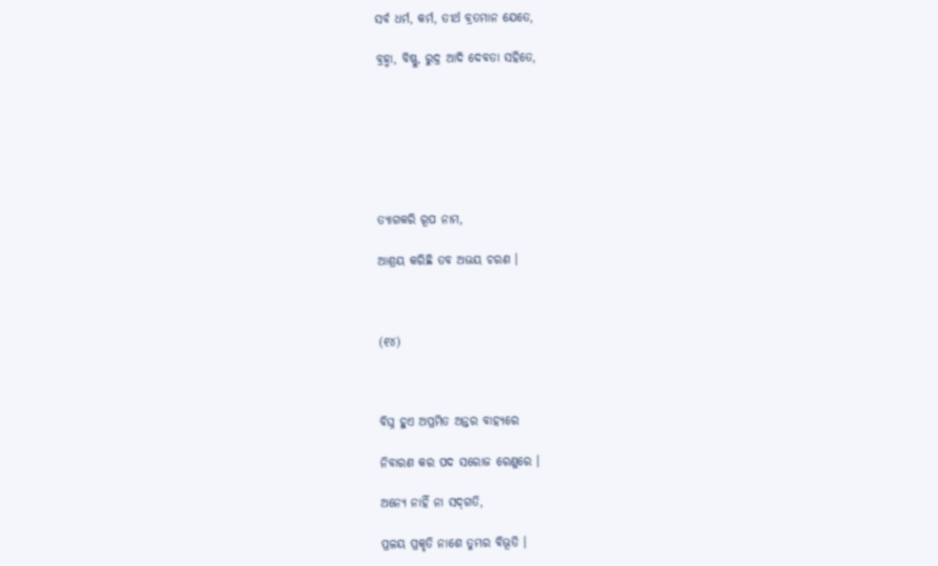ସର୍ବ ଧର୍ମ, କର୍ମ, ତୀର୍ଥ ବ୍ରତମାନ ଯେତେ,

ବ୍ରହ୍ମା, ବିଷ୍ଣୁ, ରୁଦ୍ର ଆଦି ଦେବତା ସହିତେ,







ତ୍ୟାଗକରି ରୂପ ନାମ,

ଆଶ୍ରୟ କରିଛି ତବ ଅଭୟ ଚରଣ ।



(୧୪)



ବିଘ୍ନ ହୁଏ ଅପ୍ରମିତ ଅନ୍ତର ବାହ୍ୟରେ

ନିବାରଣ କର ପଦ ସରୋଜ ରେଣୁରେ ।

ଅନ୍ୟେ ନାହିଁ ନା ସଦ୍‌ଗତି,

ପ୍ରଳୟ ପ୍ରକୃତି ନାଶେ ତୁମ୍ଭର ବିଭୂତି ।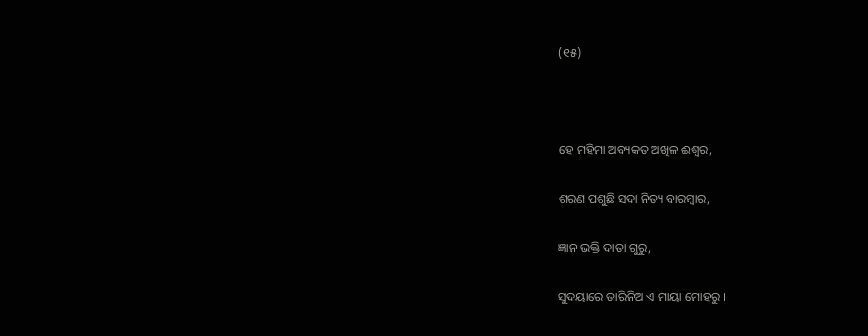(୧୫)



ହେ ମହିମା ଅବ୍ୟକତ ଅଖିଳ ଈଶ୍ୱର,

ଶରଣ ପଶୁଛି ସଦା ନିତ୍ୟ ବାରମ୍ବାର,

ଜ୍ଞାନ ଭକ୍ତି ଦାତା ଗୁରୁ,

ସୁଦୟାରେ ତାରିନିଅ ଏ ମାୟା ମୋହରୁ ।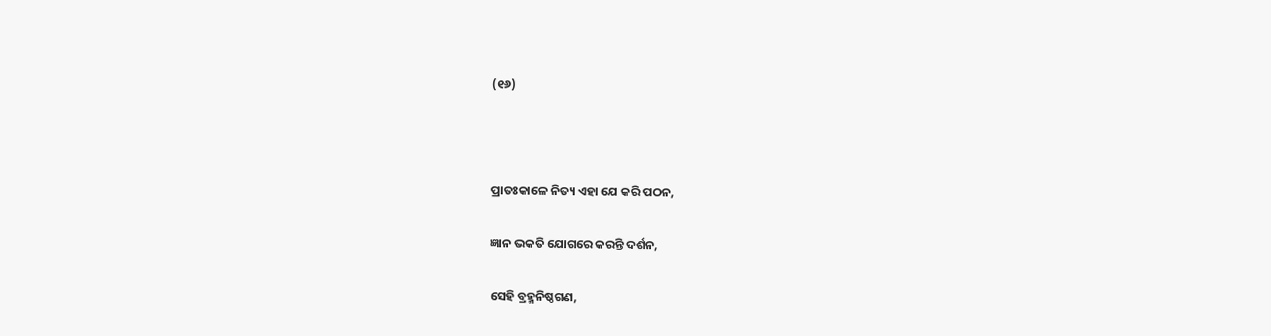(୧୬)



ପ୍ରାତଃକାଳେ ନିତ୍ୟ ଏହା ଯେ କରି ପଠନ,

ଜ୍ଞାନ ଭକତି ଯୋଗରେ କରନ୍ତି ଦର୍ଶନ,

ସେହି ବ୍ରହ୍ମନିଷ୍ଠଗଣ,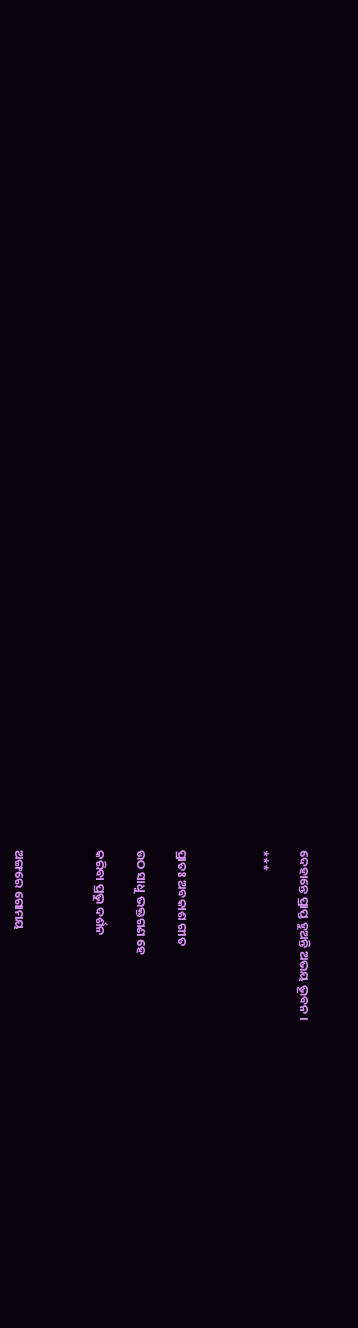ଦେହାନ୍ତେ ପ୍ରାପ୍ତ ହୁଅନ୍ତି ଅଭୟ ଭୂବନ ।

***



ପ୍ରାତଃ ଅବକାଶ ଗୀତ

ଉଠ ସାଧୁ ଭକ୍ତଗଣ ହେ

କରିବା ପ୍ରଭୁ ଦର୍ଶନ



ଅଙ୍ଗରେ ଗୋମୟ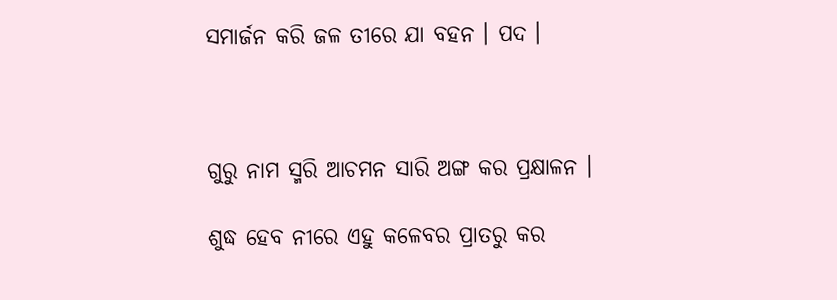ସମାର୍ଜନ କରି ଜଳ ତୀରେ ଯା ବହନ । ପଦ ।



ଗୁରୁ ନାମ ସ୍ମରି ଆଚମନ ସାରି ଅଙ୍ଗ କର ପ୍ରକ୍ଷାଳନ ।

ଶୁଦ୍ଧ ହେବ ନୀରେ ଏହୁ କଳେବର ପ୍ରାତରୁ କର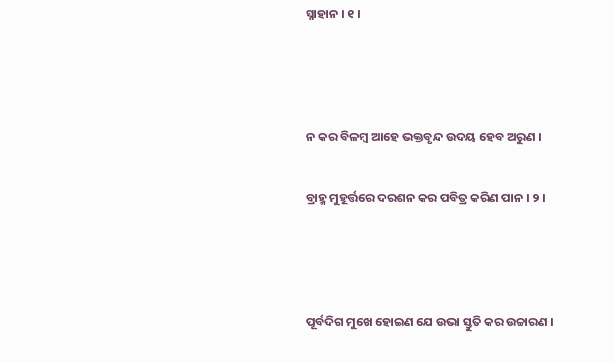ସ୍ନାହାନ । ୧ ।



ନ କର ବିଳମ୍ବ ଆହେ ଭକ୍ତବୃନ୍ଦ ଉଦୟ ହେବ ଅରୁଣ ।

ବ୍ରାହ୍ମ ମୁହୂର୍ତ୍ତରେ ଦରଶନ କର ପବିତ୍ର କରିଣ ପାନ । ୨ ।



ପୂର୍ବଦିଗ ମୁଖେ ହୋଇଣ ଯେ ଉଭା ସ୍ତୁତି କର ଉଚ୍ଚାରଣ ।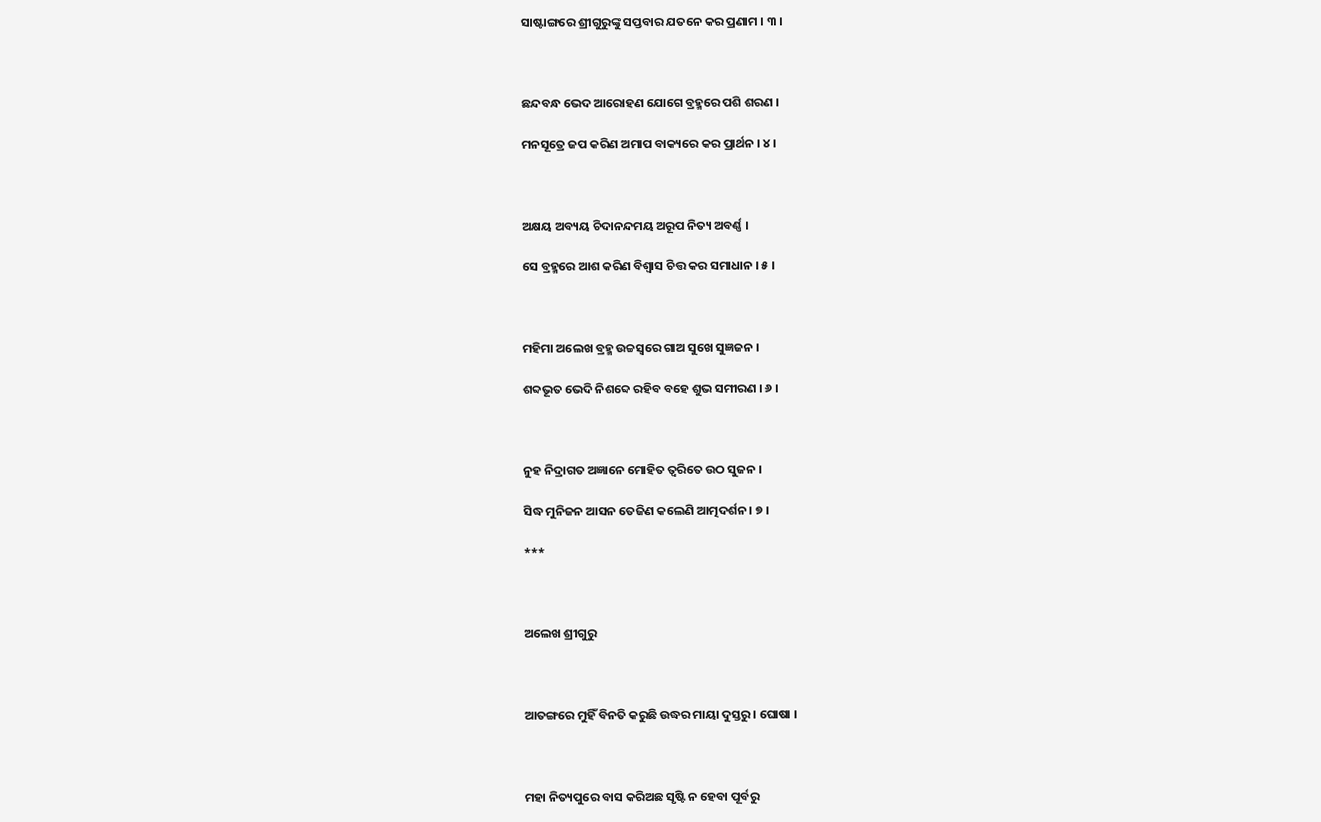ସାଷ୍ଟାଙ୍ଗରେ ଶ୍ରୀଗୁରୁଙ୍କୁ ସପ୍ତବାର ଯତନେ କର ପ୍ରଣାମ । ୩ ।



ଛନ୍ଦବନ୍ଧ ଭେଦ ଆରୋହଣ ଯୋଗେ ବ୍ରହ୍ମରେ ପଶି ଶରଣ ।

ମନସୂତ୍ରେ ଜପ କରିଣ ଅମାପ ବାକ୍ୟରେ କର ପ୍ରାର୍ଥନ । ୪ ।



ଅକ୍ଷୟ ଅବ୍ୟୟ ଚିଦାନନ୍ଦମୟ ଅରୂପ ନିତ୍ୟ ଅବର୍ଣ୍ଣ ।

ସେ ବ୍ରହ୍ମରେ ଆଶ କରିଣ ବିଶ୍ୱାସ ଚିତ୍ତ କର ସମାଧାନ । ୫ ।



ମହିମା ଅଲେଖ ବ୍ରହ୍ମ ଉଚ୍ଚସ୍ୱରେ ଗାଅ ସୁଖେ ସୁଜ୍ଞଜନ ।

ଶବ୍ଦଭୂତ ଭେଦି ନିଶବ୍ଦେ ରହିବ ବହେ ଶୁଭ ସମୀରଣ । ୬ ।



ନୁହ ନିଦ୍ରାଗତ ଅଜ୍ଞାନେ ମୋହିତ ତ୍ୱରିତେ ଉଠ ସୁଜନ ।

ସିଦ୍ଧ ମୁନିଜନ ଆସନ ତେଜିଣ କଲେଣି ଆତ୍ମଦର୍ଶନ । ୭ ।

***



ଅଲେଖ ଶ୍ରୀଗୁରୁ



ଆତଙ୍ଗରେ ମୁହିଁ ବିନତି କରୁଛି ଉଦ୍ଧର ମାୟା ଦୁସ୍ତରୁ । ଘୋଷା ।



ମହା ନିତ୍ୟପୁରେ ବାସ କରିଅଛ ସୃଷ୍ଟି ନ ହେବା ପୂର୍ବରୁ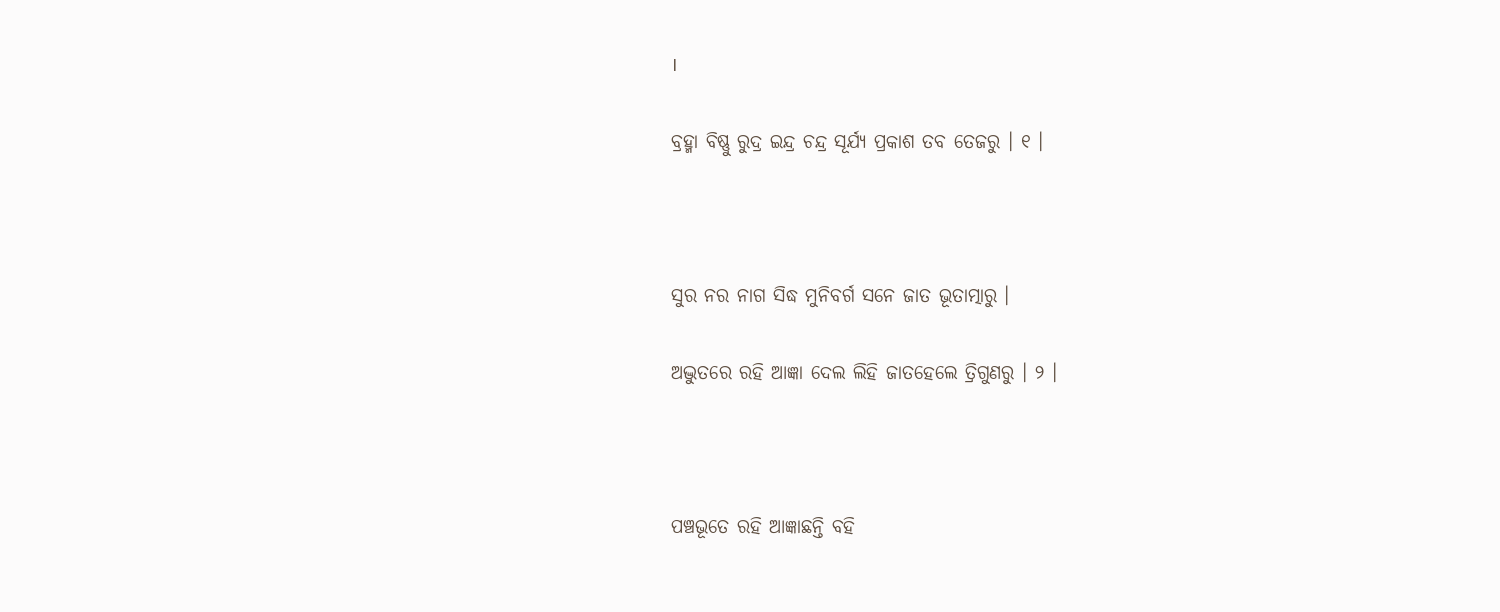।

ବ୍ରହ୍ମା ବିଷ୍ଣୁ ରୁଦ୍ର ଇନ୍ଦ୍ର ଚନ୍ଦ୍ର ସୂର୍ଯ୍ୟ ପ୍ରକାଶ ତବ ତେଜରୁ । ୧ ।



ସୁର ନର ନାଗ ସିଦ୍ଧ ମୁନିବର୍ଗ ସନେ ଜାତ ଭୂତାତ୍ମାରୁ ।

ଅଦ୍ଭୁତରେ ରହି ଆଜ୍ଞା ଦେଲ ଲିହି ଜାତହେଲେ ତ୍ରିଗୁଣରୁ । ୨ ।



ପଞ୍ଚଭୂତେ ରହି ଆଜ୍ଞାଛନ୍ତି ବହି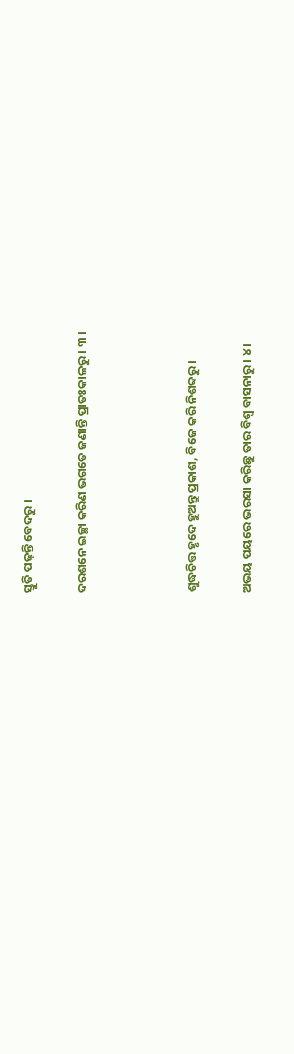ସ୍ତୁତି ପଢ଼ନ୍ତି ବେଦରୁ ।

ଦରଶନେ ଇଚ୍ଛା କରିଣ ଭଗତେ ଜଣାନ୍ତି ପ୍ରାତଃକାଳରୁ । ୩ ।



ଶୁଦ୍ଧଚିତ୍ତ ହୃଦେ ହୁଅନ୍ତୁ ପ୍ରକାଶ, ବିଜେ କରି ନିଶବ୍ଦରୁ ।

ଅଭୟ ପୟରେ ଭରସା କରିଛୁ ତାର ବିଶ୍ୱ ବାସନାରୁ । ୪ ।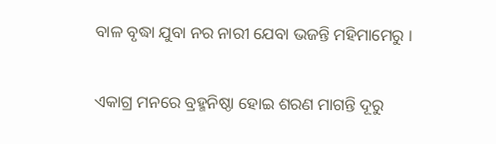ବାଳ ବୃଦ୍ଧା ଯୁବା ନର ନାରୀ ଯେବା ଭଜନ୍ତି ମହିମାମେରୁ ।

ଏକାଗ୍ର ମନରେ ବ୍ରହ୍ମନିଷ୍ଠା ହୋଇ ଶରଣ ମାଗନ୍ତି ଦୂରୁ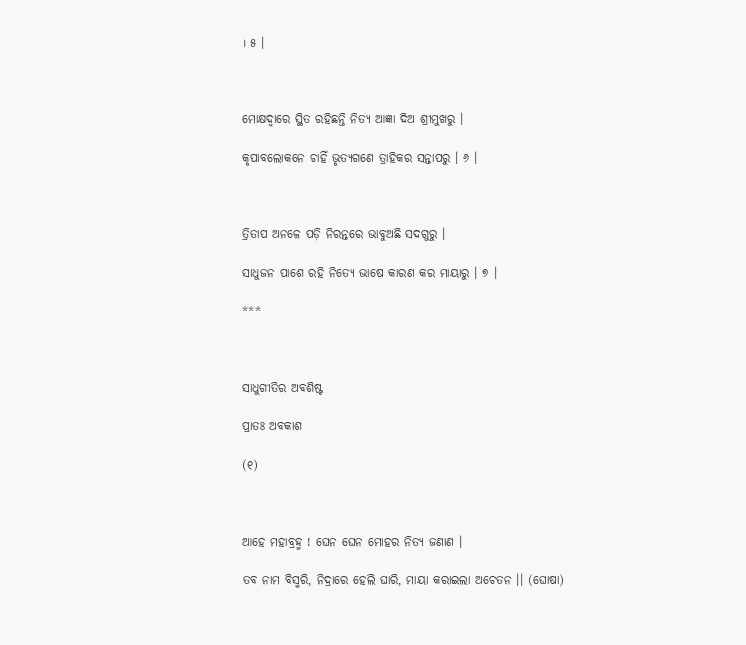। ୫ ।



ମୋକ୍ଷଦ୍ୱାରେ ସ୍ଥିତ ରହିଛନ୍ତି ନିତ୍ୟ ଆଜ୍ଞା ଦିଅ ଶ୍ରୀମୁଖରୁ ।

କୃପାବଲୋକନେ ଚାହିଁ ଭୃତ୍ୟଗଣେ ତ୍ରାହିକର ସନ୍ତାପରୁ । ୬ ।



ତ୍ରିତାପ ଅନଳେ ପଡ଼ି ନିରନ୍ତରେ ଭାବୁଅଛି ସଦଗୁରୁ ।

ସାଧୁଜନ ପାଶେ ରହି ନିତ୍ୟେ ଭାଷେ କାରଣ କର ମାୟାରୁ । ୭ ।

***



ସାଧୁଗୀତିର ଅବଶିଷ୍ଟ

ପ୍ରାତଃ ଅବକାଶ

(୧)



ଆହେ ମହାବ୍ରହ୍ମ ! ଘେନ ଘେନ ମୋହର ନିତ୍ୟ ଜଣାଣ ।

ତବ ନାମ ବିସ୍ମରି, ନିଦ୍ରାରେ ହେଲି ଘାରି, ମାୟା କରାଇଲା ଅଚେତନ ।। (ଘୋଷା)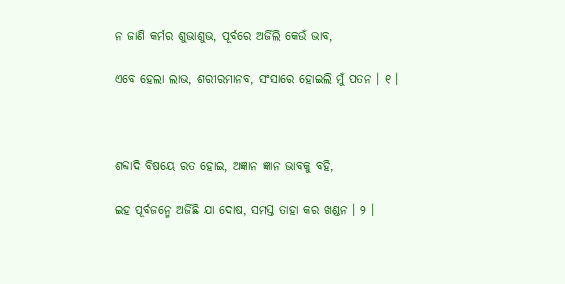ନ ଜାଣି କର୍ମର ଶୁଭାଶୁଭ, ପୂର୍ବରେ ଅର୍ଜିଲି କେଉଁ ଭାବ,

ଏବେ ହେଲା ଲାଭ, ଶରୀରମାନବ, ସଂସାରେ ହୋଇଲି ମୁଁ ପତନ । ୧ ।



ଶବ୍ଦାଦି ବିଷୟେ ରତ ହୋଇ, ଅଜ୍ଞାନ ଜ୍ଞାନ ଭାବକୁ ବହି,

ଇହ ପୂର୍ବଜନ୍ମେ ଅର୍ଜିଛି ଯା ଦୋଷ, ସମସ୍ତ ତାହା କର ଖଣ୍ଡନ । ୨ ।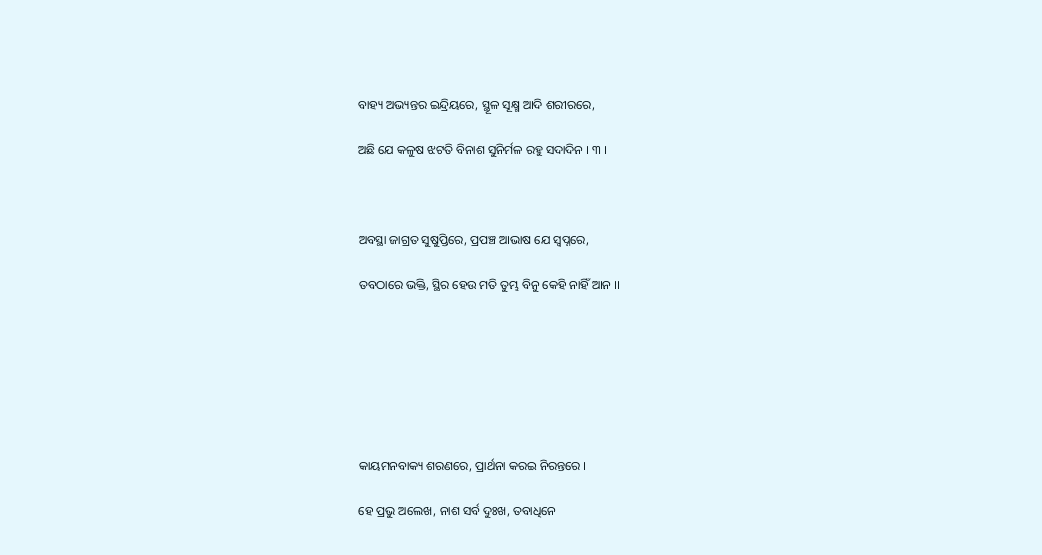ବାହ୍ୟ ଅଭ୍ୟନ୍ତର ଇନ୍ଦ୍ରିୟରେ, ସ୍ଥୂଳ ସୂକ୍ଷ୍ମ ଆଦି ଶରୀରରେ,

ଅଛି ଯେ କଳୁଷ ଝଟତି ବିନାଶ ସୁନିର୍ମଳ ରହୁ ସଦାଦିନ । ୩ ।



ଅବସ୍ଥା ଜାଗ୍ରତ ସୁଷୁପ୍ତିରେ, ପ୍ରପଞ୍ଚ ଆଭାଷ ଯେ ସ୍ୱପ୍ନରେ,

ତବଠାରେ ଭକ୍ତି, ସ୍ଥିର ହେଉ ମତି ତୁମ୍ଭ ବିନୁ କେହି ନାହିଁ ଆନ ।।







କାୟମନବାକ୍ୟ ଶରଣରେ, ପ୍ରାର୍ଥନା କରଇ ନିରନ୍ତରେ ।

ହେ ପ୍ରଭୁ ଅଲେଖ, ନାଶ ସର୍ବ ଦୁଃଖ, ତବାଧିନେ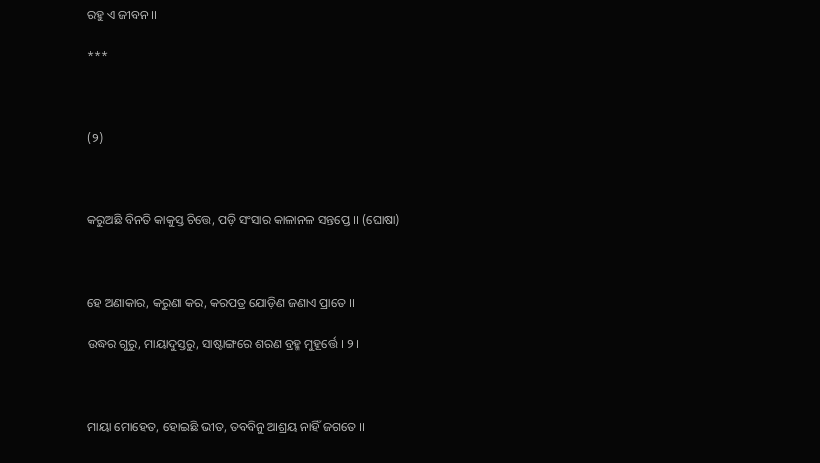ରହୁ ଏ ଜୀବନ ।।

***



(୨)



କରୁଅଛି ବିନତି କାକୁସ୍ତ ଚିତ୍ତେ, ପଡ଼ି ସଂସାର କାଳାନଳ ସନ୍ତପ୍ତେ ।। (ଘୋଷା)



ହେ ଅଣାକାର, କରୁଣା କର, କରପତ୍ର ଯୋଡ଼ିଣ ଜଣାଏ ପ୍ରାତେ ।।

ଉଦ୍ଧର ଗୁରୁ, ମାୟାଦୁସ୍ତରୁ, ସାଷ୍ଟାଙ୍ଗରେ ଶରଣ ବ୍ରହ୍ମ ମୁହୂର୍ତ୍ତେ । ୨ ।



ମାୟା ମୋହେତ, ହୋଇଛି ଭୀତ, ତବବିନୁ ଆଶ୍ରୟ ନାହିଁ ଜଗତେ ।।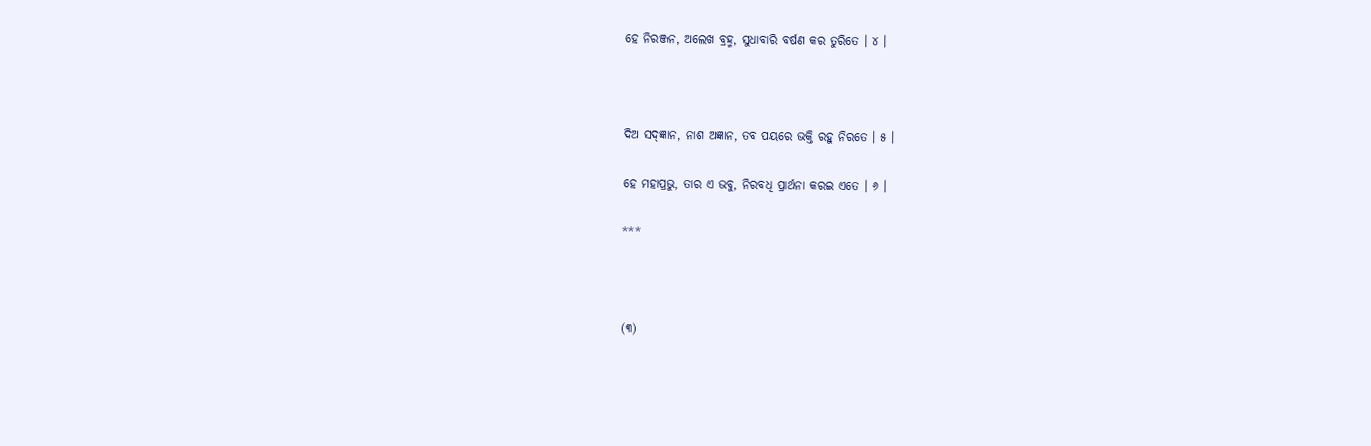ହେ ନିରଞ୍ଜନ, ଅଲେଖ ବ୍ରହ୍ମ, ସୁଧାବାରି ବର୍ଷଣ କର ତୁରିତେ । ୪ ।



ଦିଅ ସଦ୍‌ଜ୍ଞାନ, ନାଶ ଅଜ୍ଞାନ, ତବ ପୟରେ ଭକ୍ତି ରହୁ ନିରତେ । ୫ ।

ହେ ମହାପ୍ରଭୁ, ତାର ଏ ଭବୁ, ନିରବଧି ପ୍ରାର୍ଥନା କରଇ ଏତେ । ୬ ।

***



(୩)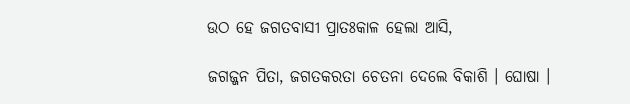ଉଠ ହେ ଜଗତବାସୀ ପ୍ରାତଃକାଳ ହେଲା ଆସି,

ଜଗଜ୍ଜନ ପିତା, ଜଗତକରତା ଚେତନା ଦେଲେ ବିକାଶି । ଘୋଷା ।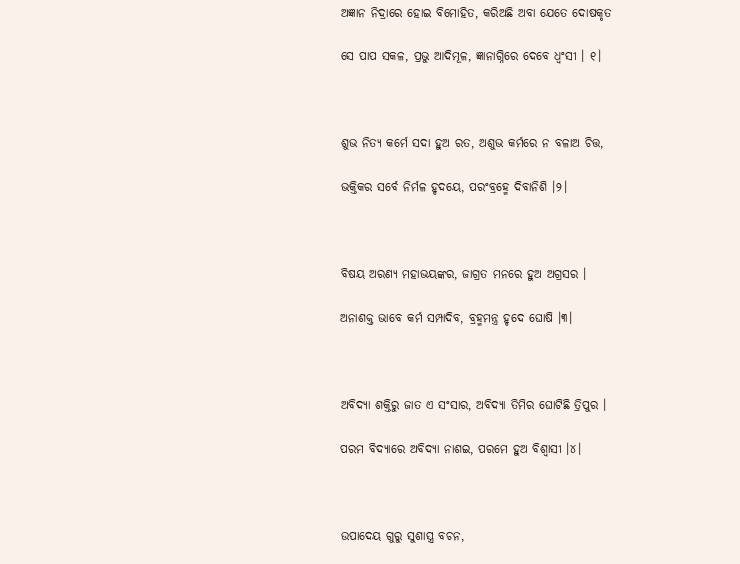ଅଜ୍ଞାନ ନିଦ୍ରାରେ ହୋଇ ବିମୋହିତ, କରିଅଛି ଅବା ଯେତେ ଦୋଷକୃତ

ସେ ପାପ ସକଳ, ପ୍ରଭୁ ଆଦିମୂଳ, ଜ୍ଞାନାଗ୍ନିରେ ଦେବେ ଧ୍ୱଂସୀ । ୧।



ଶୁଭ ନିତ୍ୟ କର୍ମେ ସଦା ହୁଅ ରତ, ଅଶୁଭ କର୍ମରେ ନ ବଳାଅ ଚିତ୍ତ,

ଭକ୍ତିକର ସର୍ବେ ନିର୍ମଳ ହୃଦୟେ, ପରଂବ୍ରହ୍ମେ ଦିବାନିଶି ।୨।



ବିଷୟ ଅରଣ୍ୟ ମହାଭୟଙ୍କର, ଜାଗ୍ରତ ମନରେ ହୁଅ ଅଗ୍ରସର ।

ଅନାଶକ୍ତ ଭାବେ କର୍ମ ସମ୍ପାଦିବ, ବ୍ରହ୍ମମନ୍ତ୍ର ହୃଦେ ଘୋଷି ।୩।



ଅବିଦ୍ୟା ଶକ୍ତିରୁ ଜାତ ଏ ସଂସାର, ଅବିଦ୍ୟା ତିମିର ଘୋଟିଛି ତ୍ରିପୁର ।

ପରମ ବିଦ୍ୟାରେ ଅବିଦ୍ୟା ନାଶଇ, ପରମେ ହୁଅ ବିଶ୍ୱାସୀ ।୪।



ଉପାଦେୟ ଗୁରୁ ସୁଶାସ୍ତ୍ର ବଚନ,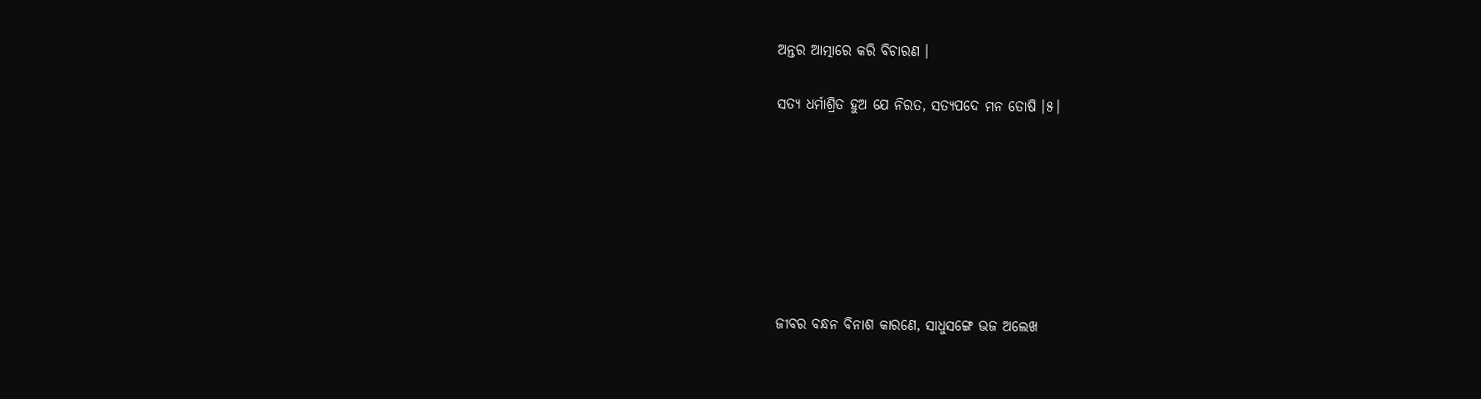ଅନ୍ତର ଆତ୍ମାରେ କରି ବିଚାରଣ ।

ସତ୍ୟ ଧର୍ମାଶ୍ରିତ ହୁଅ ଯେ ନିରତ, ସତ୍ୟପଦେ ମନ ତୋଷି ।୫।







ଜୀବର ବନ୍ଧନ ବିନାଶ କାରଣେ, ସାଧୁସଙ୍ଗେ ଭଜ ଅଲେଖ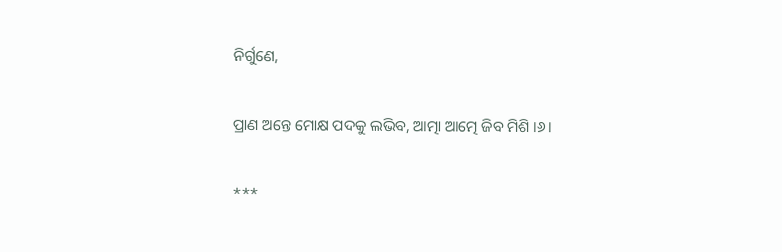ନିର୍ଗୁଣେ,

ପ୍ରାଣ ଅନ୍ତେ ମୋକ୍ଷ ପଦକୁ ଲଭିବ, ଆତ୍ମା ଆତ୍ମେ ଜିବ ମିଶି ।୬।

***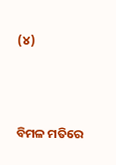(୪)



ବିମଳ ମତିରେ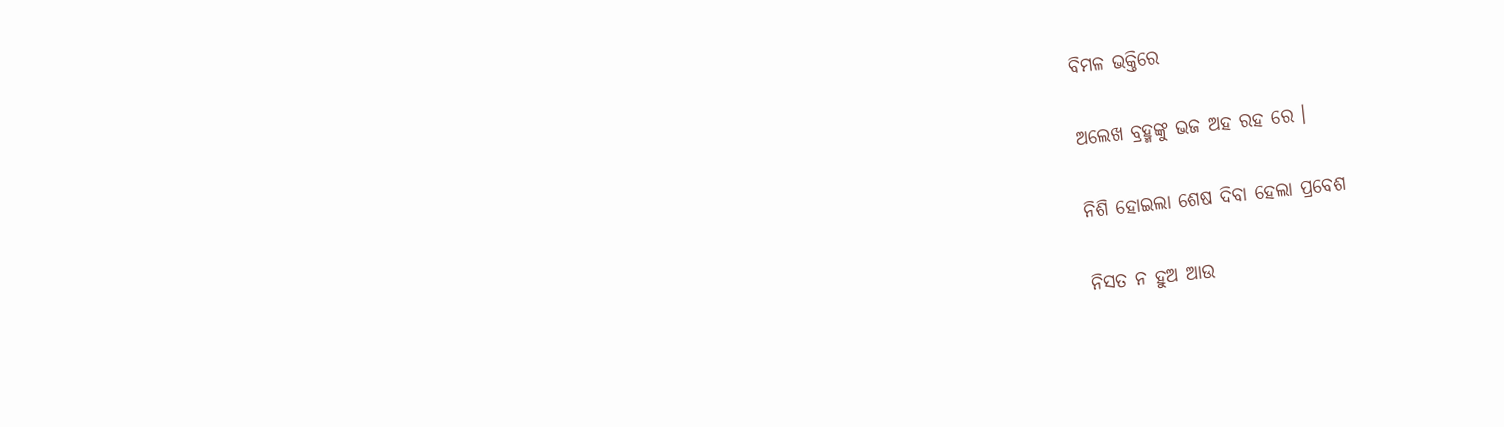ବିମଳ ଭକ୍ତିରେ

ଅଲେଖ ବ୍ରହ୍ମଙ୍କୁ ଭଜ ଅହ ରହ ରେ ।

ନିଶି ହୋଇଲା ଶେଷ ଦିବା ହେଲା ପ୍ରବେଶ

ନିସତ ନ ହୁଅ ଆଉ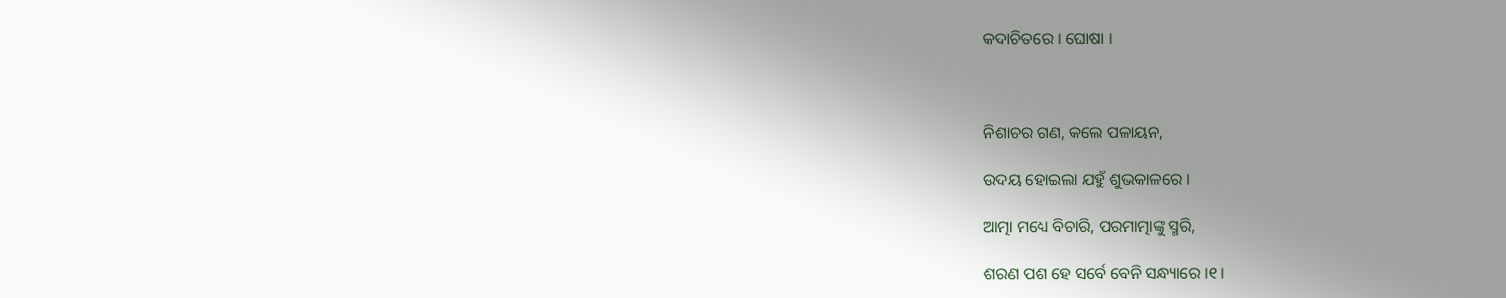କଦାଚିତରେ । ଘୋଷା ।



ନିଶାଚର ଗଣ, କଲେ ପଳାୟନ,

ଉଦୟ ହୋଇଲା ଯହୁଁ ଶୁଭକାଳରେ ।

ଆତ୍ମା ମଧ୍ୟେ ବିଚାରି, ପରମାତ୍ମାଙ୍କୁ ସ୍ମରି,

ଶରଣ ପଶ ହେ ସର୍ବେ ବେନି ସନ୍ଧ୍ୟାରେ ।୧।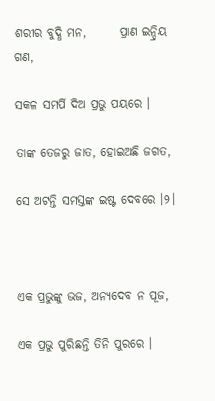ଶରୀର ବୁଦ୍ଧି ମନ,       ପ୍ରାଣ ଇନ୍ଦ୍ରିୟ ଗଣ,

ସକଳ ସମର୍ପି ଦିଅ ପ୍ରଭୁ ପୟରେ ।

ତାଙ୍କ ତେଜରୁ ଜାତ, ହୋଇଅଛି ଜଗତ,

ସେ ଅଟନ୍ତି ସମସ୍ତଙ୍କ ଇଷ୍ଟ ଦେବରେ ।୨।



ଏକ ପ୍ରଭୁଙ୍କୁ ଭଜ, ଅନ୍ୟଦେବ ନ ପୂଜ,

ଏକ ପ୍ରଭୁ ପୁରିଛନ୍ତି ତିନି ପୁରରେ ।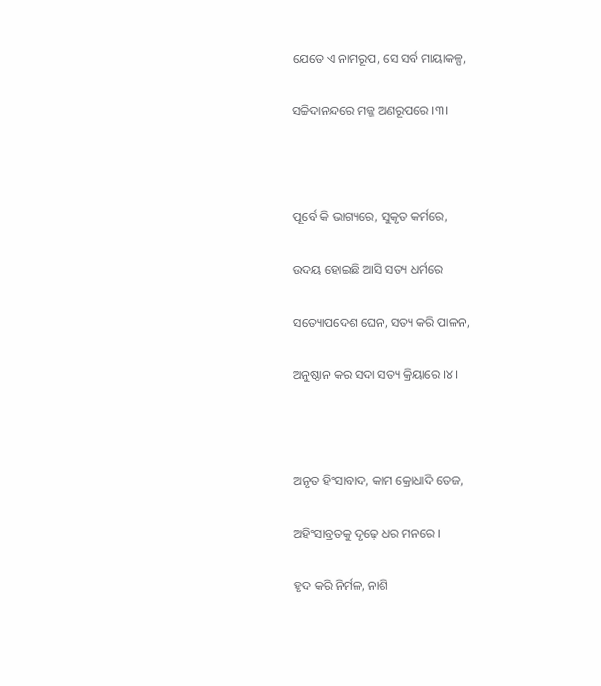ଯେତେ ଏ ନାମରୂପ, ସେ ସର୍ବ ମାୟାକଳ୍ପ,

ସଚ୍ଚିଦାନନ୍ଦରେ ମଜ୍ଜ ଅଣରୂପରେ ।୩।



ପୂର୍ବେ କି ଭାଗ୍ୟରେ, ସୁକୃତ କର୍ମରେ,

ଉଦୟ ହୋଇଛି ଆସି ସତ୍ୟ ଧର୍ମରେ

ସତ୍ୟୋପଦେଶ ଘେନ, ସତ୍ୟ କରି ପାଳନ,

ଅନୁଷ୍ଠାନ କର ସଦା ସତ୍ୟ କ୍ରିୟାରେ ।୪।



ଅନୃତ ହିଂସାବାଦ, କାମ କ୍ରୋଧାଦି ତେଜ,

ଅହିଂସାବ୍ରତକୁ ଦୃଢ଼େ ଧର ମନରେ ।

ହୃଦ କରି ନିର୍ମଳ, ନାଶି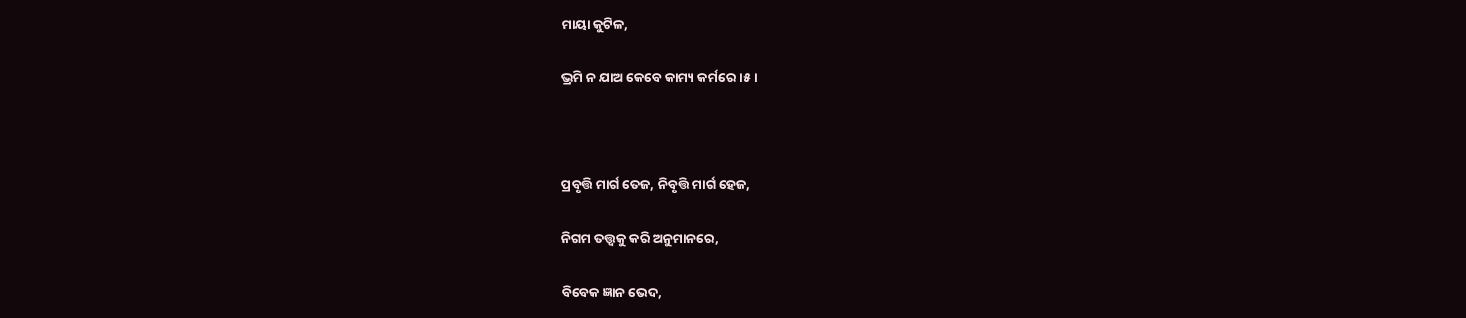ମାୟା କୁଟିଳ,

ଭ୍ରମି ନ ଯାଅ କେବେ କାମ୍ୟ କର୍ମରେ ।୫।



ପ୍ରବୃତ୍ତି ମାର୍ଗ ତେଜ, ନିବୃତ୍ତି ମାର୍ଗ ହେଜ,

ନିଗମ ତତ୍ତ୍ୱକୁ କରି ଅନୁମାନରେ,

ବିବେକ ଜ୍ଞାନ ଭେଦ,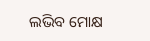ଲଭିବ ମୋକ୍ଷ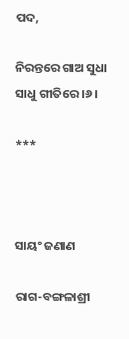ପଦ,

ନିରନ୍ତରେ ଗାଅ ସୁଧା ସାଧୁ ଗୀତିରେ ।୬।

***



ସାୟଂ ଜଣାଣ

ରାଗ-ବଙ୍ଗଳାଶ୍ରୀ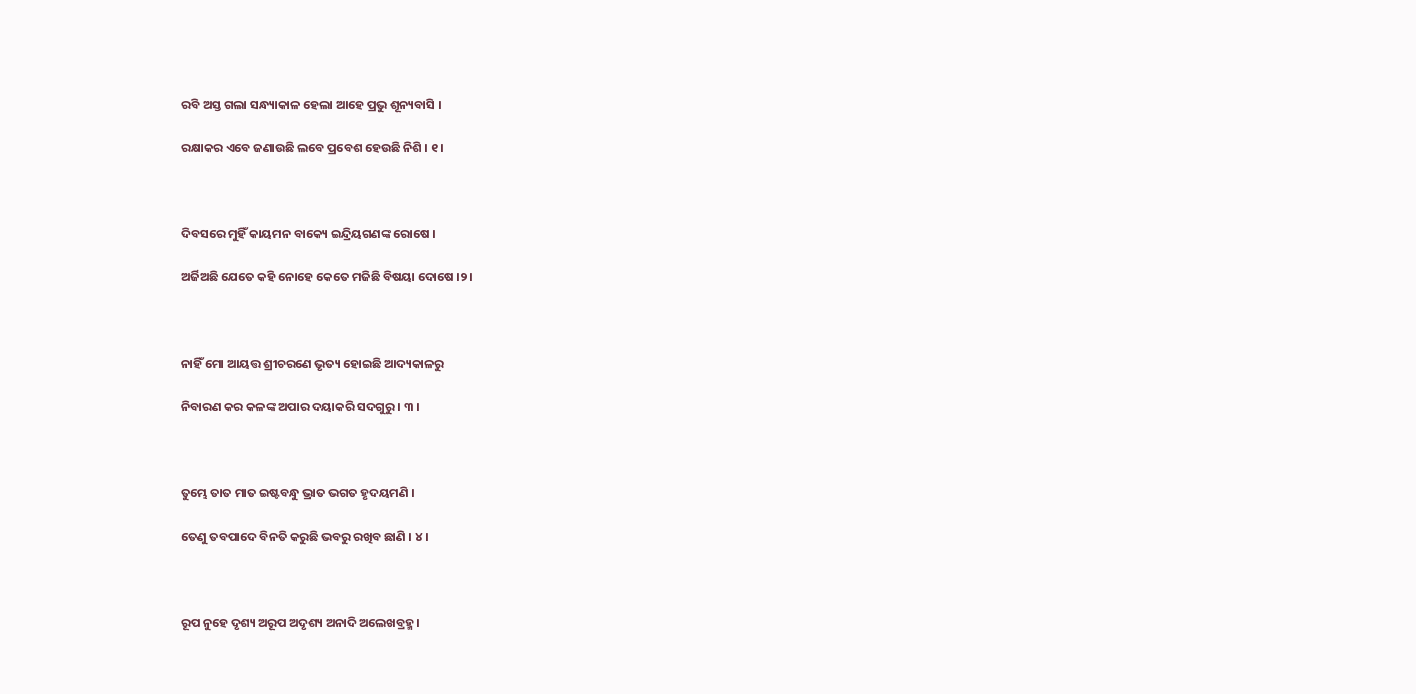ରବି ଅସ୍ତ ଗଲା ସନ୍ଧ୍ୟାକାଳ ହେଲା ଆହେ ପ୍ରଭୁ ଶୂନ୍ୟବାସି ।

ରକ୍ଷାକର ଏବେ ଜଣାଉଛି ଲବେ ପ୍ରବେଶ ହେଉଛି ନିଶି । ୧।



ଦିବସରେ ମୁହିଁ କାୟମନ ବାକ୍ୟେ ଇନ୍ଦ୍ରିୟଗଣଙ୍କ ରୋଷେ ।

ଅର୍ଜିଅଛି ଯେତେ କହି ନୋହେ କେତେ ମଜିଛି ବିଷୟା ଦୋଷେ ।୨।



ନାହିଁ ମୋ ଆୟତ୍ତ ଶ୍ରୀଚରଣେ ଭୃତ୍ୟ ହୋଇଛି ଆଦ୍ୟକାଳରୁ

ନିବାରଣ କର କଳଙ୍କ ଅପାର ଦୟାକରି ସଦଗୁରୁ । ୩ ।



ତୁମ୍ଭେ ତାତ ମାତ ଇଷ୍ଟବନ୍ଧୁ ଭ୍ରାତ ଭଗତ ହୃଦୟମଣି ।

ତେଣୁ ତବପାଦେ ବିନତି କରୁଛି ଭବରୁ ରଖିବ ଛାଣି । ୪ ।



ରୂପ ନୁହେ ଦୃଶ୍ୟ ଅରୂପ ଅଦୃଶ୍ୟ ଅନାଦି ଅଲେଖବ୍ରହ୍ମ ।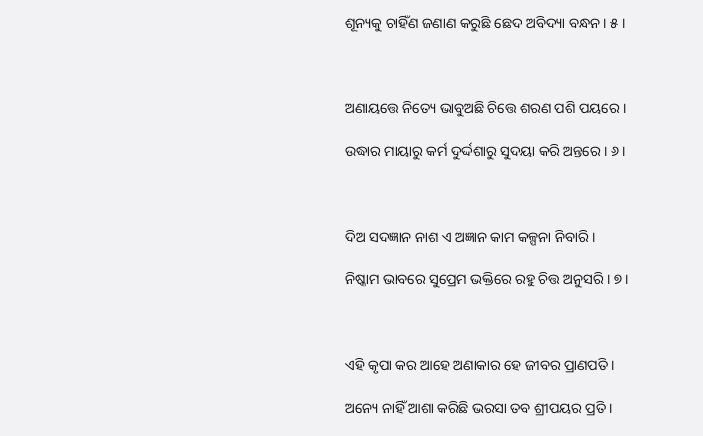ଶୂନ୍ୟକୁ ଚାହିଁଣ ଜଣାଣ କରୁଛି ଛେଦ ଅବିଦ୍ୟା ବନ୍ଧନ । ୫ ।



ଅଣାୟତ୍ତେ ନିତ୍ୟେ ଭାବୁଅଛି ଚିତ୍ତେ ଶରଣ ପଶି ପୟରେ ।

ଉଦ୍ଧାର ମାୟାରୁ କର୍ମ ଦୁର୍ଦ୍ଦଶାରୁ ସୁଦୟା କରି ଅନ୍ତରେ । ୬ ।



ଦିଅ ସଦଜ୍ଞାନ ନାଶ ଏ ଅଜ୍ଞାନ କାମ କଳ୍ପନା ନିବାରି ।

ନିଷ୍କାମ ଭାବରେ ସୁପ୍ରେମ ଭକ୍ତିରେ ରହୁ ଚିତ୍ତ ଅନୁସରି । ୭ ।



ଏହି କୃପା କର ଆହେ ଅଣାକାର ହେ ଜୀବର ପ୍ରାଣପତି ।

ଅନ୍ୟେ ନାହିଁ ଆଶା କରିଛି ଭରସା ତବ ଶ୍ରୀପୟର ପ୍ରତି ।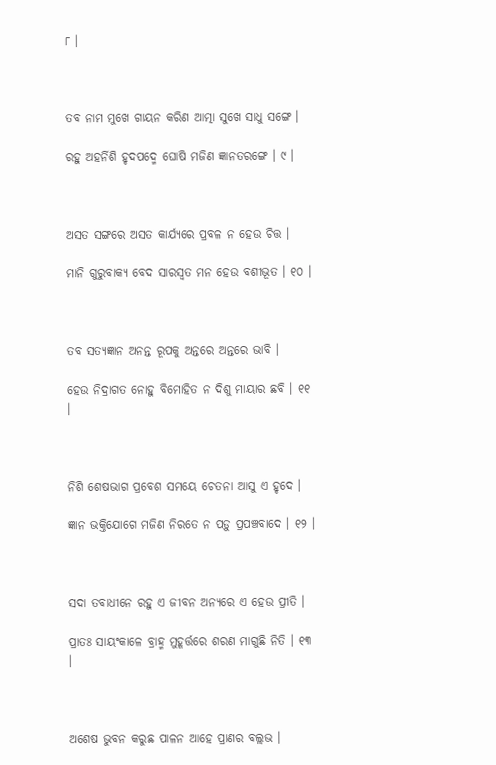୮ ।



ତବ ନାମ ମୁଖେ ଗାୟନ କରିଣ ଆତ୍ମା ସୁଖେ ସାଧୁ ସଙ୍ଗେ ।

ରହୁ ଅହର୍ନିଶି ହୃଦପଦ୍ମେ ଘୋଷି ମଜିଣ ଜ୍ଞାନତରଙ୍ଗେ । ୯ ।



ଅସତ ସଙ୍ଗରେ ଅସତ କାର୍ଯ୍ୟରେ ପ୍ରବଳ ନ ହେଉ ଚିତ୍ତ ।

ମାନି ଗୁରୁବାକ୍ୟ ବେଦ ସାରସ୍ୱତ ମନ ହେଉ ବଶୀଭୂତ । ୧୦ ।



ତବ ସତ୍ୟଜ୍ଞାନ ଅନନ୍ତ ରୂପକୁ ଅନ୍ତରେ ଅନ୍ତରେ ଭାବି ।

ହେଉ ନିଦ୍ରାଗତ ନୋହୁ ବିମୋହିତ ନ ଦିଶୁ ମାୟାର ଛବି । ୧୧ ।



ନିଶି ଶେଷଭାଗ ପ୍ରବେଶ ସମୟେ ଚେତନା ଆସୁ ଏ ହୃଦେ ।

ଜ୍ଞାନ ଭକ୍ତିଯୋଗେ ମଜିଣ ନିରତେ ନ ପଡ଼ୁ ପ୍ରପଞ୍ଚବାଦେ । ୧୨ ।



ସଦା ତବାଧୀନେ ରହୁ ଏ ଜୀବନ ଅନ୍ୟରେ ଏ ହେଉ ପ୍ରୀତି ।

ପ୍ରାତଃ ସାୟଂକାଳେ ବ୍ରାହ୍ମ ମୁହୂର୍ତ୍ତରେ ଶରଣ ମାଗୁଛି ନିତି । ୧୩ ।



ଅଶେଷ ଭୁବନ କରୁଛ ପାଳନ ଆହେ ପ୍ରାଣର ବଲ୍ଲଭ ।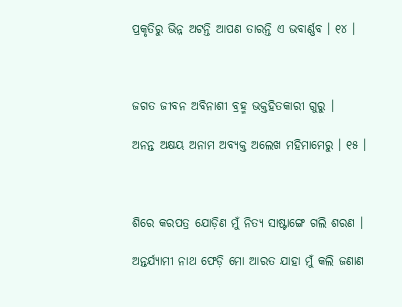ପ୍ରକୃତିରୁ ଭିନ୍ନ ଅଟନ୍ତି ଆପଣ ତାରନ୍ତି ଏ ଭବାର୍ଣ୍ଣବ । ୧୪ ।



ଜଗତ ଜୀବନ ଅବିନାଶୀ ବ୍ରହ୍ମ ଭକ୍ତହିତକାରୀ ଗୁରୁ ।

ଅନନ୍ତ ଅକ୍ଷୟ ଅନାମ ଅବ୍ୟକ୍ତ ଅଲେଖ ମହିମାମେରୁ । ୧୫ ।



ଶିରେ କରପତ୍ର ଯୋଡ଼ିଣ ମୁଁ ନିତ୍ୟ ସାଷ୍ଟାଙ୍ଗେ ଗଲି ଶରଣ ।

ଅନ୍ତର୍ଯ୍ୟାମୀ ନାଥ ଫେଡ଼ି ମୋ ଆରତ ଯାହା ମୁଁ କଲି ଜଣାଣ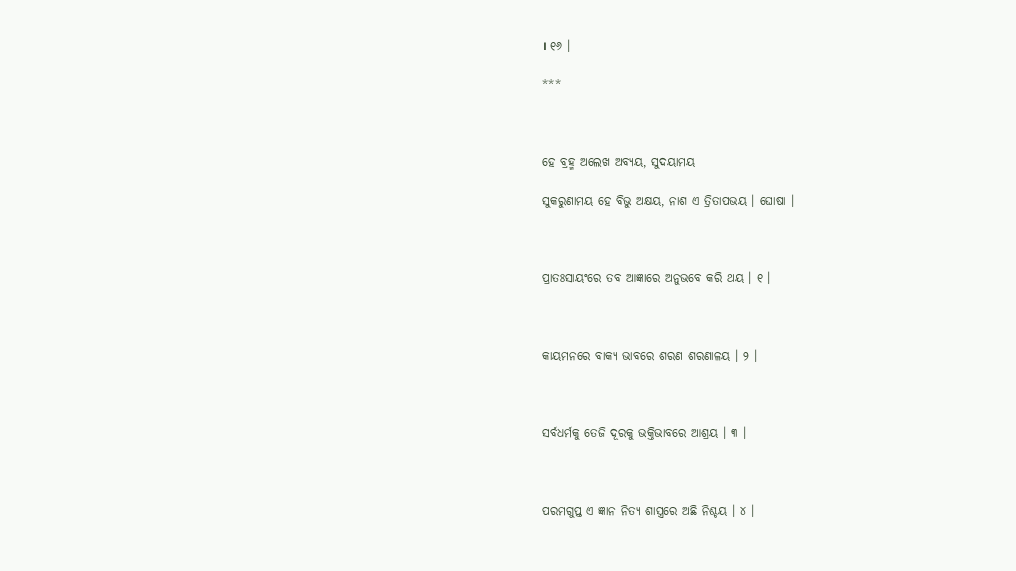। ୧୬ ।

***



ହେ ବ୍ରହ୍ମ ଅଲେଖ ଅବ୍ୟୟ, ସୁଦୟାମୟ

ସୁକରୁଣାମୟ ହେ ବିଭୁ ଅକ୍ଷୟ, ନାଶ ଏ ତ୍ରିତାପଭୟ । ଘୋଷା ।



ପ୍ରାତଃସାୟଂରେ ତବ ଆଜ୍ଞାରେ ଅନୁଭବେ କରି ଥୟ । ୧ ।



କାୟମନରେ ବାକ୍ୟ ଭାବରେ ଶରଣ ଶରଣାଳୟ । ୨ ।



ସର୍ବଧର୍ମକୁ ତେଜି ଦୂରକୁ ଭକ୍ତିଭାବରେ ଆଶ୍ରୟ । ୩ ।



ପରମଗୁପ୍ତ ଏ ଜ୍ଞାନ ନିତ୍ୟ ଶାସ୍ତ୍ରରେ ଅଛି ନିଶ୍ଚୟ । ୪ ।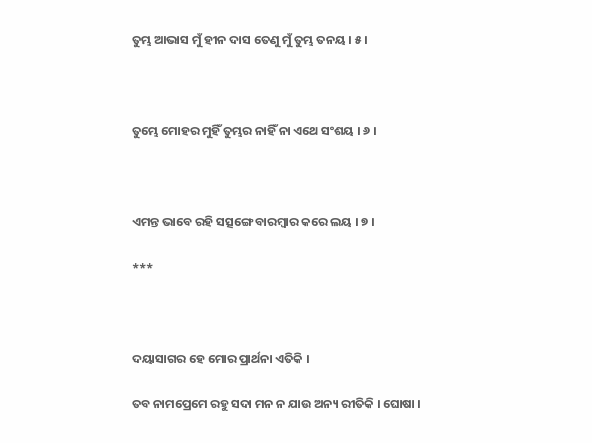ତୁମ୍ଭ ଆଭାସ ମୁଁ ହୀନ ଦାସ ତେଣୁ ମୁଁ ତୁମ୍ଭ ତନୟ । ୫ ।



ତୁମ୍ଭେ ମୋହର ମୁହିଁ ତୁମ୍ଭର ନାହିଁ ନା ଏଥେ ସଂଶୟ । ୬ ।



ଏମନ୍ତ ଭାବେ ରହି ସତ୍ସଙ୍ଗେ ବାରମ୍ବାର କରେ ଲୟ । ୭ ।

***



ଦୟାସାଗର ହେ ମୋର ପ୍ରାର୍ଥନା ଏତିକି ।

ତବ ନାମପ୍ରେମେ ରହୁ ସଦା ମନ ନ ଯାଉ ଅନ୍ୟ ରୀତିକି । ଘୋଷା ।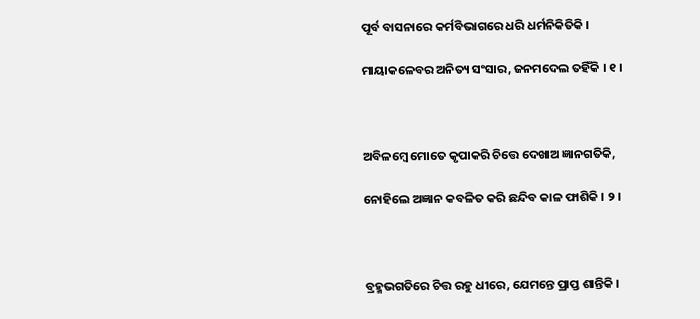ପୂର୍ବ ବାସନାରେ କର୍ମବିଭାଗରେ ଧରି ଧର୍ମନିକିତିକି ।

ମାୟାକଳେବର ଅନିତ୍ୟ ସଂସାର, ଜନମଦେଲ ତହିଁକି । ୧ ।



ଅବିଳମ୍ବେ ମୋତେ କୃପାକରି ଚିତ୍ତେ ଦେଖାଅ ଜ୍ଞାନଗତିକି,

ନୋହିଲେ ଅଜ୍ଞାନ କବଳିତ କରି ଛନ୍ଦିବ କାଳ ଫାଶିକି । ୨ ।



ବ୍ରହ୍ମଭଗତିରେ ଚିତ୍ତ ରହୁ ଧୀରେ, ଯେମନ୍ତେ ପ୍ରାପ୍ତ ଶାନ୍ତିକି ।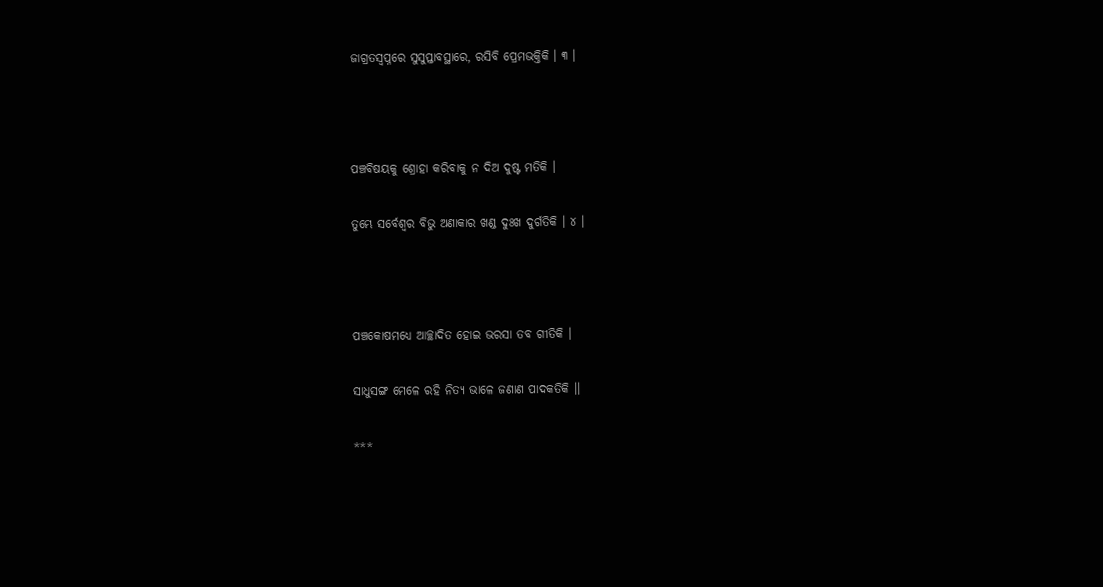ଜାଗ୍ରତସ୍ୱପ୍ନରେ ସୁସୁପ୍ତାବସ୍ଥାରେ, ରସିବି ପ୍ରେମଭକ୍ତିକି । ୩ ।



ପଞ୍ଚବିଷୟକୁ ଶ୍ରୋହା କରିବାକୁ ନ ଦିଅ ଦୁଷ୍ଟ ମତିକି ।

ତୁମ୍ଭେ ସର୍ବେଶ୍ୱର ବିଭୁ ଅଣାକାର ଖଣ୍ଡ ଦୁଃଖ ଦୁର୍ଗତିକି । ୪ ।



ପଞ୍ଚକୋଷମଧ୍ୟେ ଆଚ୍ଛାଦିତ ହୋଇ ଭରସା ତବ ଗୀତିକି ।

ସାଧୁସଙ୍ଗ ମେଳେ ରହି ନିତ୍ୟ ଭାଳେ ଜଣାଣ ପାଦକତିକି ।।

***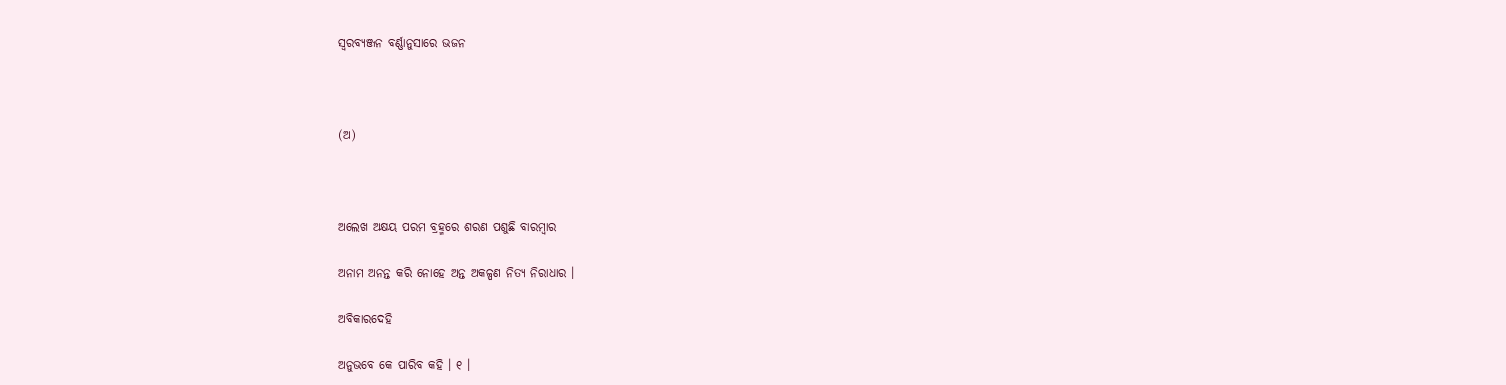ସ୍ୱରବ୍ୟଞ୍ଜନ ବର୍ଣ୍ଣାନୁସାରେ ଭଜନ



(ଅ)



ଅଲେଖ ଅକ୍ଷୟ ପରମ ବ୍ରହ୍ମରେ ଶରଣ ପଶୁଛି ବାରମ୍ବାର

ଅନାମ ଅନନ୍ତ କରି ନୋହେ ଅନ୍ତ ଅକଳ୍ପଣ ନିତ୍ୟ ନିରାଧାର ।

ଅବିକାରଦେହି

ଅନୁଭବେ କେ ପାରିବ କହି । ୧ ।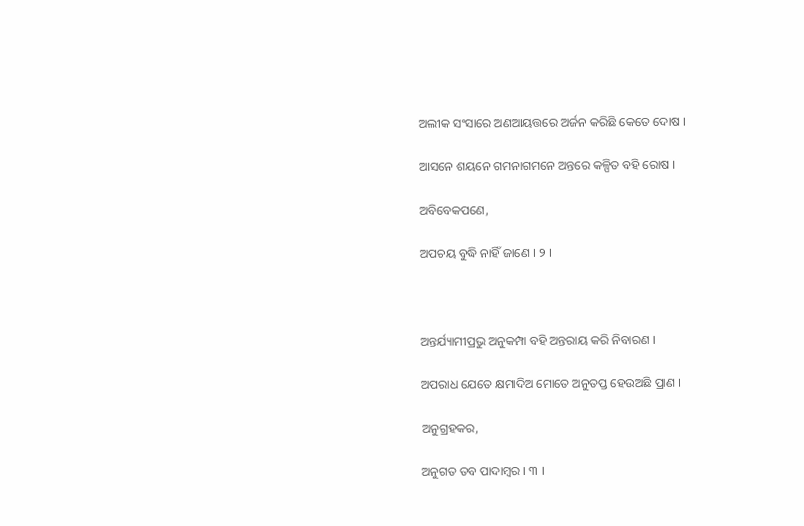ଅଲୀକ ସଂସାରେ ଅଣଆୟତ୍ତରେ ଅର୍ଜନ କରିଛି କେତେ ଦୋଷ ।

ଆସନେ ଶୟନେ ଗମନାଗମନେ ଅନ୍ତରେ କଳ୍ପିତ ବହି ରୋଷ ।

ଅବିବେକପଣେ,

ଅପଚୟ ବୁଦ୍ଧି ନାହିଁ ଜାଣେ । ୨ ।



ଅନ୍ତର୍ଯ୍ୟାମୀପ୍ରଭୁ ଅନୁକମ୍ପା ବହି ଅନ୍ତରାୟ କରି ନିବାରଣ ।

ଅପରାଧ ଯେତେ କ୍ଷମାଦିଅ ମୋତେ ଅନୁତପ୍ତ ହେଉଅଛି ପ୍ରାଣ ।

ଅନୁଗ୍ରହକର,

ଅନୁଗତ ତବ ପାଦାମ୍ୱର । ୩ ।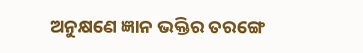ଅନୁକ୍ଷଣେ ଜ୍ଞାନ ଭକ୍ତିର ତରଙ୍ଗେ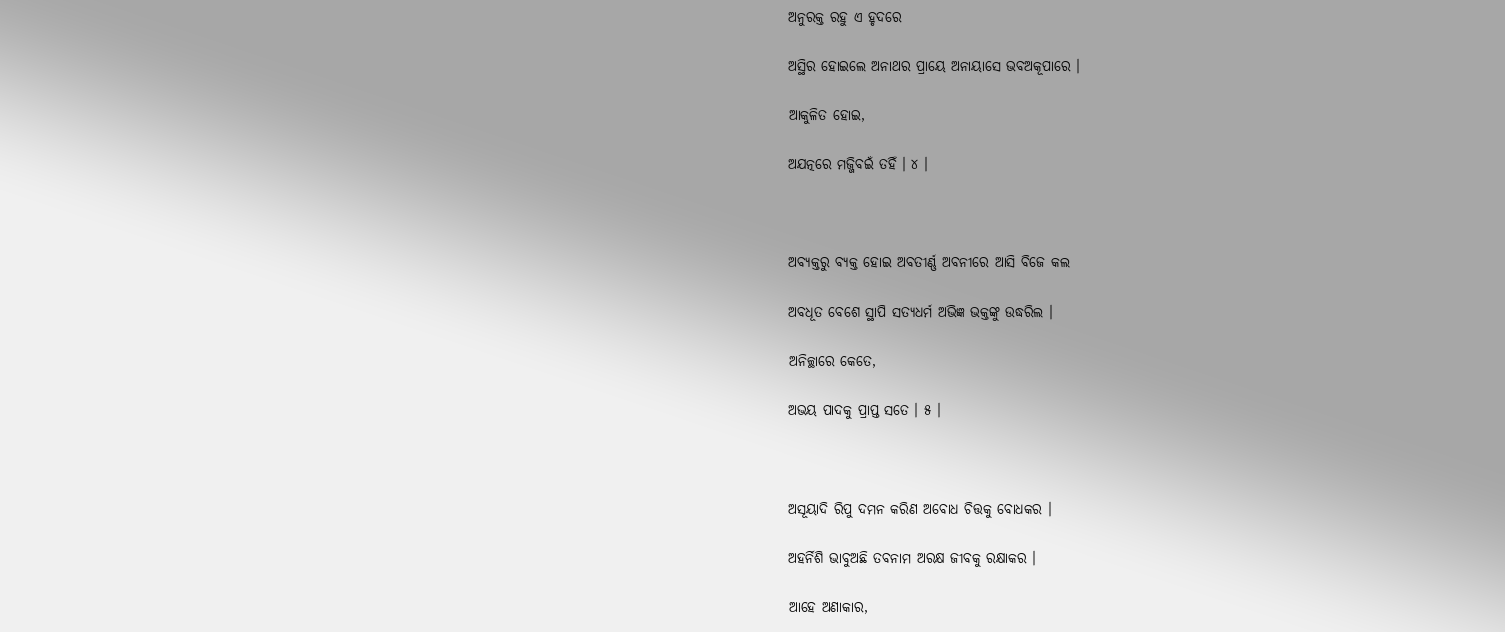ଅନୁରକ୍ତ ରହୁ ଏ ହୃଦରେ

ଅସ୍ଥିର ହୋଇଲେ ଅନାଥର ପ୍ରାୟେ ଅନାୟାସେ ଭବଅକୂପାରେ ।

ଆକୁଳିତ ହୋଇ,

ଅଯତ୍ନରେ ମଜ୍ଜିବଇଁ ତହିଁ । ୪ ।



ଅବ୍ୟକ୍ତରୁ ବ୍ୟକ୍ତ ହୋଇ ଅବତୀର୍ଣ୍ଣ ଅବନୀରେ ଆସି ବିଜେ କଲ

ଅବଧୂତ ବେଶେ ସ୍ଥାପି ସତ୍ୟଧର୍ମ ଅଭିଜ୍ଞ ଭକ୍ତଙ୍କୁ ଉଦ୍ଧରିଲ ।

ଅନିଚ୍ଛାରେ କେତେ,

ଅଭୟ ପାଦକୁ ପ୍ରାପ୍ତ ସତେ । ୫ ।



ଅସୂୟାଦି ରିପୁ ଦମନ କରିଣ ଅବୋଧ ଚିତ୍ତକୁ ବୋଧକର ।

ଅହର୍ନିଶି ଭାବୁଅଛି ତବନାମ ଅରକ୍ଷ ଜୀବକୁ ରକ୍ଷାକର ।

ଆହେ ଅଣାକାର,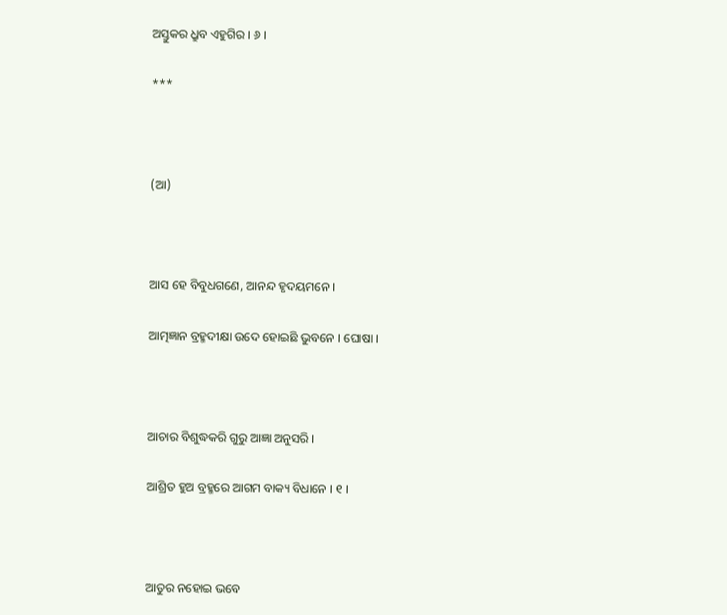ଅସ୍ତୁକର ଧ୍ରୁବ ଏହୁଗିର । ୬ ।

***



(ଆ)



ଆସ ହେ ବିବୁଧଗଣେ, ଆନନ୍ଦ ହୃଦୟମନେ ।

ଆତ୍ମଜ୍ଞାନ ବ୍ରହ୍ମଦୀକ୍ଷା ଉଦେ ହୋଇଛି ଭୁବନେ । ଘୋଷା ।



ଆଚାର ବିଶୁଦ୍ଧକରି ଗୁରୁ ଆଜ୍ଞା ଅନୁସରି ।

ଆଶ୍ରିତ ହୁଅ ବ୍ରହ୍ମରେ ଆଗମ ବାକ୍ୟ ବିଧାନେ । ୧ ।



ଆତୁର ନହୋଇ ଭବେ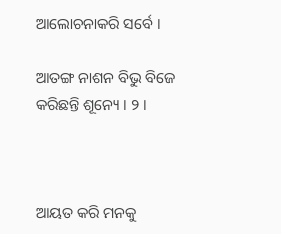ଆଲୋଚନାକରି ସର୍ବେ ।

ଆତଙ୍ଗ ନାଶନ ବିଭୁ ବିଜେ କରିଛନ୍ତି ଶୂନ୍ୟେ । ୨ ।



ଆୟତ କରି ମନକୁ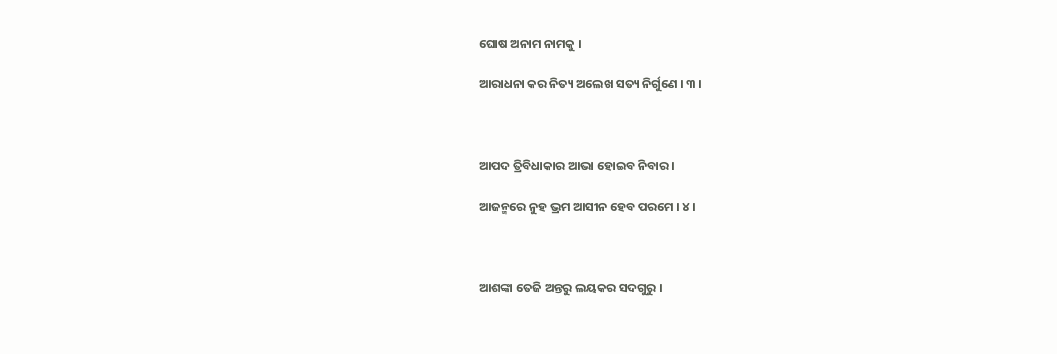ଘୋଷ ଅନାମ ନାମକୁ ।

ଆରାଧନା କର ନିତ୍ୟ ଅଲେଖ ସତ୍ୟ ନିର୍ଗୁଣେ । ୩ ।



ଆପଦ ତ୍ରିବିଧାକାର ଆଭା ହୋଇବ ନିବାର ।

ଆଜନ୍ମରେ ନୁହ ଭ୍ରମ ଆସୀନ ହେବ ପରମେ । ୪ ।



ଆଶଙ୍କା ତେଜି ଅନ୍ତରୁ ଲୟକର ସଦଗୁରୁ ।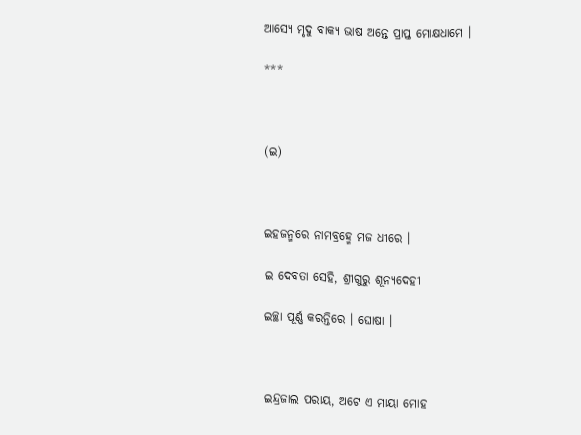ଆସ୍ୟେ ମୃଦୁ ବାକ୍ୟ ଭାଷ ଅନ୍ତେ ପ୍ରାପ୍ତ ମୋକ୍ଷଧାମେ ।

***



(ଇ)



ଇହଜନ୍ମରେ ନାମବ୍ରହ୍ମେ ମଜ ଧୀରେ ।

ଇ ଦେବତା ସେହି, ଶ୍ରୀଗୁରୁ ଶୂନ୍ୟଦେହୀ

ଇଚ୍ଛା ପୂର୍ଣ୍ଣ କରନ୍ତିରେ । ଘୋଷା ।



ଇନ୍ଦ୍ରଜାଲ ପରାୟ, ଅଟେ ଏ ମାୟା ମୋହ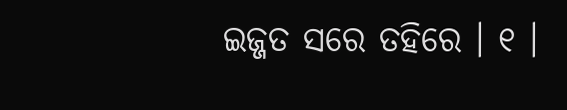ଇଜ୍ଜତ ସରେ ତହିରେ । ୧ ।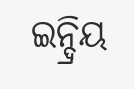ଇନ୍ଦ୍ରିୟ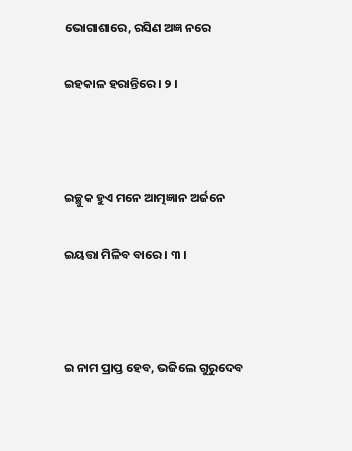ଭୋଗାଶାରେ, ରସିଣ ଅଜ୍ଞ ନରେ

ଇହକାଳ ହରାନ୍ତିରେ । ୨ ।



ଇଚ୍ଛୁକ ହୁଏ ମନେ ଆତ୍ମଜ୍ଞାନ ଅର୍ଜନେ

ଇୟତ୍ତା ମିଳିବ ବାରେ । ୩ ।



ଇ ନାମ ପ୍ରାପ୍ତ ହେବ, ଭଜିଲେ ଗୁରୁଦେବ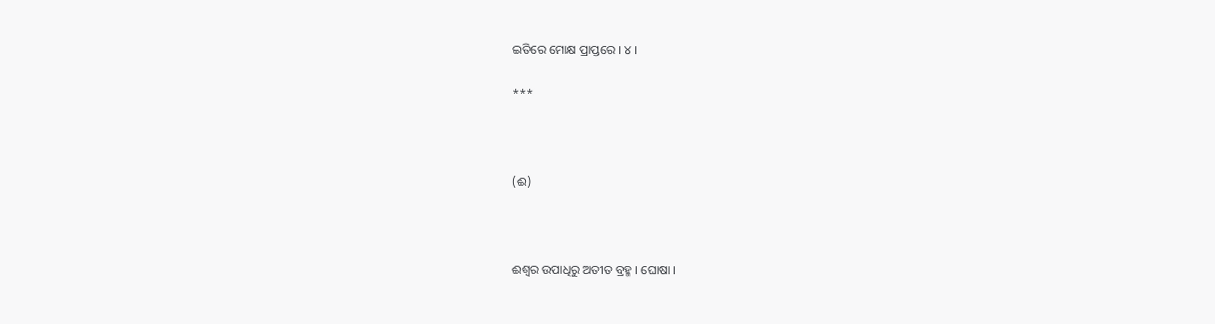ଇତିରେ ମୋକ୍ଷ ପ୍ରାପ୍ତରେ । ୪ ।

***



(ଈ)



ଈଶ୍ୱର ଉପାଧିରୁ ଅତୀତ ବ୍ରହ୍ମ । ଘୋଷା ।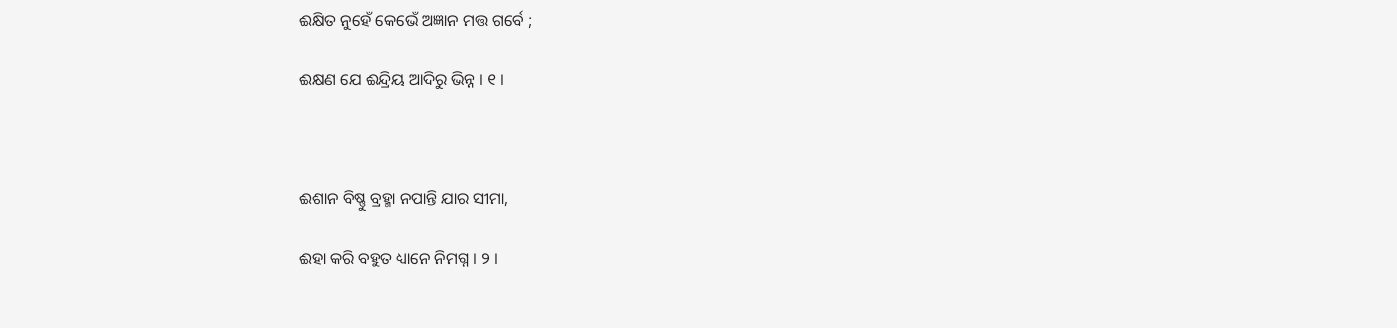ଈକ୍ଷିତ ନୁହେଁ କେଭେଁ ଅଜ୍ଞାନ ମତ୍ତ ଗର୍ବେ ;

ଈକ୍ଷଣ ଯେ ଈନ୍ଦ୍ରିୟ ଆଦିରୁ ଭିନ୍ନ । ୧ ।



ଈଶାନ ବିଷ୍ଣୁ ବ୍ରହ୍ମା ନପାନ୍ତି ଯାର ସୀମା,

ଈହା କରି ବହୁତ ଧ୍ୟାନେ ନିମଗ୍ନ । ୨ ।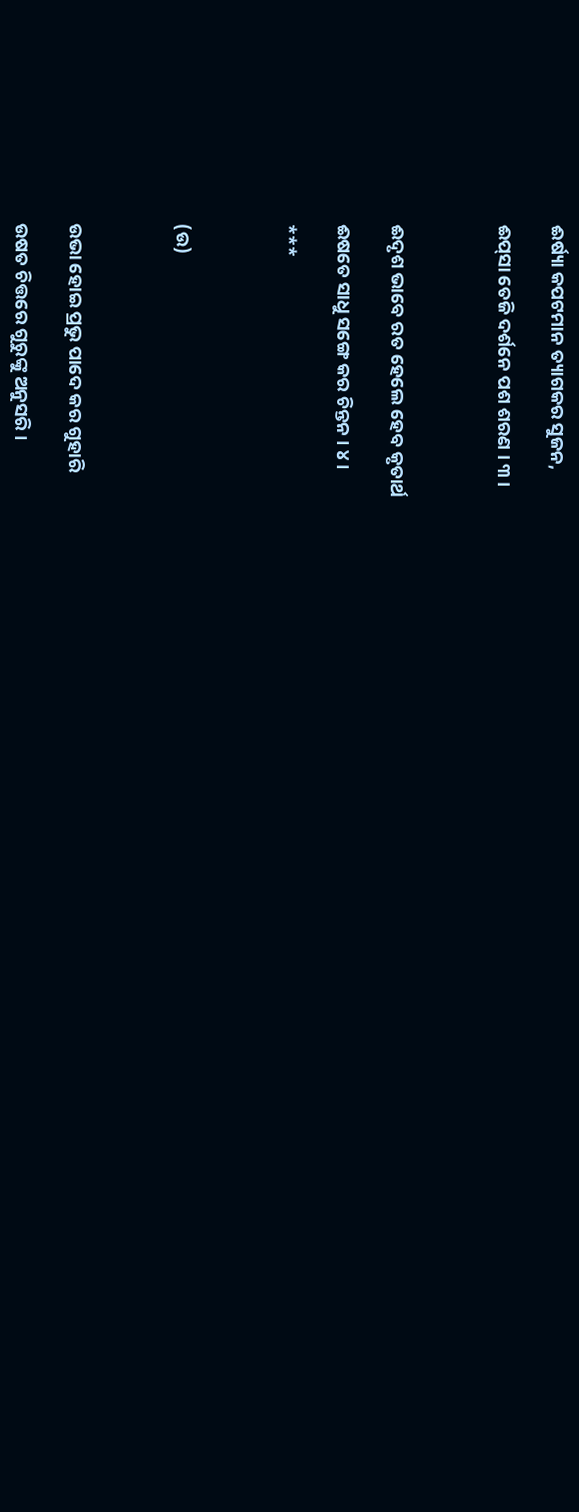ଈର୍ଷ୍ୟା କପଟମାନ ତ୍ୟାଗକର ସୁଜନ,

ଈପ୍‌ସା ତେଜି ଦର୍ଶନେ ପଶ ଶରଣ । ୩ ।



ଈଦୃଶ ଭାବେ ରତ ହେଲେ ହେବ କୃତାର୍ଥ

ଈଷତେ ସାଧୁ ସଙ୍ଗେ କର ଚିନ୍ତନ । ୪ ।

***



(ଉ)



ଉଭା ହୋଇ ପ୍ରଭୁ ପାଦେ କର ଗୁହାରି

ଉଷତ ଚିତ୍ତରେ ଗୁରୁଙ୍କୁ ଅନୁସରି ।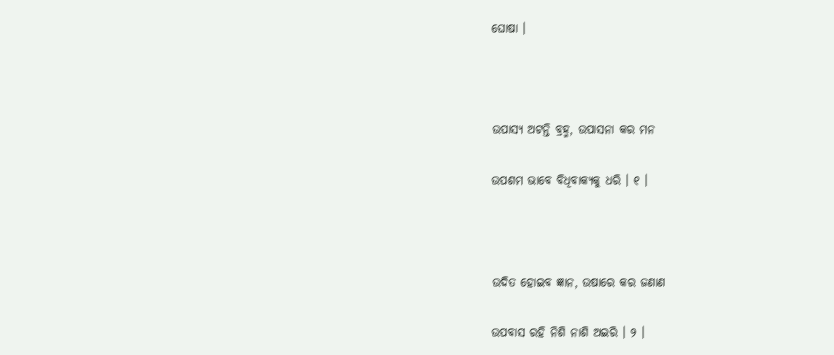ଘୋଷା ।



ଉପାସ୍ୟ ଅଟନ୍ତି ବ୍ରହ୍ମ, ଉପାସନା କର ମନ

ଉପଶମ ଭାବେ ବିଧିବାକ୍ୟକୁ ଧରି । ୧ ।



ଉଦିତ ହୋଇବ ଜ୍ଞାନ, ଉଷାରେ କର ଜଣାଣ

ଉପବାସ ରହି ନିଶି ନାଶି ଅଇରି । ୨ ।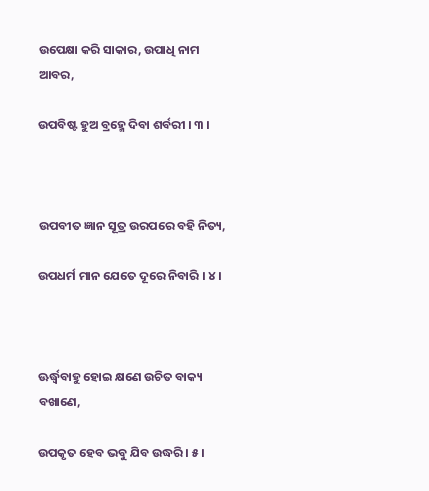ଉପେକ୍ଷା କରି ସାକାର, ଉପାଧି ନାମ ଆବର,

ଉପବିଷ୍ଟ ହୁଅ ବ୍ରହ୍ମେ ଦିବା ଶର୍ବରୀ । ୩ ।



ଉପବୀତ ଜ୍ଞାନ ସୂତ୍ର ଉରପରେ ବହି ନିତ୍ୟ,

ଉପଧର୍ମ ମାନ ଯେତେ ଦୂରେ ନିବାରି । ୪ ।



ଊର୍ଦ୍ଧ୍ୱବାହୁ ହୋଇ କ୍ଷଣେ ଉଚିତ ବାକ୍ୟ ବଖାଣେ,

ଉପକୃତ ହେବ ଭବୁ ଯିବ ଉଦ୍ଧରି । ୫ ।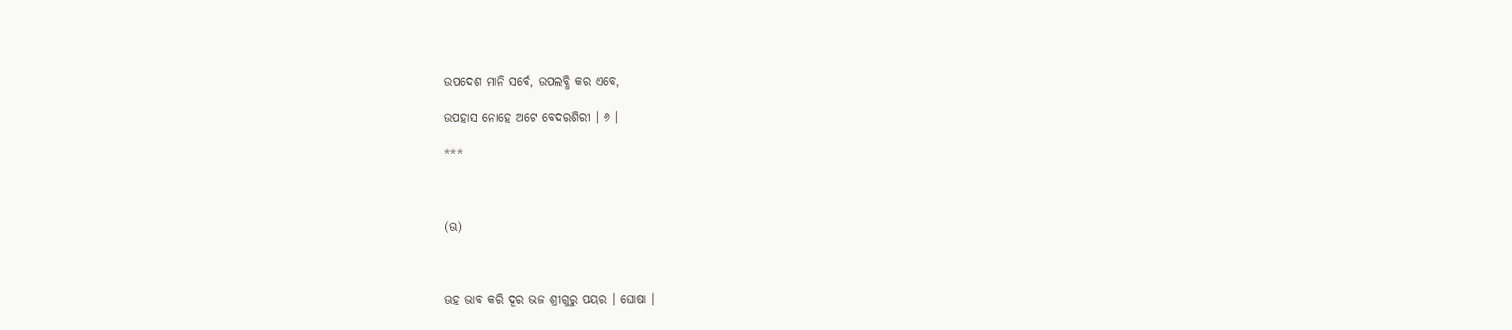ଉପଦେଶ ମାନି ସର୍ବେ, ଉପଲବ୍ଧି କର ଏବେ,

ଉପହାସ ନୋହେ ଅଟେ ବେଦରଶିରୀ । ୬ ।

***



(ଊ)



ଊହ ଭାବ କରି ଦୂର ଭଜ ଶ୍ରୀଗୁରୁ ପୟର । ଘୋଷା ।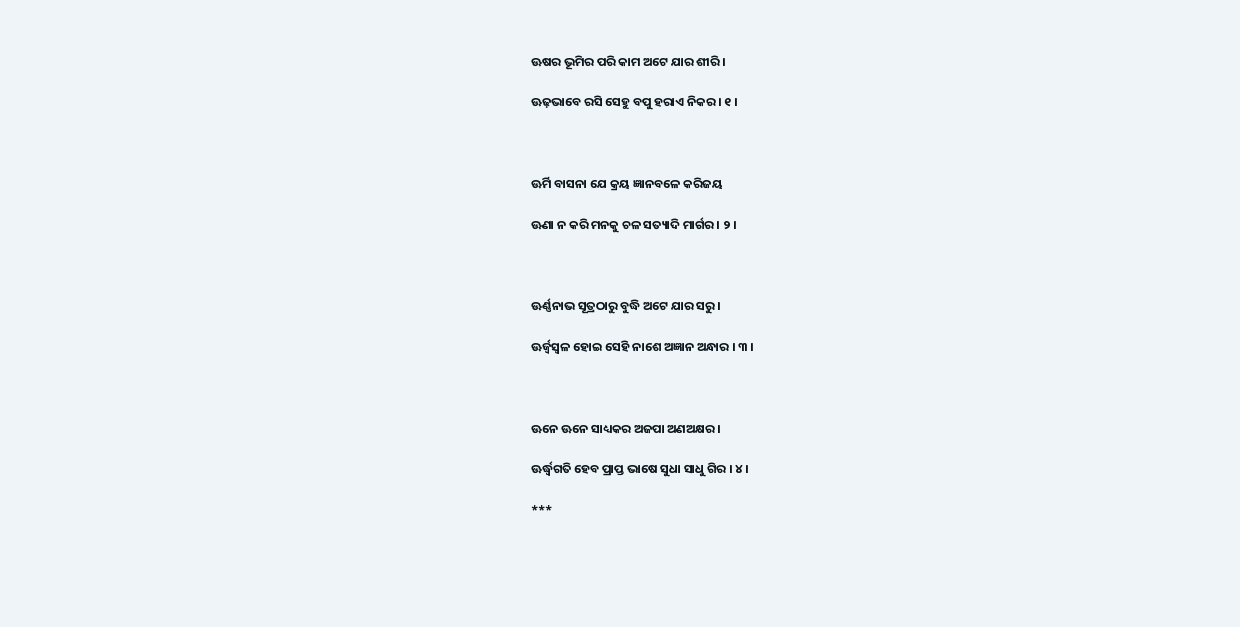ଊଷର ଭୂମିର ପରି କାମ ଅଟେ ଯାର ଶୀରି ।

ଊଢ଼ଭାବେ ରସି ସେହୁ ବପୁ ହରାଏ ନିକର । ୧ ।



ଊର୍ମି ବାସନା ଯେ କ୍ରୟ ଜ୍ଞାନବଳେ କରିଜୟ

ଊଣା ନ କରି ମନକୁ ଚଳ ସତ୍ୟାଦି ମାର୍ଗର । ୨ ।



ଊର୍ଣ୍ଣନାଭ ସୂତ୍ରଠାରୁ ବୁଦ୍ଧି ଅଟେ ଯାର ସରୁ ।

ଊର୍ଜ୍ୱସ୍ୱଳ ହୋଇ ସେହି ନାଶେ ଅଜ୍ଞାନ ଅନ୍ଧାର । ୩ ।



ଊନେ ଊନେ ସାଧ୍ୟକର ଅଜପା ଅଣଅକ୍ଷର ।

ଊର୍ଦ୍ଧ୍ୱଗତି ହେବ ପ୍ରାପ୍ତ ଭାଷେ ସୁଧା ସାଧୁ ଗିର । ୪ ।

***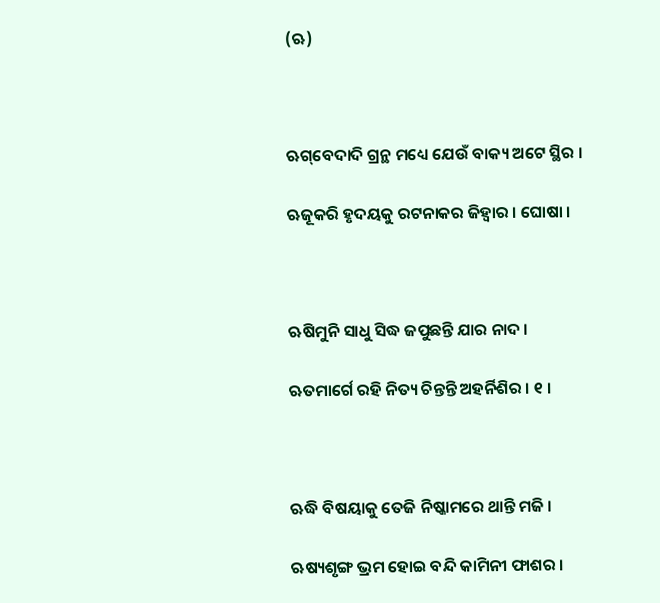(ଋ)



ଋଗ୍‌ବେଦାଦି ଗ୍ରନ୍ଥ ମଧ୍ୟେ ଯେଉଁ ବାକ୍ୟ ଅଟେ ସ୍ଥିର ।

ଋଜୂକରି ହୃଦୟକୁ ରଟନାକର ଜିହ୍ୱାର । ଘୋଷା ।



ଋଷିମୁନି ସାଧୁ ସିଦ୍ଧ ଜପୁଛନ୍ତି ଯାର ନାଦ ।

ଋତମାର୍ଗେ ରହି ନିତ୍ୟ ଚିନ୍ତନ୍ତି ଅହର୍ନିଶିର । ୧ ।



ଋଦ୍ଧି ବିଷୟାକୁ ତେଜି ନିଷ୍କାମରେ ଥାନ୍ତି ମଜି ।

ଋଷ୍ୟଶୃଙ୍ଗ ଭ୍ରମ ହୋଇ ବନ୍ଦି କାମିନୀ ଫାଶର ।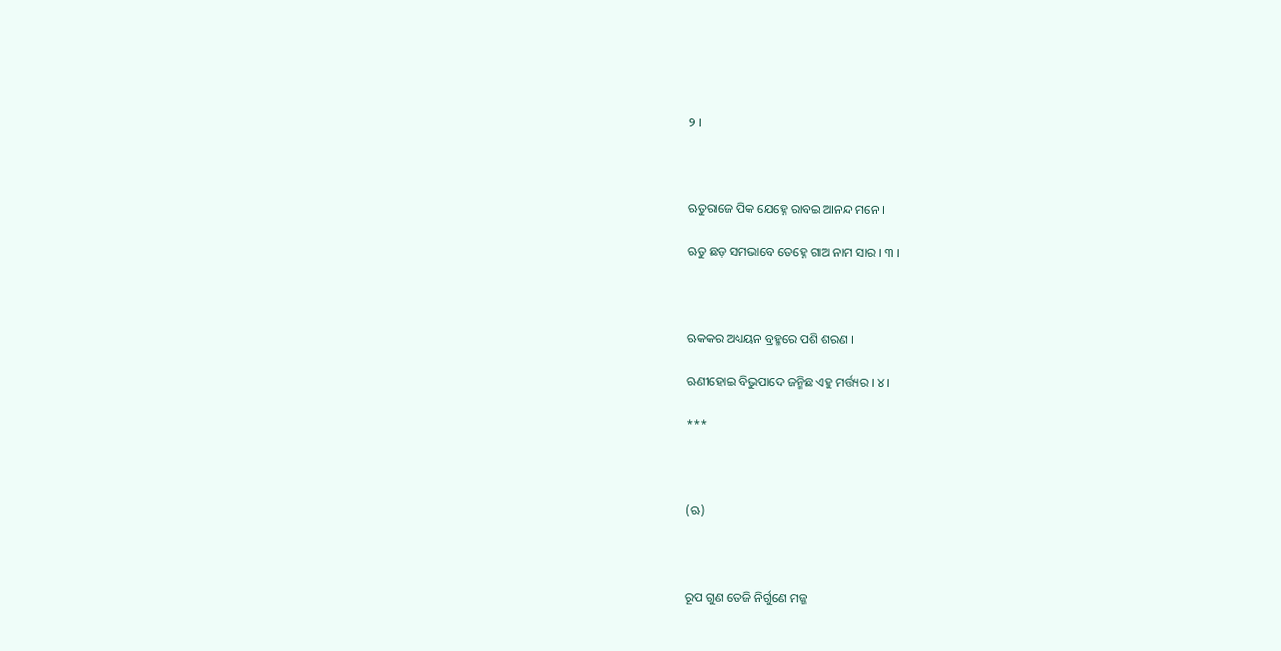୨ ।



ଋତୁରାଜେ ପିକ ଯେହ୍ନେ ରାବଇ ଆନନ୍ଦ ମନେ ।

ଋତୁ ଛଡ଼ ସମଭାବେ ତେହ୍ନେ ଗାଅ ନାମ ସାର । ୩ ।



ଋକକର ଅଧ୍ୟୟନ ବ୍ରହ୍ମରେ ପଶି ଶରଣ ।

ଋଣୀହୋଇ ବିଭୁପାଦେ ଜନ୍ମିଛ ଏହୁ ମର୍ତ୍ତ୍ୟର । ୪ ।

***



(ଋ)



ରୂପ ଗୁଣ ତେଜି ନିର୍ଗୁଣେ ମଜ୍ଜ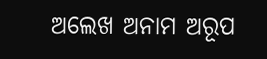ଅଲେଖ ଅନାମ ଅରୂପ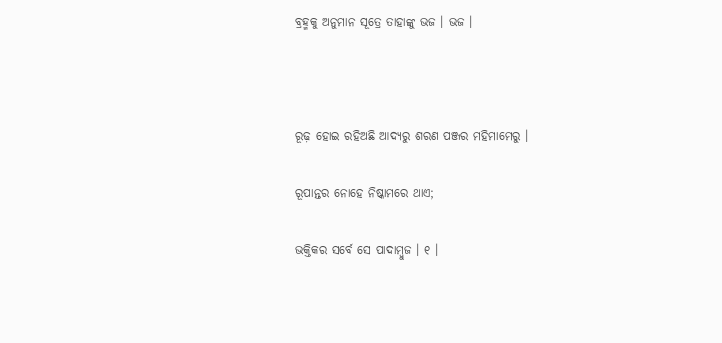ବ୍ରହ୍ମକୁ ଅନୁମାନ ସୂତ୍ରେ ତାହାଙ୍କୁ ଭଜ । ଭଜ ।



ରୂଢ଼ ହୋଇ ରହିଅଛି ଆଦ୍ୟରୁ ଶରଣ ପଞ୍ଜର ମହିମାମେରୁ ।

ରୂପାନ୍ତର ନୋହେ ନିଷ୍କାମରେ ଥାଏ;

ଭକ୍ତିକର ସର୍ବେ ସେ ପାଦାମ୍ବୁଜ । ୧ ।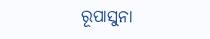ରୂପାସୁନା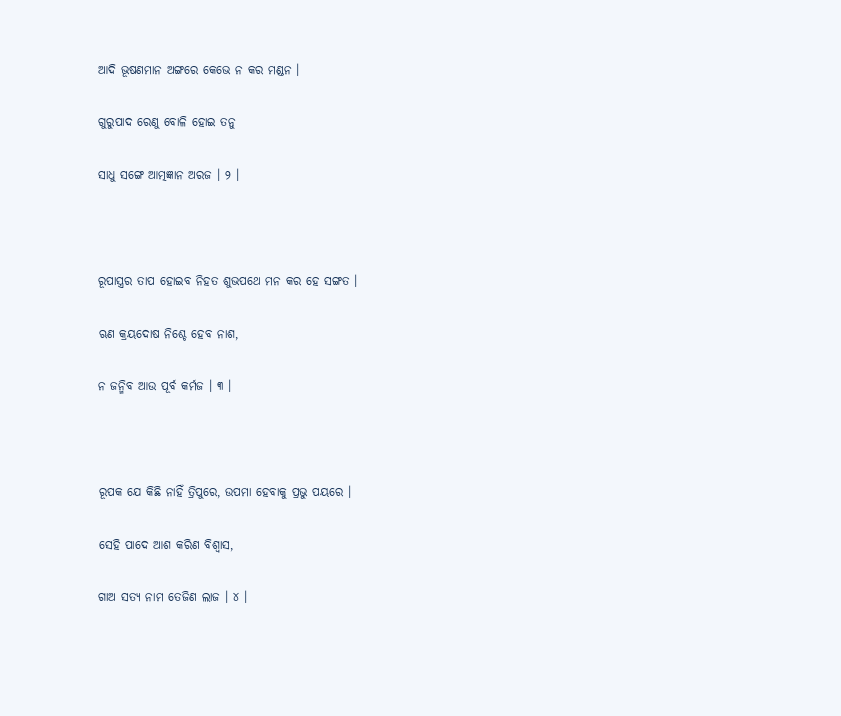ଆଦି ଭୂଷଣମାନ ଅଙ୍ଗରେ କେଭେ ନ କର ମଣ୍ଡନ ।

ଗୁରୁପାଦ ରେଣୁ ବୋଳି ହୋଇ ତନୁ

ସାଧୁ ସଙ୍ଗେ ଆତ୍ମଜ୍ଞାନ ଅରଜ । ୨ ।



ରୂପାସ୍ତ୍ରର ତାପ ହୋଇବ ନିହତ ଶୁଭପଥେ ମନ କର ହେ ସଙ୍ଗତ ।

ଋଣ କ୍ରୟଦୋଷ ନିଶ୍ଚେ ହେବ ନାଶ,

ନ ଜନ୍ମିବ ଆଉ ପୂର୍ବ କର୍ମଜ । ୩ ।



ରୂପକ ଯେ କିଛି ନାହିଁ ତ୍ରିପୁରେ, ଉପମା ହେବାକୁ ପ୍ରଭୁ ପୟରେ ।

ସେହି ପାଦେ ଆଶ କରିଣ ବିଶ୍ୱାସ,

ଗାଅ ସତ୍ୟ ନାମ ତେଜିଣ ଲାଜ । ୪ ।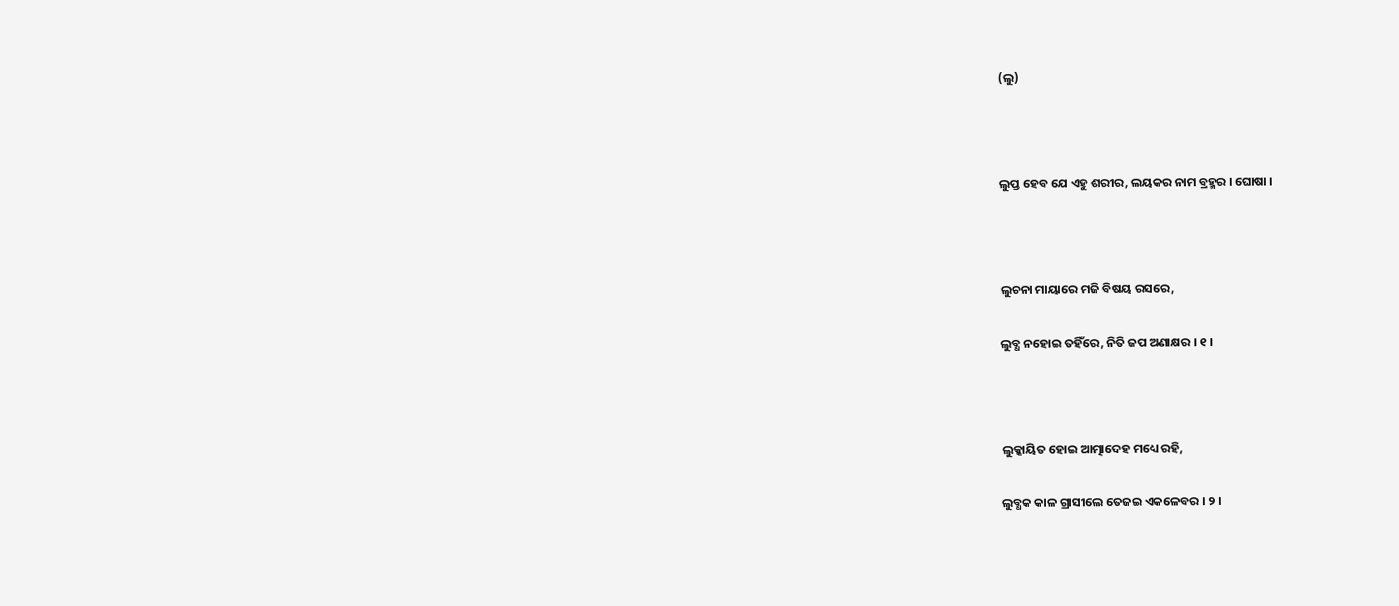(ଲୁ)



ଲୁପ୍ତ ହେବ ଯେ ଏହୁ ଶରୀର, ଲୟକର ନାମ ବ୍ରହ୍ମର । ଘୋଷା ।



ଲୁଚନା ମାୟାରେ ମଜି ବିଷୟ ରସରେ,

ଲୁବ୍ଧ ନହୋଇ ତହିଁରେ, ନିତି ଜପ ଅଣାକ୍ଷର । ୧ ।



ଲୁକ୍କାୟିତ ହୋଇ ଆତ୍ମାଦେହ ମଧ୍ୟେ ରହି,

ଲୁବ୍ଧକ କାଳ ଗ୍ରାସୀଲେ ତେଜଇ ଏକଳେବର । ୨ ।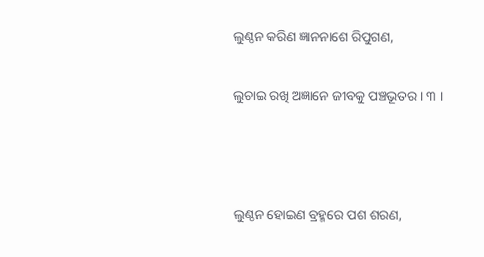ଲୁଣ୍ଠନ କରିଣ ଜ୍ଞାନନାଶେ ରିପୁଗଣ,

ଲୁଚାଇ ରଖି ଅଜ୍ଞାନେ ଜୀବକୁ ପଞ୍ଚଭୂତର । ୩ ।



ଲୁଣ୍ଠନ ହୋଇଣ ବ୍ରହ୍ମରେ ପଶ ଶରଣ,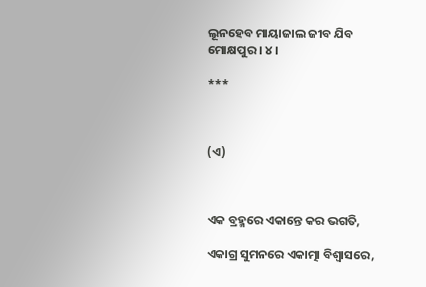ଲୂନହେବ ମାୟାଜାଲ ଜୀବ ଯିବ ମୋକ୍ଷପୁର । ୪ ।

***



(ଏ)



ଏକ ବ୍ରହ୍ମରେ ଏକାନ୍ତେ କର ଭଗତି,

ଏକାଗ୍ର ସୁମନରେ ଏକାତ୍ମା ବିଶ୍ୱାସରେ,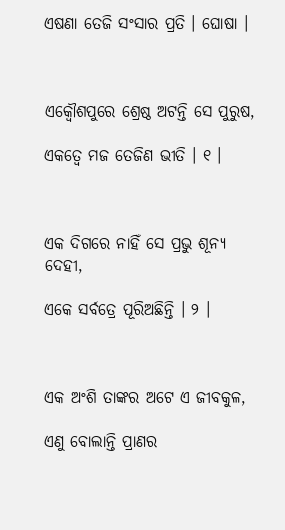ଏଷଣା ତେଜି ସଂସାର ପ୍ରତି । ଘୋଷା ।



ଏକ୍ୱୌଶପୁରେ ଶ୍ରେଷ୍ଠ ଅଟନ୍ତି ସେ ପୁରୁଷ,

ଏକତ୍ୱେ ମଜ ତେଜିଣ ଭୀତି । ୧ ।



ଏକ ଦିଗରେ ନାହିଁ ସେ ପ୍ରଭୁ ଶୂନ୍ୟ ଦେହୀ,

ଏକେ ସର୍ବତ୍ରେ ପୂରିଅଛିନ୍ତି । ୨ ।



ଏକ ଅଂଶି ତାଙ୍କର ଅଟେ ଏ ଜୀବକୁଳ,

ଏଣୁ ବୋଲାନ୍ତି ପ୍ରାଣର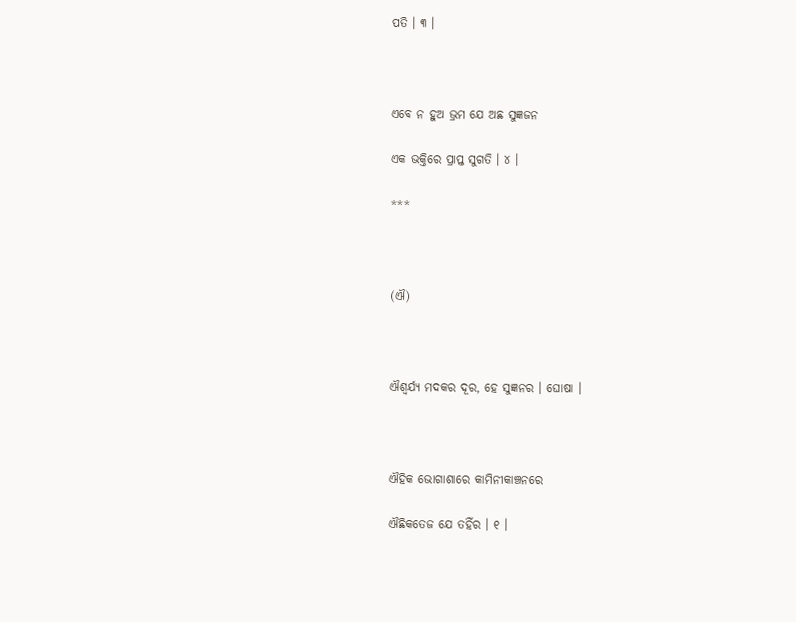ପତି । ୩ ।



ଏବେ ନ ହୁଅ ଭ୍ରମ ଯେ ଅଛ ସୁଜ୍ଞଜନ

ଏକ ଭକ୍ତିରେ ପ୍ରାପ୍ତ ସୁଗତି । ୪ ।

***



(ଐ)



ଐଶ୍ୱର୍ଯ୍ୟ ମଦକର ଦୂର, ହେ ସୁଜ୍ଞନର । ଘୋଷା ।



ଐହିକ ଭୋଗାଶାରେ କାମିନୀକାଞ୍ଚନରେ

ଐଛିକତେଜ ଯେ ତହିଁର । ୧ ।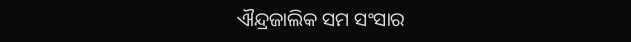ଐନ୍ଦ୍ରଜାଲିକ ସମ ସଂସାର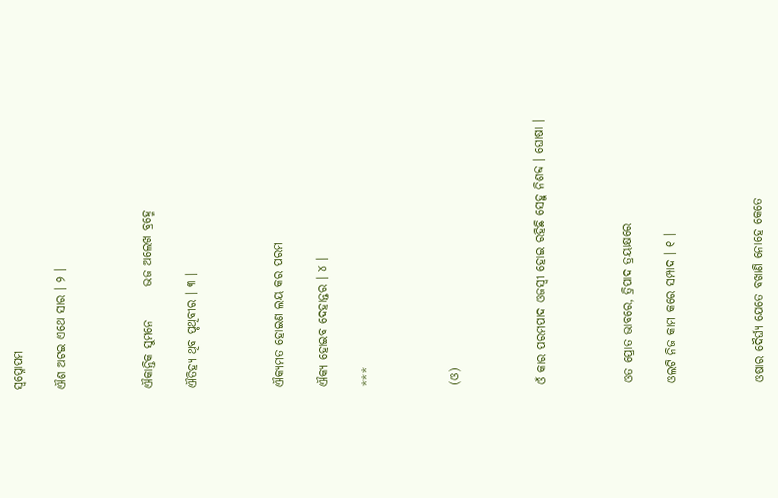ସ୍ୱପ୍ନୋପମ

ଐଶ ଅଟଇ ଏଥେ ସାର । ୨ ।



ଐକାନ୍ତିକ ସୁମନେ       ଭଜ ଅଲେଖ ବ୍ରହ୍ମେ

ଐତିହ୍ୟ ଥିବ ପୃଥିବୀର । ୩ ।



ଐକ୍ୟମତ ହୋଇଣ ଲୟ କର ପରମ

ଐକ୍ୟ ହୋଇବ ଦେହାନ୍ତର । ୪ ।

***



(ଓ)



ଓଁ କାର ପରମପାଦ ଓଜସ୍ୱୀ ହୋଇ ରହିଛି ସେହୁ ନିଶବ୍ଦ । ଘୋଷା ।



ଓତ ପ୍ରୋତ ଭାବରେ, ତ୍ରିପାଦ ତ୍ରୟାକ୍ଷରେ

ଓଲଟି ନିଜ କାମ କରେ ସମ୍ପାଦ । ୧ ।



ଓଷାର ଦୈର୍ଘ୍ୟ ଯେତେ ବଖାଣି ନୋହେ କେତେ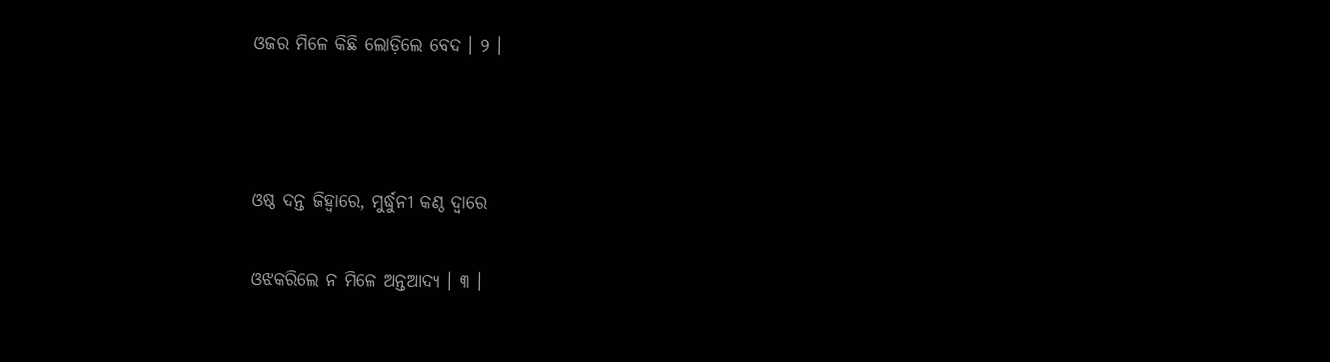ଓଜର ମିଳେ କିଛି ଲୋଡ଼ିଲେ ବେଦ । ୨ ।



ଓଷ୍ଠ ଦନ୍ତ ଜିହ୍ୱାରେ, ମୁର୍ଦ୍ଧୁନୀ କଣ୍ଠ ଦ୍ୱାରେ

ଓଝକରିଲେ ନ ମିଳେ ଅନ୍ତଆଦ୍ୟ । ୩ ।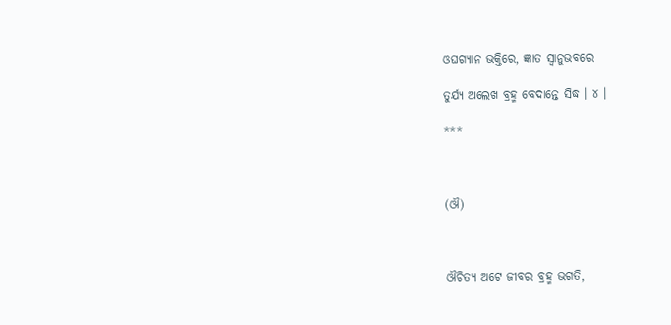ଓଘଗ୍ୟାନ ଭକ୍ତିରେ, ଜ୍ଞାତ ସ୍ୱାନୁଭବରେ

ତୁର୍ଯ୍ୟ ଅଲେଖ ବ୍ରହ୍ମ ବେଦାନ୍ତେ ସିଦ୍ଧ । ୪ ।

***



(ଔ)



ଔଚିତ୍ୟ ଅଟେ ଜୀବର ବ୍ରହ୍ମ ଭଗତି,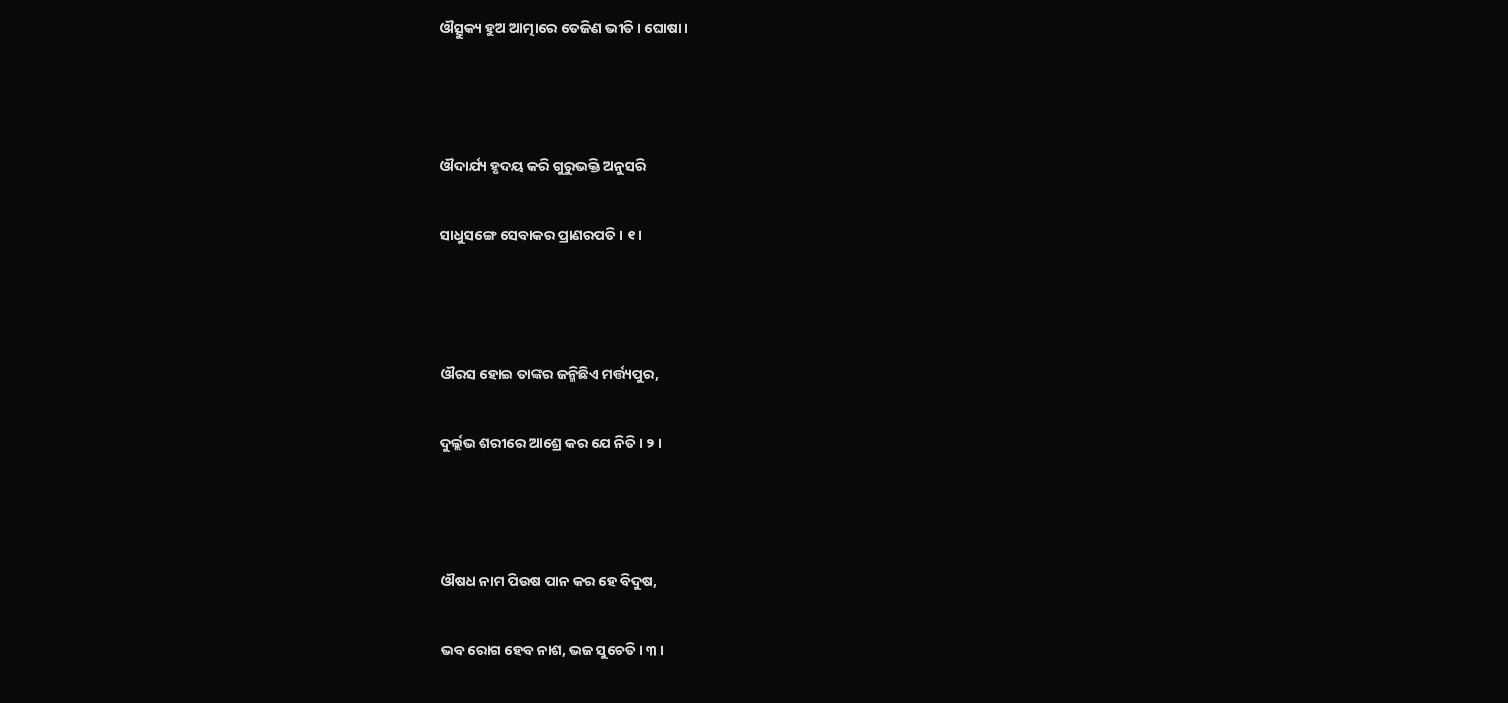ଔତ୍ସୁକ୍ୟ ହୁଅ ଆତ୍ମାରେ ତେଜିଣ ଭୀତି । ଘୋଷା ।



ଔଦାର୍ଯ୍ୟ ହୃଦୟ କରି ଗୁରୁଭକ୍ତି ଅନୁସରି

ସାଧୁସଙ୍ଗେ ସେବାକର ପ୍ରାଣରପତି । ୧ ।



ଔରସ ହୋଇ ତାଙ୍କର ଜନ୍ମିଛିଏ ମର୍ତ୍ତ୍ୟପୁର,

ଦୁର୍ଲ୍ଲଭ ଶରୀରେ ଆଶ୍ରେ କର ଯେ ନିତି । ୨ ।



ଔଷଧ ନାମ ପିଉଷ ପାନ କର ହେ ବିଦୁଷ,

ଭବ ରୋଗ ହେବ ନାଶ, ଭଜ ସୁଚେତି । ୩ ।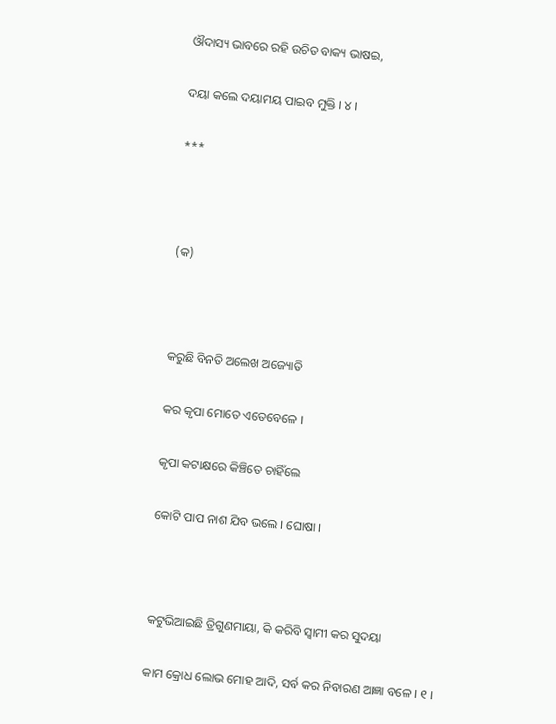ଔଦାସ୍ୟ ଭାବରେ ରହି ଉଚିତ ବାକ୍ୟ ଭାଷଇ,

ଦୟା କଲେ ଦୟାମୟ ପାଇବ ମୁକ୍ତି । ୪ ।

***



(କ)



କରୁଛି ବିନତି ଅଲେଖ ଅଜ୍ୟୋତି

କର କୃପା ମୋତେ ଏତେବେଳେ ।

କୃପା କଟାକ୍ଷରେ କିଞ୍ଚିତେ ଚାହିଁଲେ

କୋଟି ପାପ ନାଶ ଯିବ ଭଲେ । ଘୋଷା ।



କଟୁଭିଆଇଛି ତ୍ରିଗୁଣମାୟା, କି କରିବି ସ୍ୱାମୀ କର ସୁଦୟା

କାମ କ୍ରୋଧ ଲୋଭ ମୋହ ଆଦି, ସର୍ବ କର ନିବାରଣ ଆଜ୍ଞା ବଳେ । ୧ ।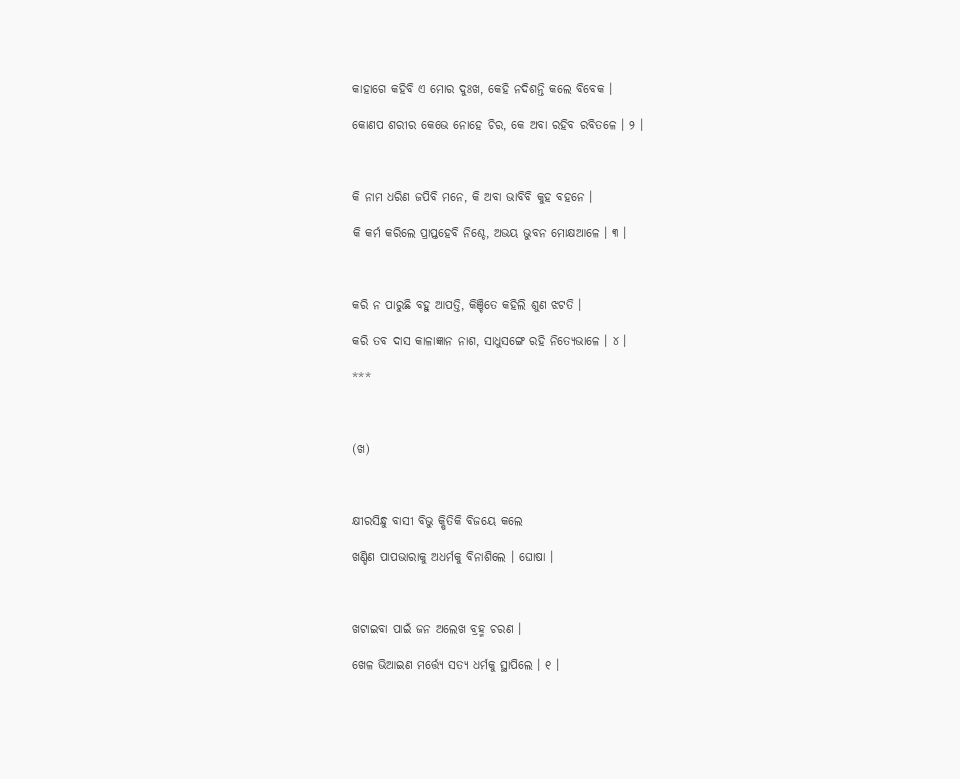କାହାଗେ କହିବି ଏ ମୋର ଦୁଃଖ, କେହି ନଦିଶନ୍ତି କଲେ ବିବେକ ।

କୋଣପ ଶରୀର କେଭେ ନୋହେ ଚିର, କେ ଅବା ରହିବ ରବିତଳେ । ୨ ।



କି ନାମ ଧରିଣ ଜପିବି ମନେ, କି ଅବା ଭାବିବି କୁହ ବହନେ ।

କି କର୍ମ କରିଲେ ପ୍ରାପ୍ତହେବି ନିଶ୍ଚେ, ଅଭୟ ଭୁବନ ମୋକ୍ଷଆଳେ । ୩ ।



କରି ନ ପାରୁଛି ବହୁ ଆପତ୍ତି, କିଞ୍ଚିତେ କହିଲି ଶୁଣ ଝଟତି ।

କରି ତବ ଦାସ କାଳାଜ୍ଞାନ ନାଶ, ସାଧୁସଙ୍ଗେ ରହି ନିତ୍ୟେଭାଳେ । ୪ ।

***



(ଖ)



କ୍ଷୀରସିନ୍ଧୁ ବାସୀ ବିଭୁ କ୍ଷିତିକି ବିଜୟେ କଲେ

ଖଣ୍ଡିଣ ପାପଭାରାକୁ ଅଧର୍ମକୁ ବିନାଶିଲେ । ଘୋଷା ।



ଖଟାଇବା ପାଇଁ ଜନ ଅଲେଖ ବ୍ରହ୍ମ ଚରଣ ।

ଖେଳ ଭିଆଇଣ ମର୍ତ୍ତ୍ୟେ ସତ୍ୟ ଧର୍ମକୁ ସ୍ଥାପିଲେ । ୧ ।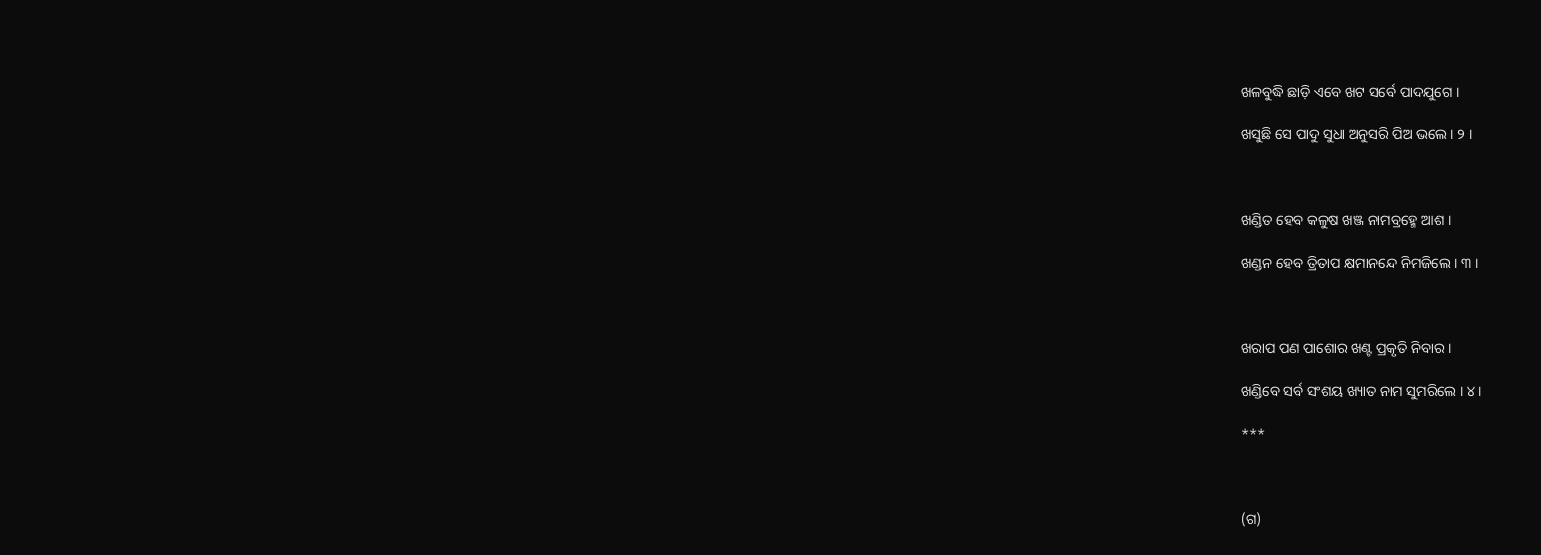ଖଳବୁଦ୍ଧି ଛାଡ଼ି ଏବେ ଖଟ ସର୍ବେ ପାଦଯୁଗେ ।

ଖସୁଛି ସେ ପାଦୁ ସୁଧା ଅନୁସରି ପିଅ ଭଲେ । ୨ ।



ଖଣ୍ଡିତ ହେବ କଳୁଷ ଖଞ୍ଜ ନାମବ୍ରହ୍ମେ ଆଶ ।

ଖଣ୍ଡନ ହେବ ତ୍ରିତାପ କ୍ଷମାନନ୍ଦେ ନିମଜିଲେ । ୩ ।



ଖରାପ ପଣ ପାଶୋର ଖଣ୍ଟ ପ୍ରକୃତି ନିବାର ।

ଖଣ୍ଡିବେ ସର୍ବ ସଂଶୟ ଖ୍ୟାତ ନାମ ସୁମରିଲେ । ୪ ।

***



(ଗ)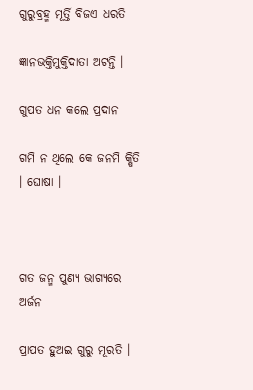ଗୁରୁବ୍ରହ୍ମ ମୂର୍ତ୍ତି ବିଜଏ ଧରତି

ଜ୍ଞାନଭକ୍ତିମୁକ୍ତିଦାତା ଅଟନ୍ତି ।

ଗୁପତ ଧନ କଲେ ପ୍ରଦାନ

ଗମି ନ ଥିଲେ କେ ଜନମି କ୍ଷିତି । ଘୋଷା ।



ଗତ ଜନ୍ମ ପୁଣ୍ୟ ଭାଗ୍ୟରେ ଅର୍ଜନ

ପ୍ରାପତ ହୁଅଇ ଗୁରୁ ମୂରତି ।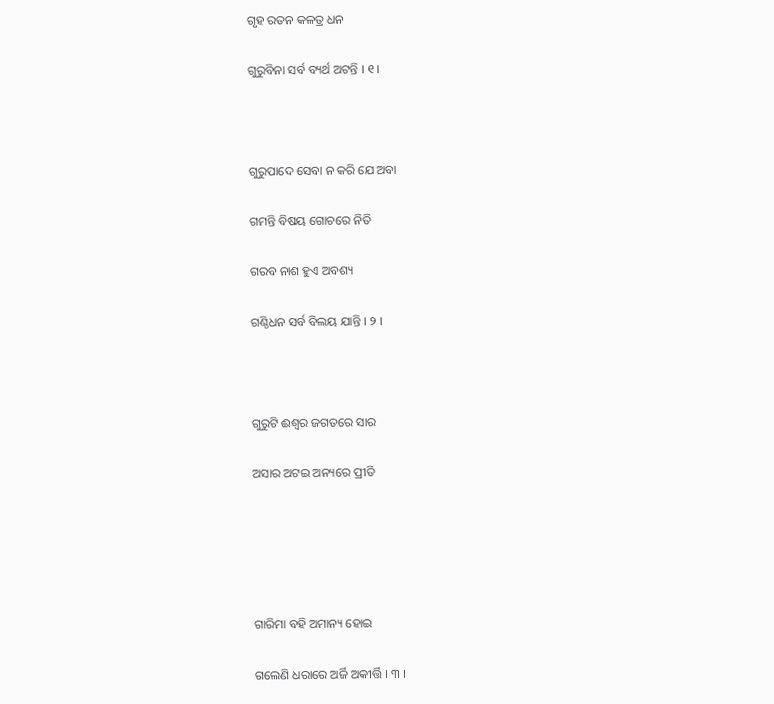ଗୃହ ରତନ କଳତ୍ର ଧନ

ଗୁରୁବିନା ସର୍ବ ବ୍ୟର୍ଥ ଅଟନ୍ତି । ୧ ।



ଗୁରୁପାଦେ ସେବା ନ କରି ଯେ ଅବା

ଗମନ୍ତି ବିଷୟ ଗୋଚରେ ନିତି

ଗରବ ନାଶ ହୁଏ ଅବଶ୍ୟ

ଗଣ୍ଠିଧନ ସର୍ବ ବିଲୟ ଯାନ୍ତି । ୨ ।



ଗୁରୁଟି ଈଶ୍ୱର ଜଗତରେ ସାର

ଅସାର ଅଟଇ ଅନ୍ୟରେ ପ୍ରୀତି





ଗାରିମା ବହି ଅମାନ୍ୟ ହୋଇ

ଗଲେଣି ଧରାରେ ଅର୍ଜି ଅକୀର୍ତ୍ତି । ୩ ।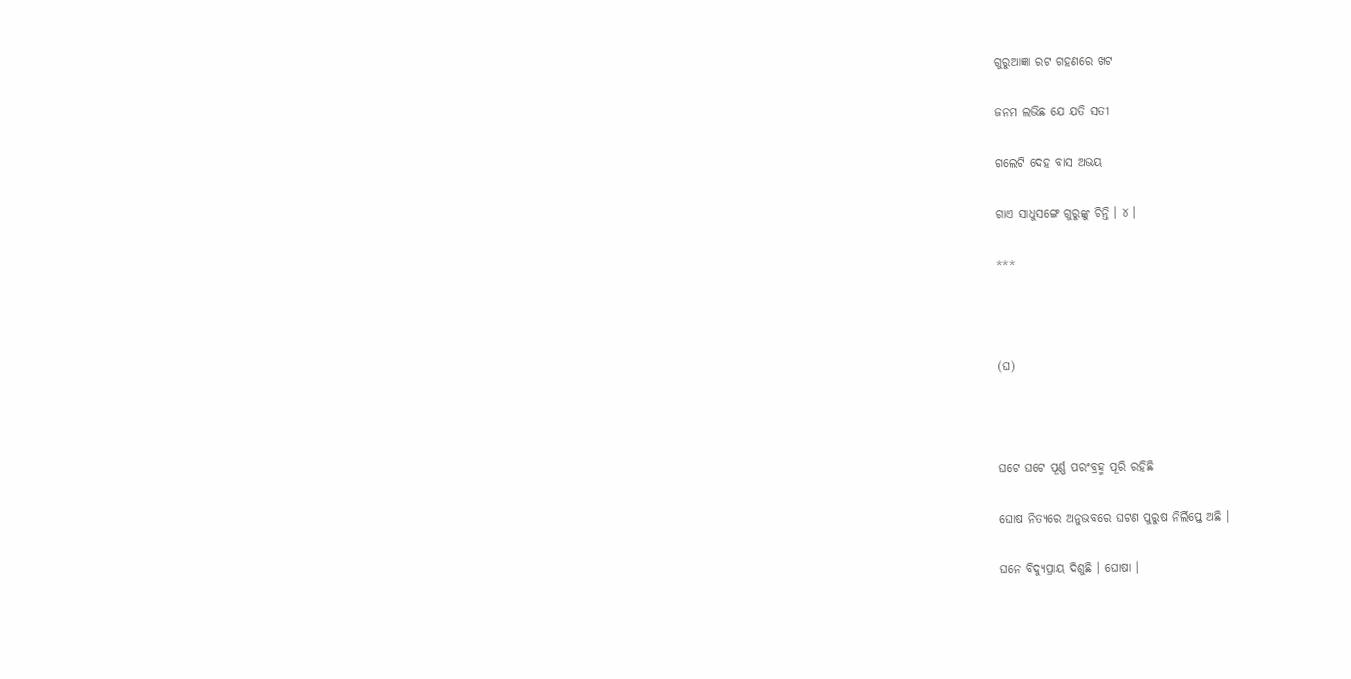ଗୁରୁଆଜ୍ଞା ରଟ ଗହଣରେ ଖଟ

ଜନମ ଲଭିଛ ଯେ ଯତି ସତୀ

ଗଲେଟି ଦେହ ବାସ ଅଭୟ

ଗାଏ ସାଧୁସଙ୍ଗେ ଗୁରୁଙ୍କୁ ଚିନ୍ତି । ୪ ।

***



(ଘ)



ଘଟେ ଘଟେ ପୂର୍ଣ୍ଣ ପରଂବ୍ରହ୍ମ ପୂରି ରହିଛି

ଘୋଷ ନିତ୍ୟରେ ଅନୁଭବରେ ଘଟଣ ପୁରୁଷ ନିର୍ଲିପ୍ତେ ଅଛି ।

ଘନେ ବିଦ୍ୟୁପ୍ରାୟ ଦିଶୁଛି । ଘୋଷା ।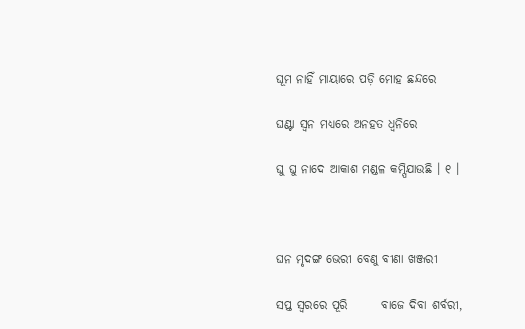ଘୂମ ନାହିଁ ମାୟାରେ ପଡ଼ି ମୋହ ଛନ୍ଦରେ

ଘଣ୍ଟା ସ୍ୱନ ମଧ୍ୟରେ ଅନହତ ଧ୍ୱନିରେ

ଘୁ ଘୁ ନାଦେ ଆକାଶ ମଣ୍ଡଳ କମ୍ପିଯାଉଛି । ୧ ।



ଘନ ମୃଦଙ୍ଗ ଭେରୀ ବେଣୁ ବୀଣା ଖଞ୍ଜରୀ

ସପ୍ତ ସ୍ୱରରେ ପୂରି       ବାଜେ ଦିବା ଶର୍ବରୀ,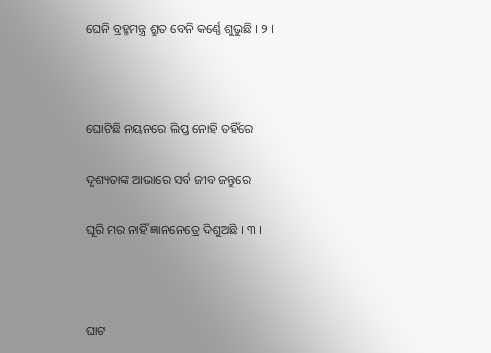ଘେନି ବ୍ରହ୍ମମନ୍ତ୍ର ଶ୍ରୁତ ବେନି କର୍ଣ୍ଣେ ଶୁଭୁଛି । ୨ ।



ଘୋଟିଛି ନୟନରେ ଲିପ୍ତ ନୋହି ତହିଁରେ

ଦୃଶ୍ୟତାଙ୍କ ଆଭାରେ ସର୍ବ ଜୀବ ଜନ୍ତୁରେ

ଘୂରି ମର ନାହିଁ ଜ୍ଞାନନେତ୍ରେ ଦିଶୁଅଛି । ୩ ।



ଘାଟ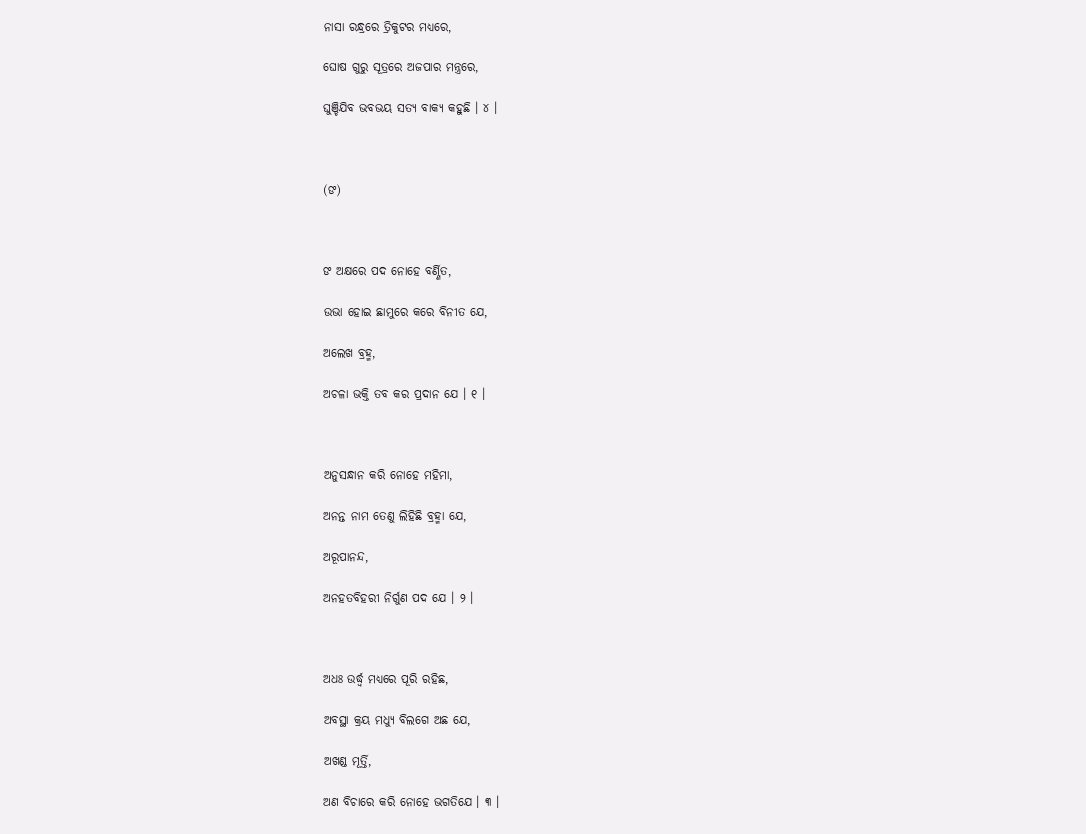ନାସା ରନ୍ଧ୍ରରେ ତ୍ରିକୁଟର ମଧ୍ୟରେ,

ଘୋଷ ଗୁରୁ ସୂତ୍ରରେ ଅଜପାର ମନ୍ତ୍ରରେ,

ଘୁଞ୍ଚିଯିବ ଭବଭୟ ସତ୍ୟ ବାକ୍ୟ କହୁଛି । ୪ ।



(ଙ)



ଙ ଅକ୍ଷରେ ପଦ ନୋହେ ବର୍ଣ୍ଣିତ,

ଉଭା ହୋଇ ଛାମୁରେ କରେ ବିନୀତ ଯେ,

ଅଲେଖ ବ୍ରହ୍ମ,

ଅଚଳା ଭକ୍ତି ତବ କର ପ୍ରଦାନ ଯେ । ୧ ।



ଅନୁସନ୍ଧାନ କରି ନୋହେ ମହିମା,

ଅନନ୍ତ ନାମ ତେଣୁ ଲିହିଛି ବ୍ରହ୍ମା ଯେ,

ଅରୂପାନନ୍ଦ,

ଅନହତବିହରୀ ନିର୍ଗୁଣ ପଦ ଯେ । ୨ ।



ଅଧଃ ଉର୍ଦ୍ଧ୍ୱ ମଧ୍ୟରେ ପୂରି ରହିଛ,

ଅବସ୍ଥା କ୍ରୟ ମଧ୍ୟୁ ବିଲଗେ ଅଛ ଯେ,

ଅଖଣ୍ଡ ମୂର୍ତ୍ତି,

ଅଣ ବିଚାରେ କରି ନୋହେ ଭଗତିଯେ । ୩ ।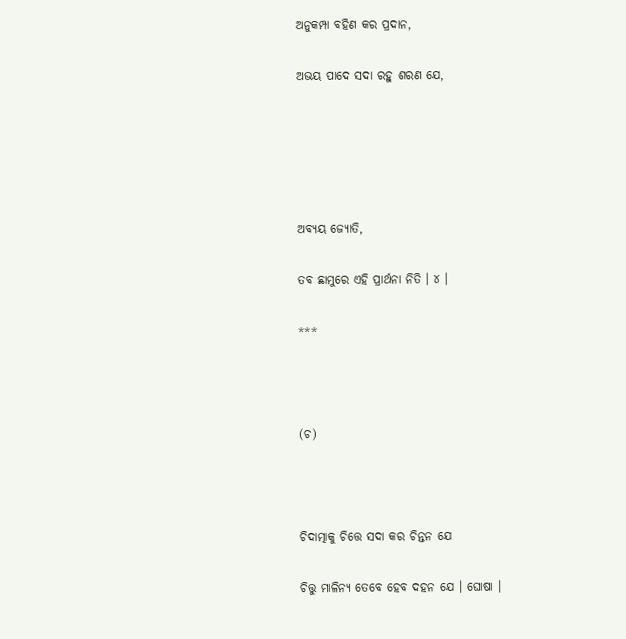ଅନୁକମ୍ପା ବହିଣ କର ପ୍ରଦାନ,

ଅଭୟ ପାଦେ ସଦା ରହୁ ଶରଣ ଯେ,





ଅବ୍ୟୟ ଜ୍ୟୋତି,

ତବ ଛାମୁରେ ଏହି ପ୍ରାର୍ଥନା ନିତି । ୪ ।

***



(ଚ)



ଚିଦାତ୍ମାକୁ ଚିତ୍ତେ ସଦା କର ଚିନ୍ତନ ଯେ

ଚିତ୍ତୁ ମାଳିନ୍ୟ ତେବେ ହେବ ଦହନ ଯେ । ଘୋଷା ।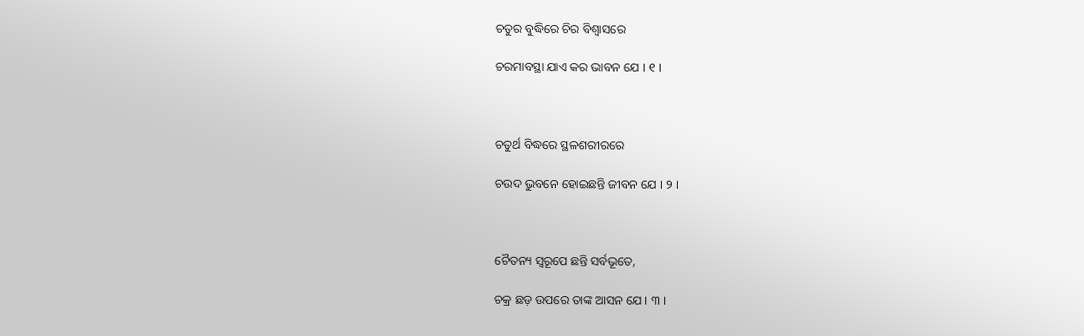ଚତୁର ବୁଦ୍ଧିରେ ଚିର ବିଶ୍ୱାସରେ

ଚରମାବସ୍ଥା ଯାଏ କର ଭାବନ ଯେ । ୧ ।



ଚତୁର୍ଥ ବିଦ୍ଧରେ ସ୍ଥଳଶରୀରରେ

ଚଉଦ ଭୁବନେ ହୋଇଛନ୍ତି ଜୀବନ ଯେ । ୨ ।



ଚୈତନ୍ୟ ସ୍ୱରୂପେ ଛନ୍ତି ସର୍ବଭୂତେ,

ଚକ୍ର ଛଡ଼ ଉପରେ ତାଙ୍କ ଆସନ ଯେ । ୩ ।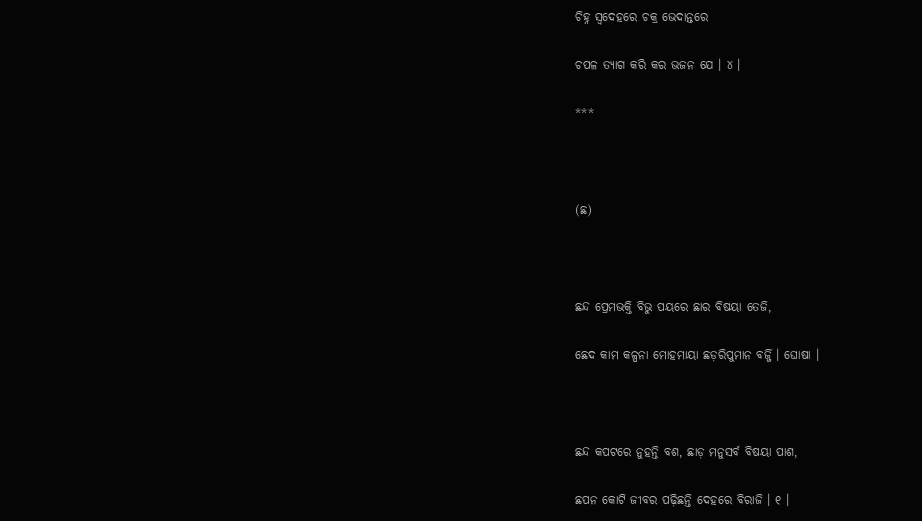ଚିହ୍ନ ସ୍ୱଦେହରେ ଚକ୍ର ଭେଦାନ୍ତରେ

ଚପଳ ତ୍ୟାଗ କରି କର ଭଜନ ଯେ । ୪ ।

***



(ଛ)



ଛନ୍ଦ ପ୍ରେମଭକ୍ତି ବିଭୁ ପୟରେ ଛାର ବିଷୟା ତେଜି,

ଛେଦ କାମ କଳ୍ପନା ମୋହମାୟା ଛଡ଼ରିପୁମାନ ବର୍ଜ୍ଜି । ଘୋଷା ।



ଛନ୍ଦ କପଟରେ ନୁହନ୍ତି ବଶ, ଛାଡ଼ ମନୁସର୍ବ ବିଷୟା ପାଶ,

ଛପନ କୋଟି ଜୀବର ପଢ଼ିଛନ୍ତି ଦେହରେ ବିରାଜି । ୧ ।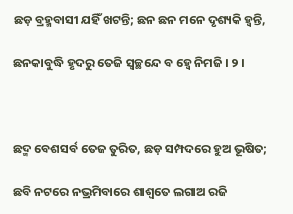ଛଡ଼ ବ୍ରହ୍ମବାସୀ ଯହିଁ ଖଟନ୍ତି; ଛନ ଛନ ମନେ ଦୃଶ୍ୟକି ହ୍ୱନ୍ତି,

ଛନକାବୁଦ୍ଧି ହୃଦରୁ ତେଜି ସ୍ୱଚ୍ଛନ୍ଦେ ବ ହ୍ୱେ ନିମଜି । ୨ ।



ଛଦ୍ମ ବେଶସର୍ବ ତେଜ ତୁରିତ, ଛଡ଼ ସମ୍ପଦରେ ହୁଅ ଭୂଷିତ;

ଛବି ନଟରେ ନଭ୍ରମିବାରେ ଶାଶ୍ୱତେ ଲଗାଅ ରଜି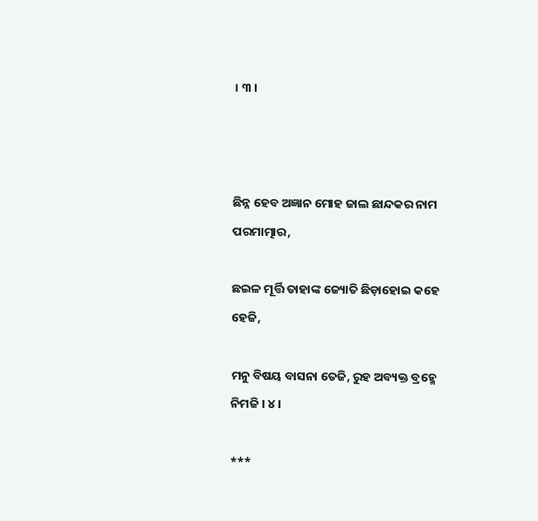। ୩ ।



ଛିନ୍ନ ହେବ ଅଜ୍ଞାନ ମୋହ ଜାଲ ଛାନ୍ଦକର ନାମ ପରମାତ୍ମାର,

ଛଇଳ ମୂର୍ତ୍ତି ତାହାଙ୍କ ଜ୍ୟୋତି ଛିଡ଼ାହୋଇ କହେ ହେଜି,

ମନୁ ବିଷୟ ବାସନା ତେଜି, ରୁହ ଅବ୍ୟକ୍ତ ବ୍ରହ୍ମେ ନିମଜି । ୪ ।

***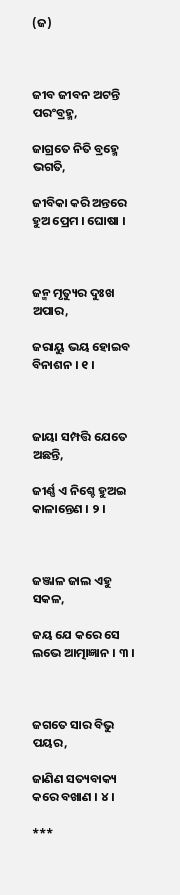(ଜ)



ଜୀବ ଜୀବନ ଅଟନ୍ତି ପରଂବ୍ରହ୍ମ,

ଜାଗ୍ରତେ ନିତି ବ୍ରହ୍ମେ ଭଗତି,

ଜୀବିକା କରି ଅନ୍ତରେ ହୁଅ ପ୍ରେମ । ଘୋଷା ।



ଜନ୍ମ ମୃତ୍ୟୁର ଦୁଃଖ ଅପାର,

ଜରାୟୁ ଭୟ ହୋଇବ ବିନାଶନ । ୧ ।



ଜାୟା ସମ୍ପତ୍ତି ଯେତେ ଅଛନ୍ତି,

ଜୀର୍ଣ୍ଣ ଏ ନିଶ୍ଚେ ହୁଅଇ କାଳାନ୍ତେଣ । ୨ ।



ଜଞ୍ଜାଳ ଜାଲ ଏହୁ ସକଳ,

ଜୟ ଯେ କରେ ସେ ଲଭେ ଆତ୍ମାଜ୍ଞାନ । ୩ ।



ଜଗତେ ସାର ବିଭୁ ପୟର,

ଜାଣିଣ ସତ୍ୟବାକ୍ୟ କରେ ବଖାଣ । ୪ ।

***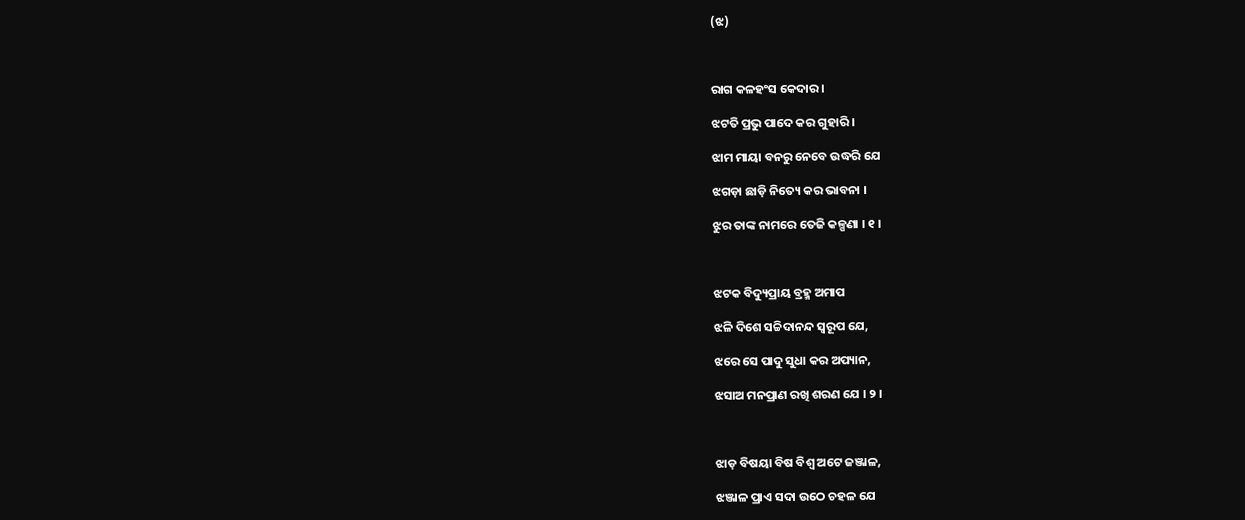(ଝ)



ରାଗ କଳହଂସ କେଦାର ।

ଝଟତି ପ୍ରଭୁ ପାଦେ କର ଗୁହାରି ।

ଝାମ ମାୟା ବନରୁ ନେବେ ଉଦ୍ଧରି ଯେ

ଝଗଡ଼ା ଛାଡ଼ି ନିତ୍ୟେ କର ଭାବନା ।

ଝୁର ତାଙ୍କ ନାମରେ ତେଜି କଳ୍ପଣା । ୧ ।



ଝଟକ ବିଦ୍ୟୁପ୍ରାୟ ବ୍ରହ୍ମ ଅମାପ

ଝଳି ଦିଶେ ସଚ୍ଚିଦାନନ୍ଦ ସ୍ୱରୂପ ଯେ,

ଝରେ ସେ ପାଦୁ ସୁଧା କର ଅପ୍ୟାନ,

ଝସାଅ ମନପ୍ରାଣ ରଖି ଶରଣ ଯେ । ୨ ।



ଝାଡ଼ ବିଷୟା ବିଷ ବିଶ୍ୱ ଅଟେ ଜଞ୍ଜାଳ,

ଝଞ୍ଜାଳ ପ୍ରାଏ ସଦା ଉଠେ ଚହଳ ଯେ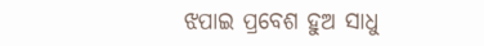ଝପାଇ ପ୍ରବେଶ ହୁଅ ସାଧୁ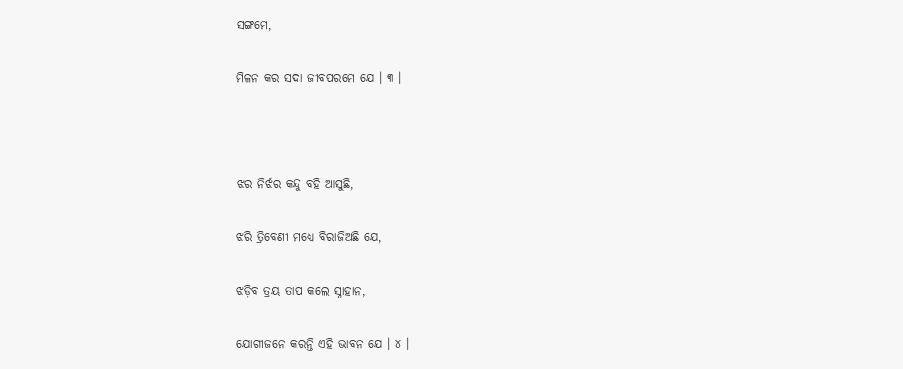ସଙ୍ଗମେ,

ମିଳନ କର ସଦା ଜୀବପରମେ ଯେ । ୩ ।



ଝର ନିର୍ଝର କନ୍ଦୁ ବହି ଆସୁଛି,

ଝରି ତ୍ରିବେଣୀ ମଧ୍ୟେ ବିରାଜିଅଛି ଯେ,

ଝଡ଼ିବ ତ୍ରୟ ତାପ କଲେ ସ୍ନାହାନ,

ଯୋଗୀଜନେ କରନ୍ତି ଏହି ଭାବନ ଯେ । ୪ ।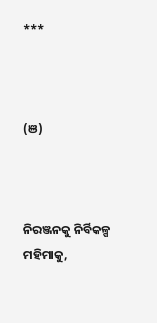***



(ଞ)



ନିରଞ୍ଜନକୁ ନିର୍ବିକଳ୍ପ ମହିମାକୁ,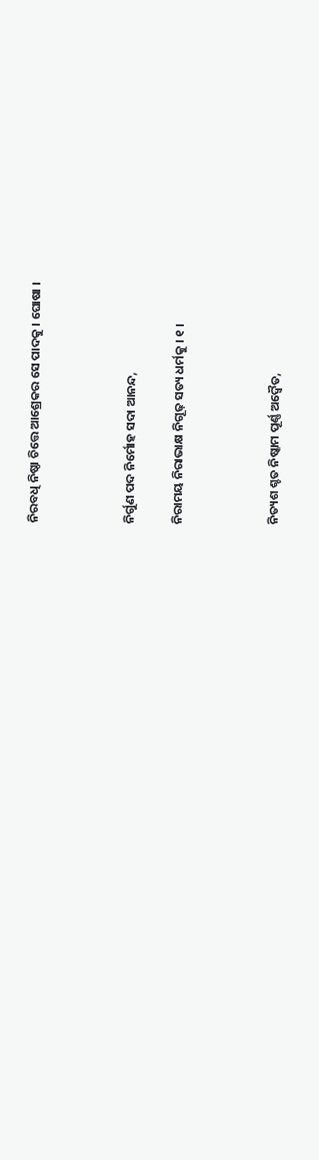ନିରବଧି ନିଷ୍ଠା ଚିତ୍ତେ ଆଶ୍ରେକର ସେ ପାଦକୁ । ଘୋଷା ।



ନିର୍ଗୁଣ ପଦ ନିର୍ମୋହ ସଦା ଆନନ୍ଦ,

ନିରାମୟ ନିରାଭାକ୍ଷ ନିଗୂଢ଼ ସତ୍ୟ ଧର୍ମକୁ । ୧ ।



ନିତ୍ୟଶ ଶ୍ଚତ ନିଷ୍କାମ ପୂର୍ଣ୍ଣ ଅଦ୍ୱୈତ,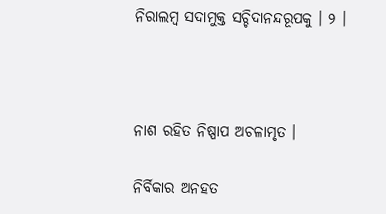ନିରାଲମ୍ବ ସଦାମୁକ୍ତ ସଚ୍ଚିଦାନନ୍ଦରୂପକୁ । ୨ ।



ନାଶ ରହିତ ନିଷ୍ପାପ ଅଚଳାମୃତ ।

ନିର୍ବିକାର ଅନହତ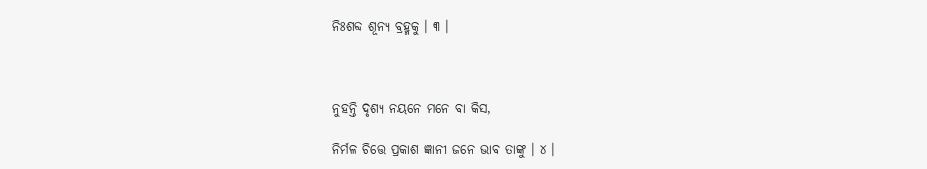ନିଃଶବ୍ଦ ଶୂନ୍ୟ ବ୍ରହ୍ମକୁ । ୩ ।



ନୁହନ୍ତି ଦୃଶ୍ୟ ନୟନେ ମନେ ବା କିସ,

ନିର୍ମଳ ଚିତ୍ତେ ପ୍ରକାଶ ଜ୍ଞାନୀ ଜନେ ଭାବ ତାଙ୍କୁ । ୪ ।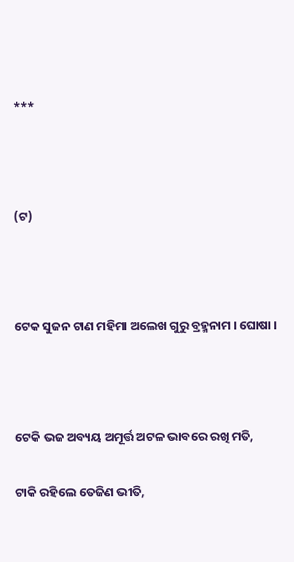***



(ଟ)



ଟେକ ସୁଜନ ଟାଣ ମହିମା ଅଲେଖ ଗୁରୁ ବ୍ରହ୍ମନାମ । ଘୋଷା ।



ଟେକି ଭଜ ଅବ୍ୟୟ ଅମୂର୍ତ୍ତ ଅଟଳ ଭାବରେ ରଖି ମତି,

ଟାକି ରହିଲେ ତେଜିଣ ଭୀତି,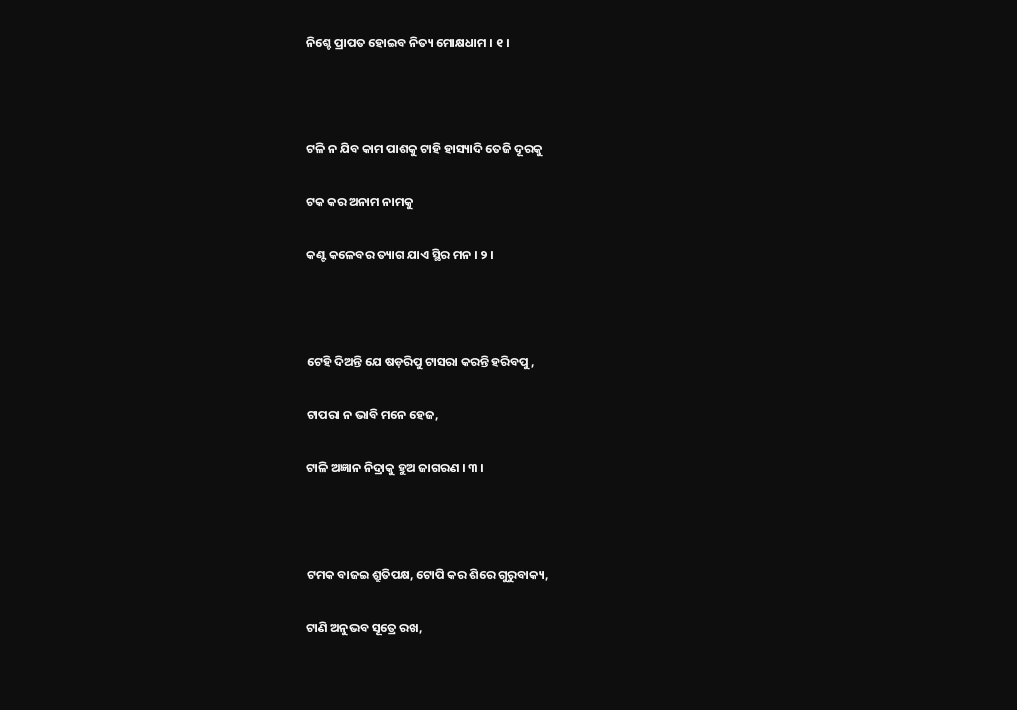ନିଶ୍ଚେ ପ୍ରାପତ ହୋଇବ ନିତ୍ୟ ମୋକ୍ଷଧାମ । ୧ ।



ଟଳି ନ ଯିବ କାମ ପାଶକୁ ଟାହି ହାସ୍ୟାଦି ତେଜି ଦୂରକୁ

ଟକ କର ଅନାମ ନାମକୁ

କଣ୍ଟ କଳେବର ତ୍ୟାଗ ଯାଏ ସ୍ଥିର ମନ । ୨ ।



ଟେହି ଦିଅନ୍ତି ଯେ ଷଡ଼ରିପୁ ଟାସରା କରନ୍ତି ହରିବପୁ,

ଟାପରା ନ ଭାବି ମନେ ହେଜ,

ଟାଳି ଅଜ୍ଞାନ ନିଦ୍ରାକୁ ହୁଅ ଜାଗରଣ । ୩ ।



ଟମକ ବାଜଇ ଶ୍ରୁତିପକ୍ଷ, ଟୋପି କର ଶିରେ ଗୁରୁବାକ୍ୟ,

ଟାଣି ଅନୁଭବ ସୂତ୍ରେ ରଖ,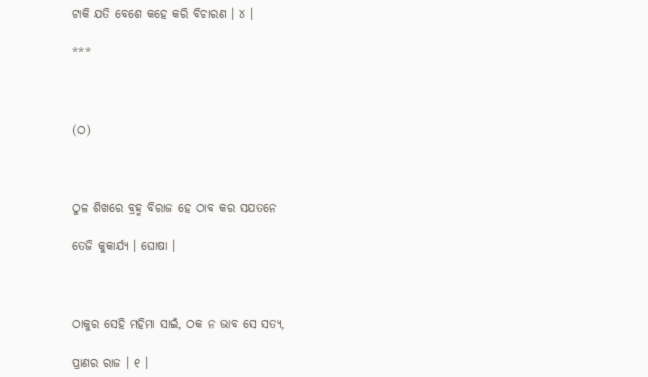ଟାକି ଯତି ବେଶେ କହେ କରି ବିଚାରଣ । ୪ ।

***



(ଠ)



ଠୁଳ ଶିଖରେ ବ୍ରହ୍ମ ବିରାଜ ହେ ଠାବ କର ସଯତନେ

ତେଜି କୁକାର୍ଯ୍ୟ । ଘୋଷା ।



ଠାକୁର ସେହି ମହିମା ସାଇଁ, ଠକ ନ ଭାବ ସେ ସତ୍ୟ,

ପ୍ରାଣର ରାଜ । ୧ ।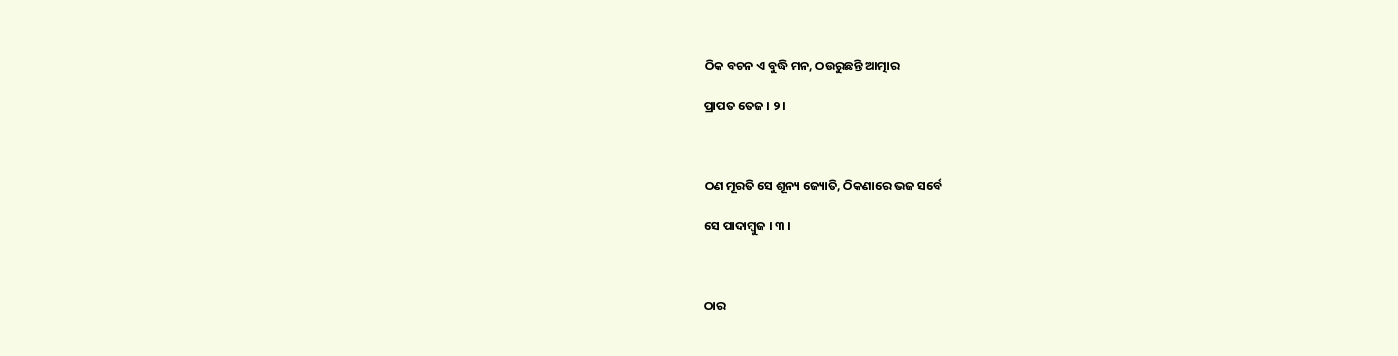ଠିକ ବଚନ ଏ ବୁଦ୍ଧି ମନ, ଠଉରୁଛନ୍ତି ଆତ୍ମାର

ପ୍ରାପତ ତେଜ । ୨ ।



ଠଣ ମୂରତି ସେ ଶୂନ୍ୟ ଜ୍ୟୋତି, ଠିକଣାରେ ଭଜ ସର୍ବେ

ସେ ପାଦାମ୍ବୁଜ । ୩ ।



ଠାର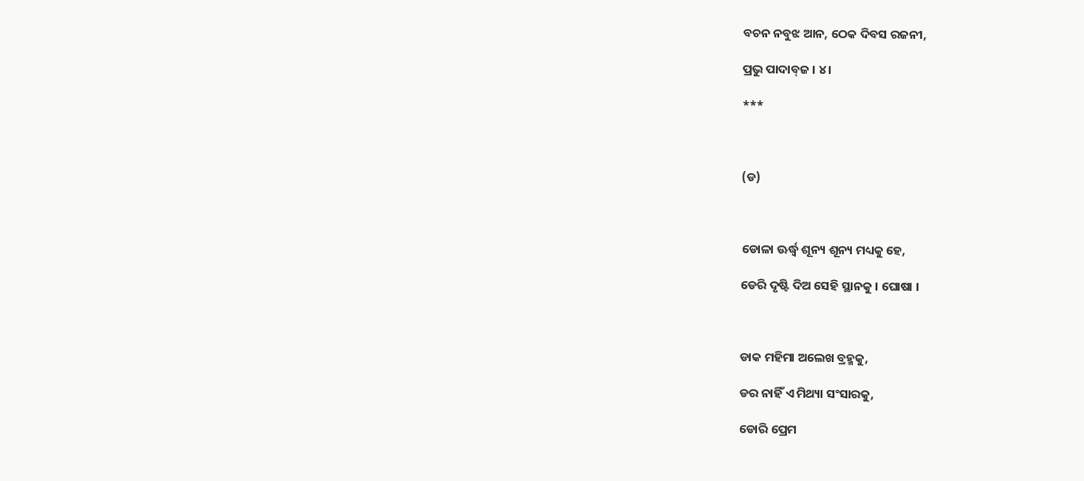ବଚନ ନବୁଝ ଆନ, ଠେକ ଦିବସ ରଜନୀ,

ପ୍ରଭୁ ପାଦାବ୍‍ଜ । ୪ ।

***



(ଡ)



ଡୋଳା ଊର୍ଦ୍ଧ୍ୱ ଶୂନ୍ୟ ଶୂନ୍ୟ ମଧ୍ୟକୁ ହେ,

ଡେରି ଦୃଷ୍ଟି ଦିଅ ସେହି ସ୍ଥାନକୁ । ଘୋଷା ।



ଡାକ ମହିମା ଅଲେଖ ବ୍ରହ୍ମକୁ,

ଡର ନାହିଁ ଏ ମିଥ୍ୟା ସଂସାରକୁ,

ଡୋରି ପ୍ରେମ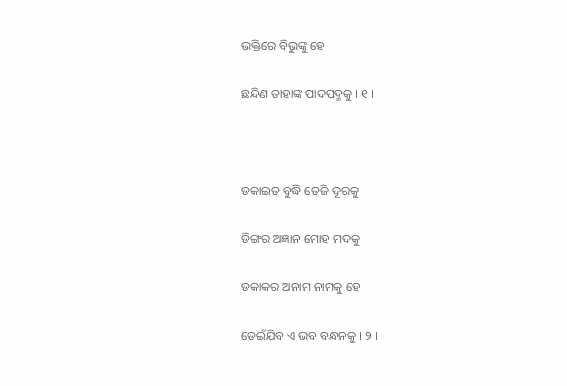ଭକ୍ତିରେ ବିଭୁଙ୍କୁ ହେ

ଛନ୍ଦିଣ ତାହାଙ୍କ ପାଦପଦ୍ମକୁ । ୧ ।



ଡକାଇତ ବୁଦ୍ଧି ତେଜି ଦୂରକୁ

ଡିଙ୍ଗର ଅଜ୍ଞାନ ମୋହ ମଦକୁ

ଡକାକର ଅନାମ ନାମକୁ ହେ

ଡେଇଁଯିବ ଏ ଭବ ବନ୍ଧନକୁ । ୨ ।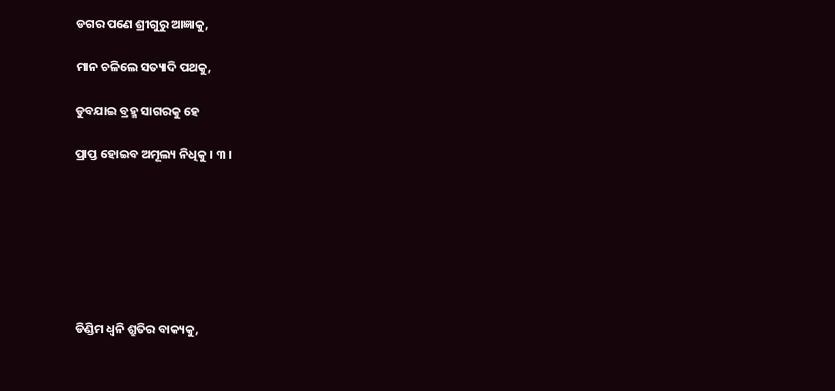ଡଗର ପଣେ ଶ୍ରୀଗୁରୁ ଆଜ୍ଞାକୁ,

ମାନ ଚଳିଲେ ସତ୍ୟାଦି ପଥକୁ,

ଡୁବଯାଇ ବ୍ରହ୍ମ ସାଗରକୁ ହେ

ପ୍ରାପ୍ତ ହୋଇବ ଅମୂଲ୍ୟ ନିଧିକୁ । ୩ ।







ଡିଣ୍ଡିମ ଧ୍ୱନି ଶ୍ରୁତିର ବାକ୍ୟକୁ,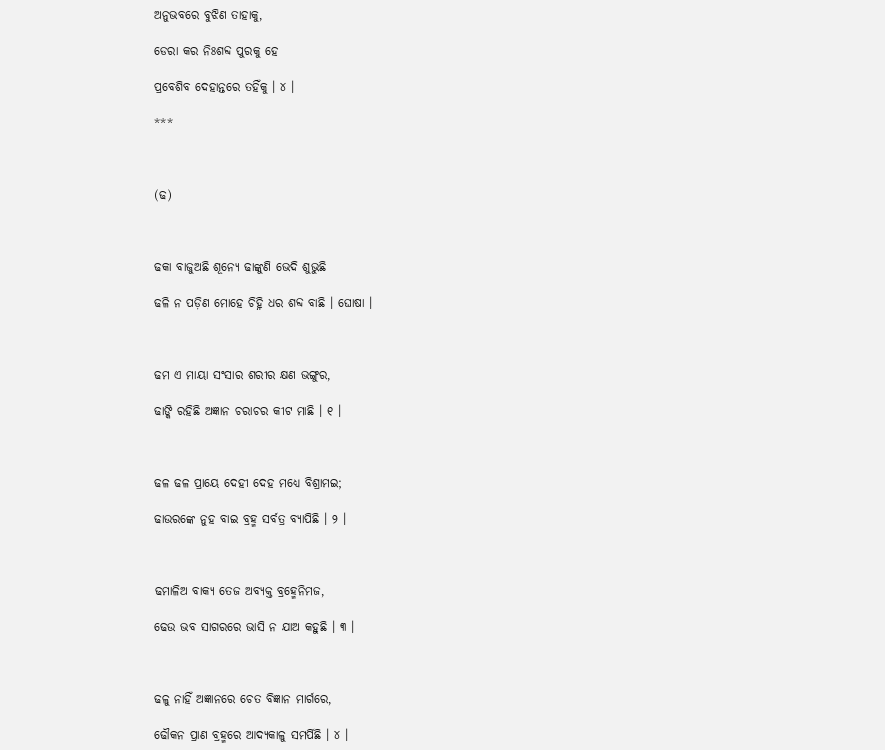ଅନୁଭବରେ ବୁଝିଣ ତାହାକୁ,

ଡେରା କର ନିଃଶବ୍ଦ ପୁରକୁ ହେ

ପ୍ରବେଶିବ ଦେହାନ୍ତରେ ତହିଁକୁ । ୪ ।

***



(ଢ)



ଢକା ବାଜୁଅଛି ଶୂନ୍ୟେ ଢାଙ୍କୁଣି ଭେଦି ଶୁଭୁଛି

ଢଳି ନ ପଡ଼ିଣ ମୋହେ ଚିହ୍ନି ଧର ଶବ୍ଦ ବାଛି । ଘୋଷା ।



ଢମ ଏ ମାୟା ସଂସାର ଶରୀର କ୍ଷଣ ଭଙ୍ଗୁର,

ଢାଙ୍କି ରହିଛି ଅଜ୍ଞାନ ଚରାଚର କୀଟ ମାଛି । ୧ ।



ଢଳ ଢଳ ପ୍ରାୟେ ଦେହୀ ଦେହ ମଧ୍ୟେ ବିଶ୍ରାମଇ;

ଢାଉରଙ୍କେ ନୁହ ବାଇ ବ୍ରହ୍ମ ସର୍ବତ୍ର ବ୍ୟାପିଛି । ୨ ।



ଢମାଳିଅ ବାକ୍ୟ ତେଜ ଅବ୍ୟକ୍ତ ବ୍ରହ୍ମେନିମଜ,

ଢେଉ ଭବ ସାଗରରେ ଭାସି ନ ଯାଅ କହୁଛି । ୩ ।



ଢଳୁ ନାହିଁ ଅଜ୍ଞାନରେ ଚେତ ବିଜ୍ଞାନ ମାର୍ଗରେ,

ଢୌକନ ପ୍ରାଣ ବ୍ରହ୍ମରେ ଆଦ୍ୟକାଳୁ ସମର୍ପିଛି । ୪ ।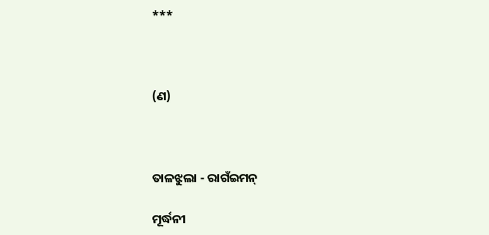***



(ଣ)



ତାଳଝୁଲା - ରାଗଁଇମନ୍‌

ମୂର୍ଦ୍ଧନୀ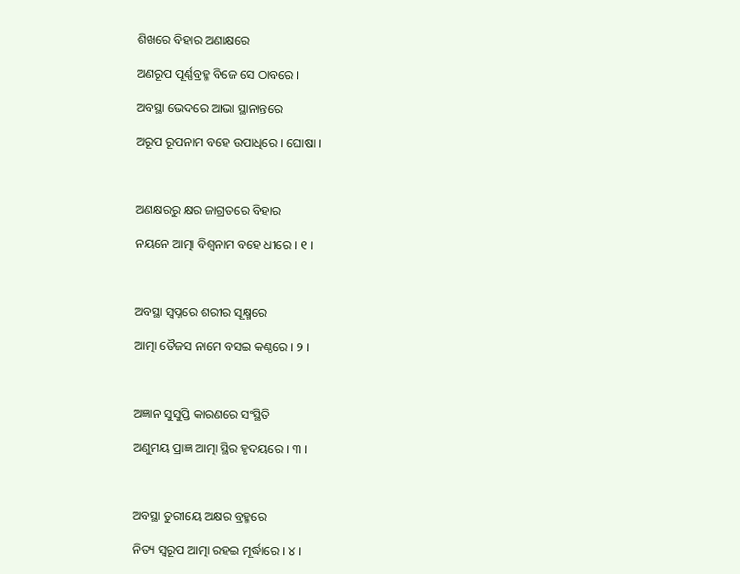ଶିଖରେ ବିହାର ଅଣାକ୍ଷରେ

ଅଣରୂପ ପୂର୍ଣ୍ଣବ୍ରହ୍ମ ବିଜେ ସେ ଠାବରେ ।

ଅବସ୍ଥା ଭେଦରେ ଆଭା ସ୍ଥାନାନ୍ତରେ

ଅରୂପ ରୂପନାମ ବହେ ଉପାଧିରେ । ଘୋଷା ।



ଅଣକ୍ଷରରୁ କ୍ଷର ଜାଗ୍ରତରେ ବିହାର

ନୟନେ ଆତ୍ମା ବିଶ୍ୱନାମ ବହେ ଧୀରେ । ୧ ।



ଅବସ୍ଥା ସ୍ୱପ୍ନରେ ଶରୀର ସୂକ୍ଷ୍ମରେ

ଆତ୍ମା ତୈଜସ ନାମେ ବସଇ କଣ୍ଠରେ । ୨ ।



ଅଜ୍ଞାନ ସୁସୁପ୍ତି କାରଣରେ ସଂସ୍ଥିତି

ଅଣୁମୟ ପ୍ରାଜ୍ଞ ଆତ୍ମା ସ୍ଥିର ହୃଦୟରେ । ୩ ।



ଅବସ୍ଥା ତୁରୀୟେ ଅକ୍ଷର ବ୍ରହ୍ମରେ

ନିତ୍ୟ ସ୍ୱରୂପ ଆତ୍ମା ରହଇ ମୂର୍ଦ୍ଧାରେ । ୪ ।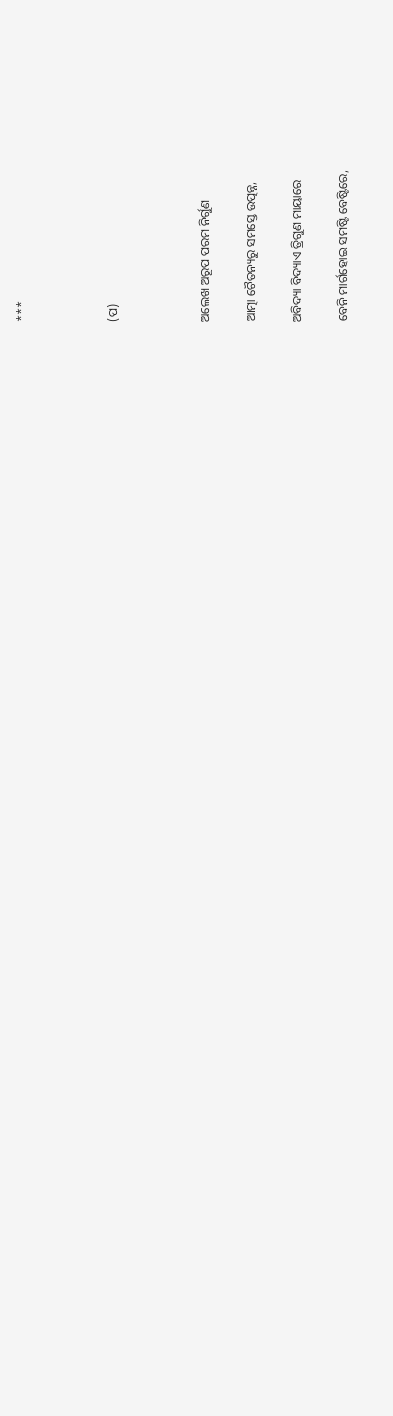***



(ପ)



ଅଲେଖ ଅରୂପ ପରମ ନିର୍ଗୁଣ

ଆତ୍ମା ଚୈତନ୍ୟରୁ ସମସ୍ତେ ଉତ୍ପନ୍ନ,

ଅବିଦ୍ୟା ବିଦ୍ୟାଏ ତ୍ରିଗୁଣ ମାୟାରେ

ବେନି ମାର୍ଗହୋଇ ସମଷ୍ଟି ବେଷ୍ଟିରେ,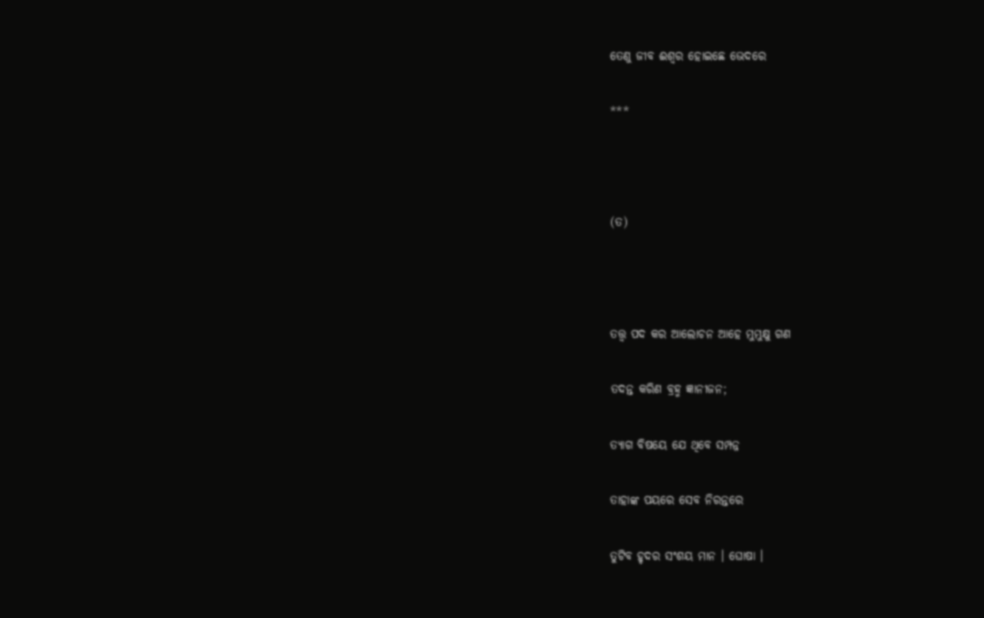ତେଣୁ ଜୀବ ଈଶ୍ୱର ହୋଇଛେ ଭେଦରେ

***



(ତ)



ତତ୍ତ୍ୱ ପଦ କର ଆଲୋଚନ ଆହେ ମୁମୁକ୍ଷୁ ଗଣ

ତଦନ୍ତ କରିଣ ବ୍ରହ୍ମ ଜ୍ଞାନୀଜନ;

ତ୍ୟାଗ ବିଷୟେ ଯେ ଥିବେ ସମ୍ପନ୍ନ

ତାହାଙ୍କ ପୟରେ ସେବ ନିରନ୍ତରେ

ତୁଟିବ ହୃଦର ସଂଶୟ ମାନ । ଘୋଷା ।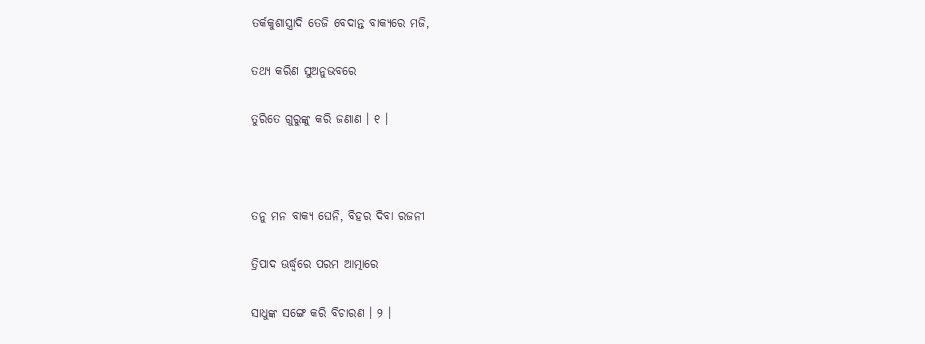ତର୍କକୁଶାସ୍ତ୍ରାଦି ତେଜି ବେଦାନ୍ତ ବାକ୍ୟରେ ମଜି,

ତଥ୍ୟ କରିଣ ସୁଅନୁଭବରେ

ତୁରିତେ ଗୁରୁଙ୍କୁ କରି ଜଣାଣ । ୧ ।



ତନୁ ମନ ବାକ୍ୟ ଘେନି, ବିହର ଦିବା ରଜନୀ

ତ୍ରିପାଦ ଊର୍ଦ୍ଧ୍ୱରେ ପରମ ଆତ୍ମାରେ

ସାଧୁଙ୍କ ସଙ୍ଗେ କରି ବିଚାରଣ । ୨ ।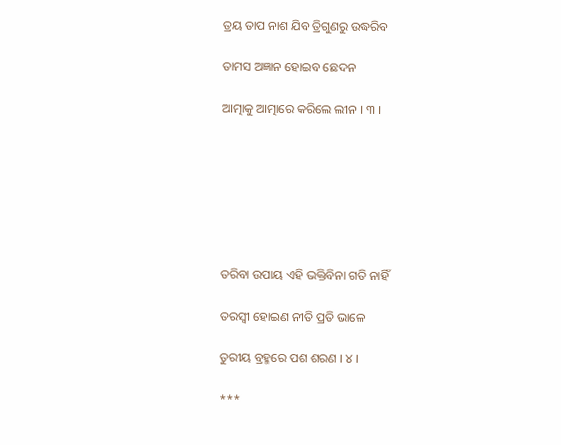ତ୍ରୟ ତାପ ନାଶ ଯିବ ତ୍ରିଗୁଣରୁ ଉଦ୍ଧରିବ

ତାମସ ଅଜ୍ଞାନ ହୋଇବ ଛେଦନ

ଆତ୍ମାକୁ ଆତ୍ମାରେ କରିଲେ ଲୀନ । ୩ ।







ତରିବା ଉପାୟ ଏହି ଭକ୍ତିବିନା ଗତି ନାହିଁ

ତରସ୍ୱୀ ହୋଇଣ ନୀତି ପ୍ରତି ଭାଳେ

ତୁରୀୟ ବ୍ରହ୍ମରେ ପଶ ଶରଣ । ୪ ।

***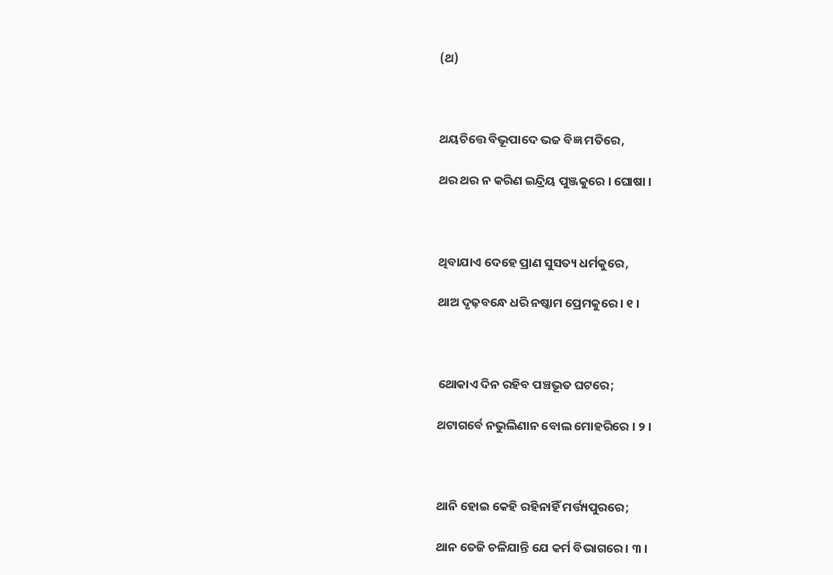(ଥ)



ଥୟଚିତ୍ତେ ବିଭୂପାଦେ ଭଜ ବିଜ୍ଞ ମତିରେ,

ଥର ଥର ନ କରିଣ ଇନ୍ଦ୍ରିୟ ପୁଞ୍ଜକୁରେ । ଘୋଷା ।



ଥିବାଯାଏ ଦେହେ ପ୍ରାଣ ସୁସତ୍ୟ ଧର୍ମକୁରେ,

ଥାଅ ଦୃଢ଼ବନ୍ଧେ ଧରି ନଷ୍କାମ ପ୍ରେମକୁରେ । ୧ ।



ଥୋକାଏ ଦିନ ରହିବ ପଞ୍ଚଭୂତ ଘଟରେ;

ଥଟାଗର୍ବେ ନଭୁଲିଣାନ ବୋଲ ମୋହରିରେ । ୨ ।



ଥାନି ହୋଇ କେହି ରହିନାହିଁ ମର୍ତ୍ତ୍ୟପୁରରେ;

ଥାନ ତେଜି ଚଳିଯାନ୍ତି ଯେ କର୍ମ ବିଭାଗରେ । ୩ ।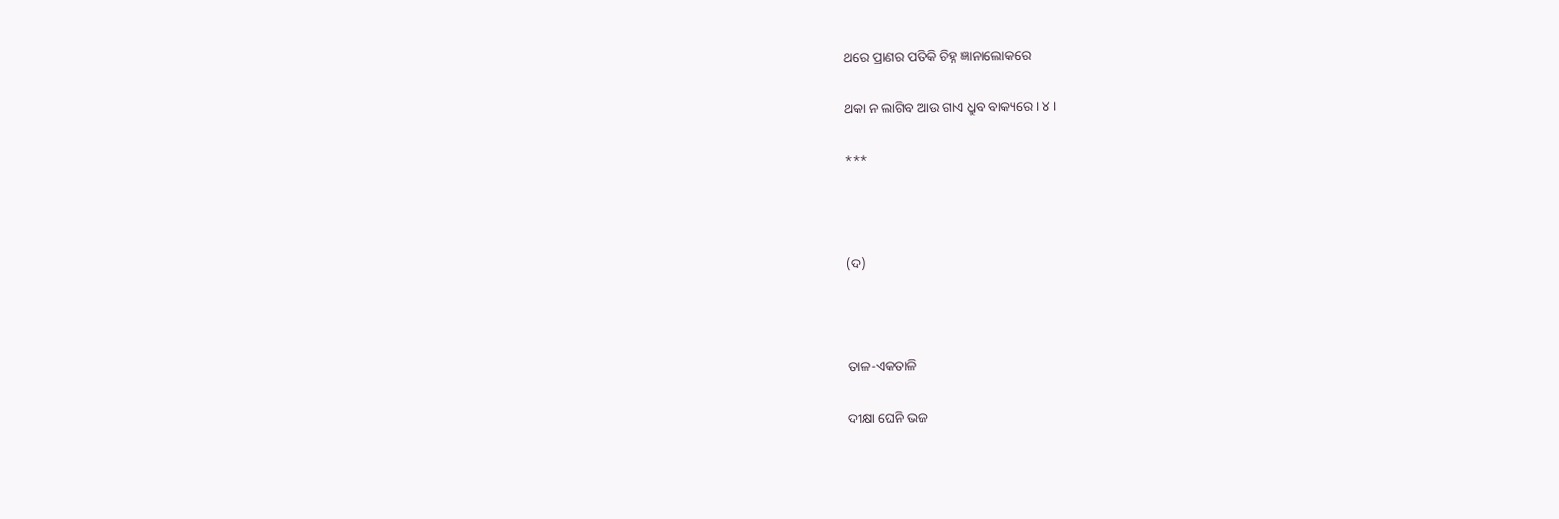ଥରେ ପ୍ରାଣର ପତିକି ଚିହ୍ନ ଜ୍ଞାନାଲୋକରେ

ଥକା ନ ଲାଗିବ ଆଉ ଗାଏ ଧ୍ରୁବ ବାକ୍ୟରେ । ୪ ।

***



(ଦ)



ତାଳ-ଏକତାଳି

ଦୀକ୍ଷା ଘେନି ଭଜ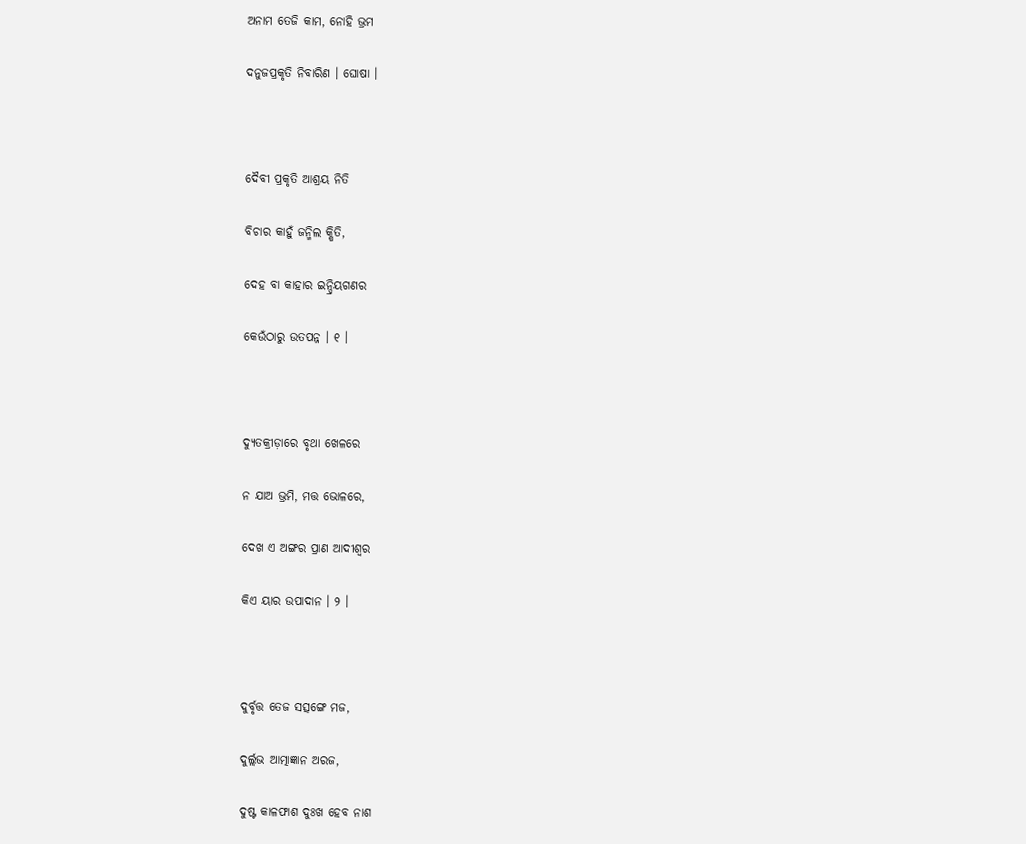ଅନାମ ତେଜି କାମ, ନୋହି ଭ୍ରମ

ଦନୁଜପ୍ରକୃତି ନିବାରିଣ । ଘୋଷା ।



ଦୈବୀ ପ୍ରକୃତି ଆଶ୍ରୟ ନିତି

ବିଚାର କାହୁଁ ଜନ୍ମିଲ କ୍ଷିତି,

ଦେହ ବା କାହାର ଇନ୍ଦ୍ରିୟଗଣର

କେଉଁଠାରୁ ଉତପନ୍ନ । ୧ ।



ଦ୍ୟୁତକ୍ରୀଡ଼ାରେ ବୃଥା ଖେଳରେ

ନ ଯାଅ ଭ୍ରମି, ମତ୍ତ ଭୋଳରେ,

ଦେଖ ଏ ଅଙ୍ଗର ପ୍ରାଣ ଆଦୀଶ୍ୱର

କିଏ ୟାର ଉପାଦାନ । ୨ ।



ଦୁର୍ବୃତ୍ତ ତେଜ ସତ୍ସଙ୍ଗେ ମଜ,

ଦୁର୍ଲ୍ଲଭ ଆତ୍ମାଜ୍ଞାନ ଅରଜ,

ଦୁଷ୍ଟ କାଳଫାଶ ଦୁଃଖ ହେବ ନାଶ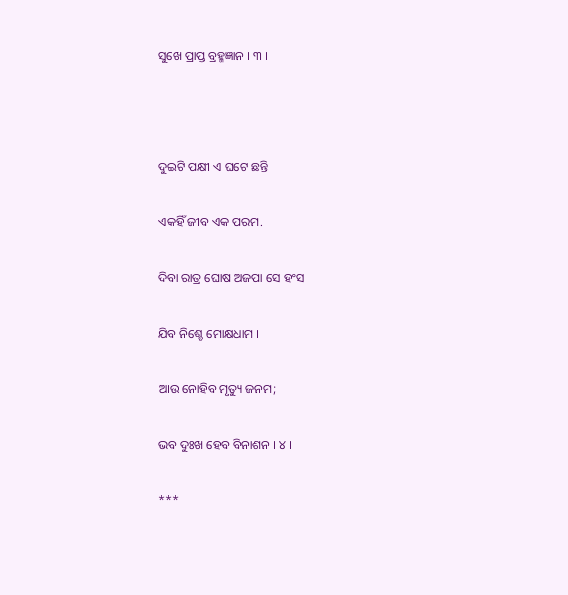ସୁଖେ ପ୍ରାପ୍ତ ବ୍ରହ୍ମଜ୍ଞାନ । ୩ ।



ଦୁଇଟି ପକ୍ଷୀ ଏ ଘଟେ ଛନ୍ତି

ଏକହିଁ ଜୀବ ଏକ ପରମ.

ଦିବା ରାତ୍ର ଘୋଷ ଅଜପା ସେ ହଂସ

ଯିବ ନିଶ୍ଚେ ମୋକ୍ଷଧାମ ।

ଆଉ ନୋହିବ ମୃତ୍ୟୁ ଜନମ;

ଭବ ଦୁଃଖ ହେବ ବିନାଶନ । ୪ ।

***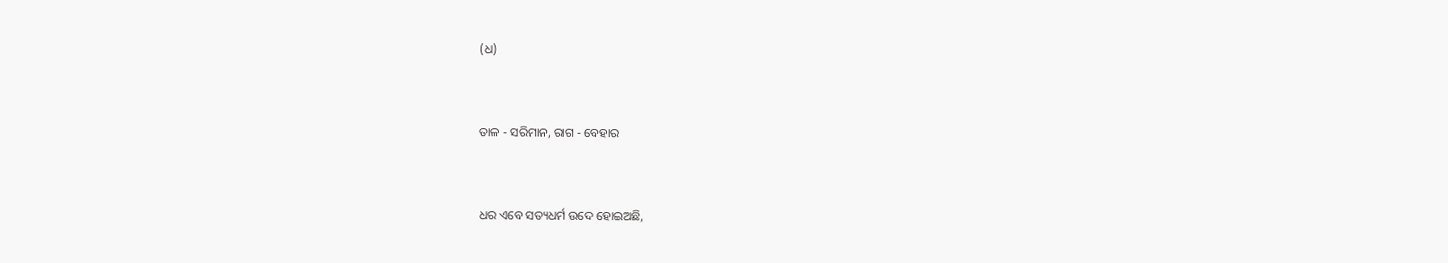(ଧ)



ତାଳ - ସରିମାନ, ରାଗ - ବେହାର



ଧର ଏବେ ସତ୍ୟଧର୍ମ ଉଦେ ହୋଇଅଛି,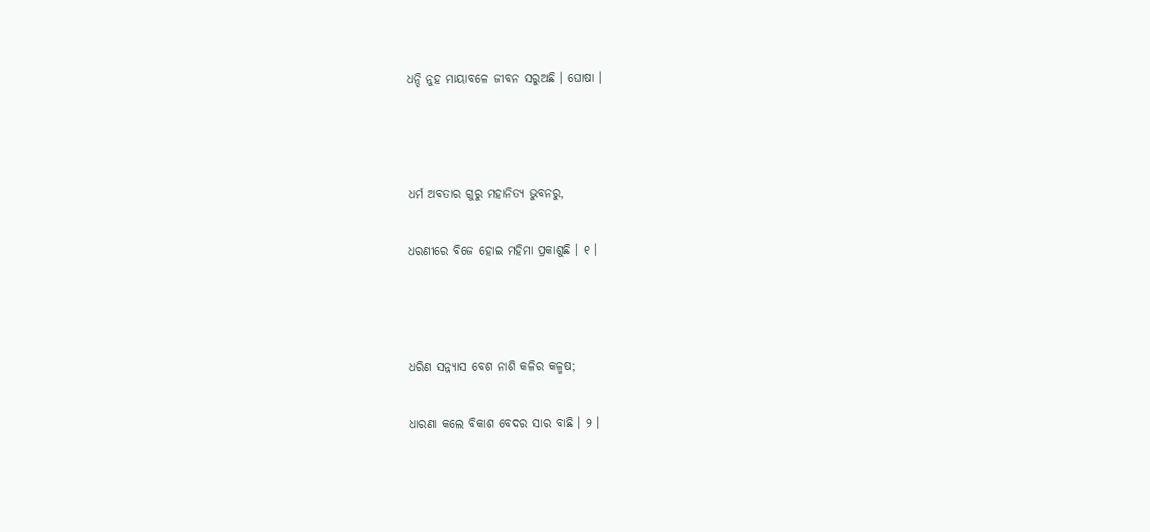ଧନ୍ଦି ନୁହ ମାୟାବଳେ ଜୀବନ ସରୁଅଛି । ଘୋଷା ।



ଧର୍ମ ଅବତାର ଗୁରୁ ମହାନିତ୍ୟ ଭୁବନରୁ,

ଧରଣୀରେ ବିଜେ ହୋଇ ମହିମା ପ୍ରକାଶୁଛି । ୧ ।



ଧରିଣ ସନ୍ନ୍ୟାସ ବେଶ ନାଶି କଳିର କଳ୍ମଷ;

ଧାରଣା କଲେ ବିକାଶ ବେଦର ସାର ବାଛି । ୨ ।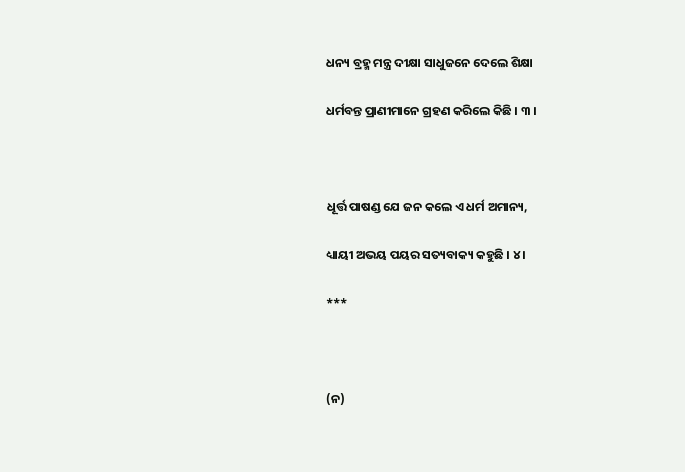ଧନ୍ୟ ବ୍ରହ୍ମ ମନ୍ତ୍ର ଦୀକ୍ଷା ସାଧୁଜନେ ଦେଲେ ଶିକ୍ଷା

ଧର୍ମବନ୍ତ ପ୍ରାଣୀମାନେ ଗ୍ରହଣ କରିଲେ କିଛି । ୩ ।



ଧୂର୍ତ୍ତ ପାଷଣ୍ଡ ଯେ ଜନ କଲେ ଏ ଧର୍ମ ଅମାନ୍ୟ,

ଧ୍ୟାୟୀ ଅଭୟ ପୟର ସତ୍ୟବାକ୍ୟ କହୁଛି । ୪ ।

***



(ନ)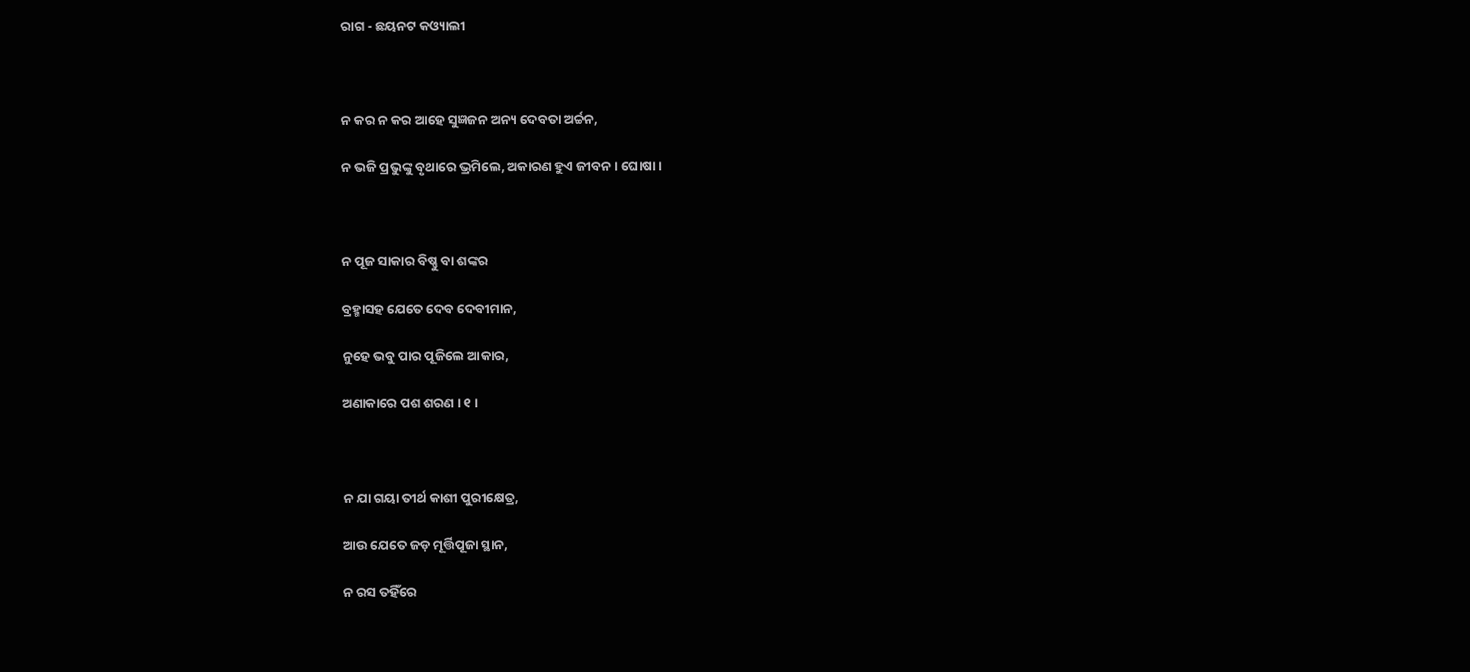ରାଗ - ଛୟନଟ କଓ୍ୟାଲୀ



ନ କର ନ କର ଆହେ ସୁଜ୍ଞଜନ ଅନ୍ୟ ଦେବତା ଅର୍ଚ୍ଚନ,

ନ ଭଜି ପ୍ରଭୁଙ୍କୁ ବୃଥାରେ ଭ୍ରମିଲେ, ଅକାରଣ ହୁଏ ଜୀବନ । ଘୋଷା ।



ନ ପୂଜ ସାକାର ବିଷ୍ଣୁ ବା ଶଙ୍କର

ବ୍ରହ୍ମାସହ ଯେତେ ଦେବ ଦେବୀମାନ,

ନୁହେ ଭବୁ ପାର ପୂଜିଲେ ଆକାର,

ଅଣାକାରେ ପଶ ଶରଣ । ୧ ।



ନ ଯା ଗୟା ତୀର୍ଥ କାଶୀ ପୁରୀକ୍ଷେତ୍ର,

ଆଉ ଯେତେ ଜଡ଼ ମୂର୍ତ୍ତିପୂଜା ସ୍ଥାନ,

ନ ରସ ତହିଁରେ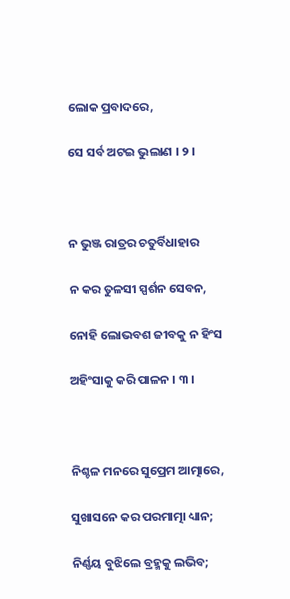ଲୋକ ପ୍ରବାଦରେ,

ସେ ସର୍ବ ଅଟଇ ଭୁଲାଣ । ୨ ।



ନ ଭୁଞ୍ଜ ରାତ୍ରର ଚତୁର୍ବିଧାହାର

ନ କର ତୁଳସୀ ସ୍ପର୍ଶନ ସେବନ,

ନୋହି ଲୋଭବଶ ଜୀବକୁ ନ ହିଂସ

ଅହିଂସାକୁ କରି ପାଳନ । ୩ ।



ନିଶ୍ଚଳ ମନରେ ସୁପ୍ରେମ ଆତ୍ମାରେ,

ସୁଖାସନେ କର ପରମାତ୍ମା ଧ୍ୟାନ;

ନିର୍ଣ୍ଣୟ ବୁଝିଲେ ବ୍ରହ୍ମକୁ ଲଭିବ;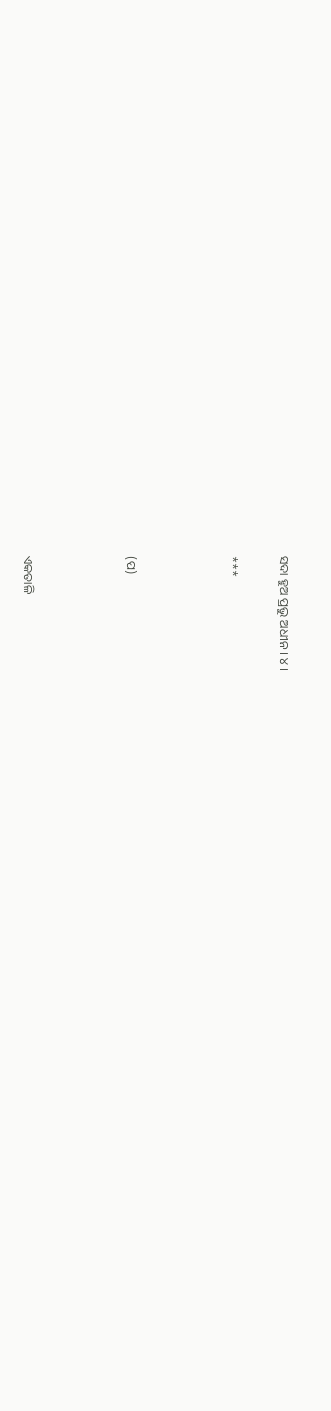ସଦା ହୁଅ ପ୍ରଭୁ ଅଧୀନ । ୪ ।

***



(ପ)



ଏକତାଳି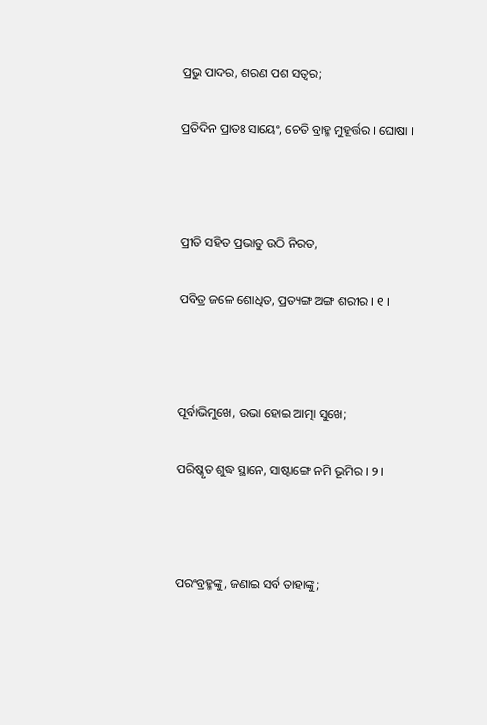ପ୍ରଭୁ ପାଦର, ଶରଣ ପଶ ସତ୍ୱର;

ପ୍ରତିଦିନ ପ୍ରାତଃ ସାୟେଂ, ଚେତି ବ୍ରାହ୍ମ ମୁହୂର୍ତ୍ତର । ଘୋଷା ।



ପ୍ରୀତି ସହିତ ପ୍ରଭାତୁ ଉଠି ନିରତ,

ପବିତ୍ର ଜଳେ ଶୋଧିତ, ପ୍ରତ୍ୟଙ୍ଗ ଅଙ୍ଗ ଶରୀର । ୧ ।



ପୂର୍ବାଭିମୁଖେ, ଉଭା ହୋଇ ଆତ୍ମା ସୁଖେ;

ପରିଷ୍କୃତ ଶୁଦ୍ଧ ସ୍ଥାନେ, ସାଷ୍ଟାଙ୍ଗେ ନମି ଭୂମିର । ୨ ।



ପରଂବ୍ରହ୍ମଙ୍କୁ, ଜଣାଇ ସର୍ବ ତାହାଙ୍କୁ;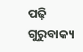ପଢ଼ି ଗୁରୁବାକ୍ୟ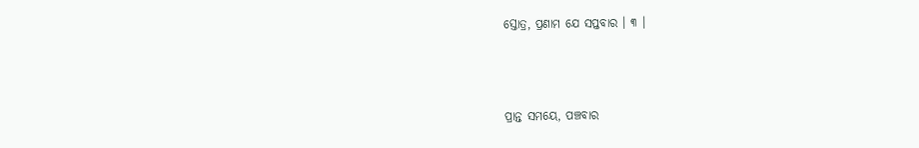ସ୍ତୋତ୍ର, ପ୍ରଣାମ ଯେ ସପ୍ତବାର । ୩ ।



ପ୍ରାନ୍ତ ସମୟେ, ପଞ୍ଚବାର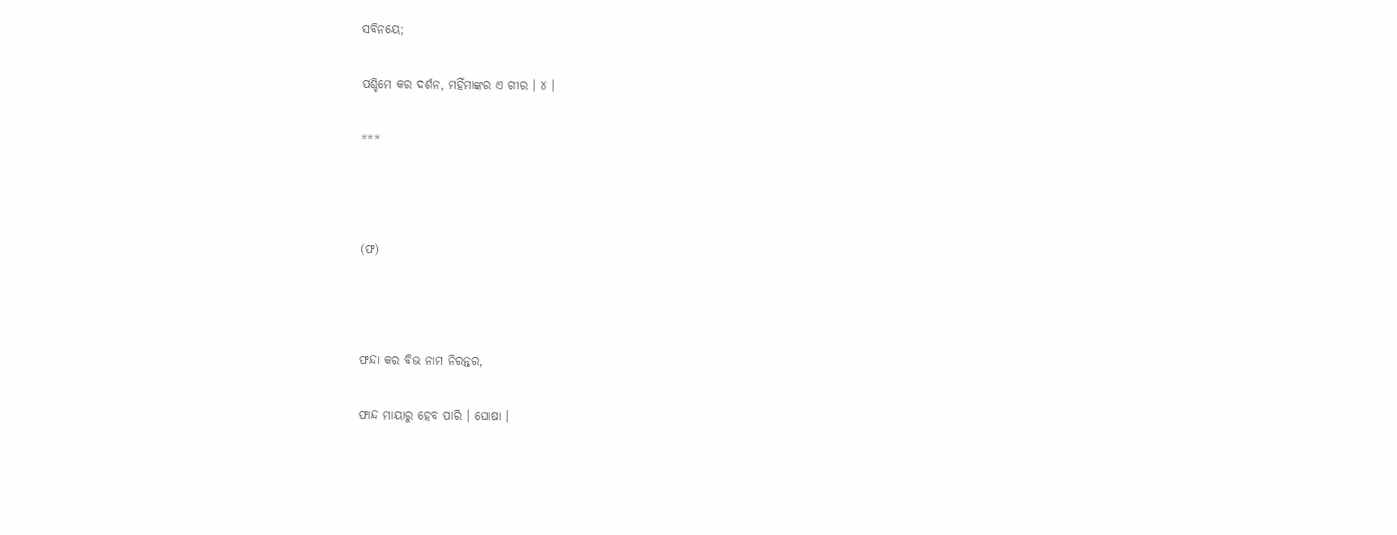ସବିନୟେ;

ପଶ୍ଚିମେ କର ଦର୍ଶନ, ମହିଁମାଙ୍କର ଏ ଗୀର । ୪ ।

***



(ଫ)



ଫନ୍ଦା କର ବିଭ ନାମ ନିରନ୍ତର,

ଫାନ୍ଦ ମାୟାରୁ ହେବ ପାରି । ଘୋଷା ।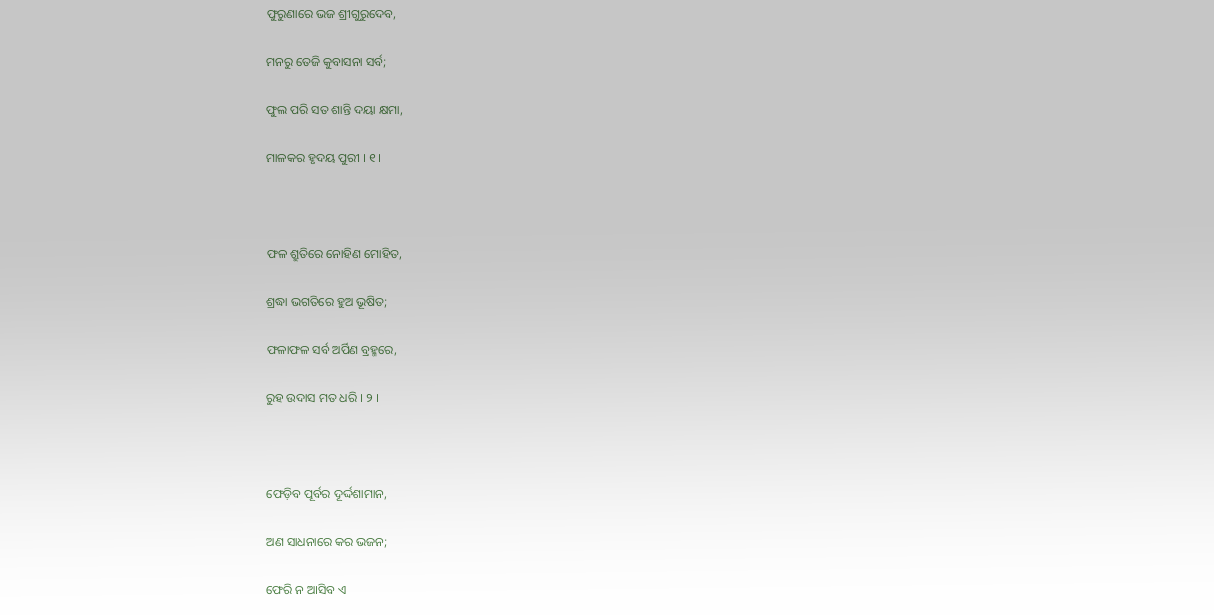ଫୁରୁଣାରେ ଭଜ ଶ୍ରୀଗୁରୁଦେବ,

ମନରୁ ତେଜି କୁବାସନା ସର୍ବ;

ଫୁଲ ପରି ସତ ଶାନ୍ତି ଦୟା କ୍ଷମା,

ମାଳକର ହୃଦୟ ପୁରୀ । ୧ ।



ଫଳ ଶ୍ରୁତିରେ ନୋହିଣ ମୋହିତ,

ଶ୍ରଦ୍ଧା ଭଗତିରେ ହୁଅ ଭୂଷିତ;

ଫଳାଫଳ ସର୍ବ ଅର୍ପିଣ ବ୍ରହ୍ମରେ,

ରୁହ ଉଦାସ ମତ ଧରି । ୨ ।



ଫେଡ଼ିବ ପୂର୍ବର ଦୂର୍ଦ୍ଦଶାମାନ,

ଅଣ ସାଧନାରେ କର ଭଜନ;

ଫେରି ନ ଆସିବ ଏ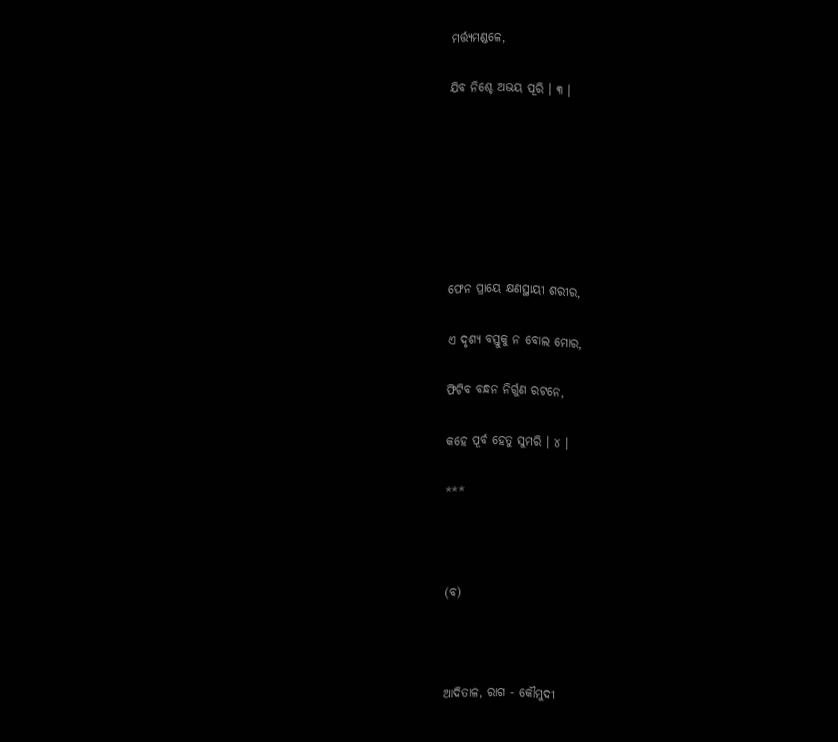ମର୍ତ୍ତ୍ୟମଣ୍ଡଳେ,

ଯିବ ନିଶ୍ଚେ ଅଭୟ ପୂରି । ୩ ।







ଫେନ ପ୍ରାୟେ କ୍ଷଣସ୍ଥାୟୀ ଶରୀର,

ଏ ଦୃଶ୍ୟ ବସ୍ତୁକୁ ନ ବୋଲ ମୋର,

ଫିଟିବ ବନ୍ଧନ ନିର୍ଗୁଣ ରଟନେ,

କହେ ପୂର୍ବ ହେତୁ ସୁମରି । ୪ ।

***



(ବ)



ଆଦିତାଳ, ରାଗ - କୌମୁଦୀ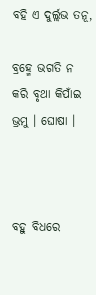ବହି ଏ ଦୁର୍ଲ୍ଲଭ ତନୂ,

ବ୍ରହ୍ମେ ଭଗତି ନ କରି ବୃଥା କିପାଁଇ ଭ୍ରମୁ । ଘୋଷା ।



ବହୁ ବିଧରେ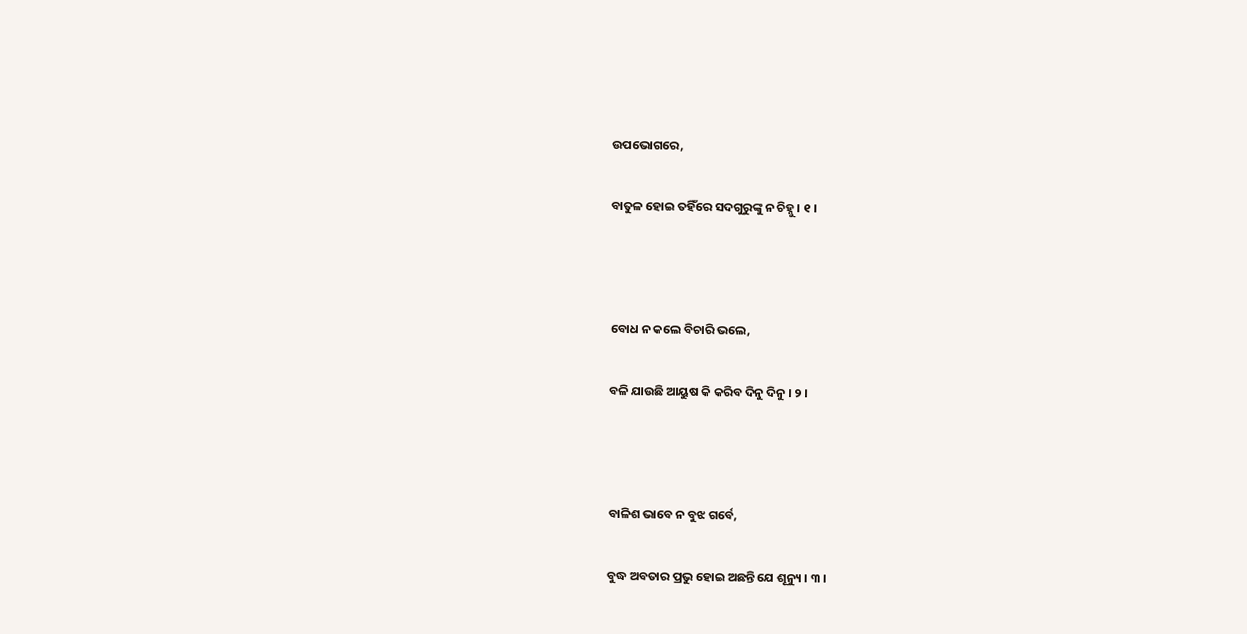ଉପଭୋଗରେ,

ବାତୁଳ ହୋଇ ତହିଁରେ ସଦଗୁରୁଙ୍କୁ ନ ଚିହ୍ନୁ । ୧ ।



ବୋଧ ନ କଲେ ବିଚାରି ଭଲେ,

ବଳି ଯାଉଛି ଆୟୁଷ କି କରିବ ଦିନୁ ଦିନୁ । ୨ ।



ବାଳିଶ ଭାବେ ନ ବୁଝ ଗର୍ବେ,

ବୁଦ୍ଧ ଅବତାର ପ୍ରଭୁ ହୋଇ ଅଛନ୍ତି ଯେ ଶୂନ୍ୟୁ । ୩ ।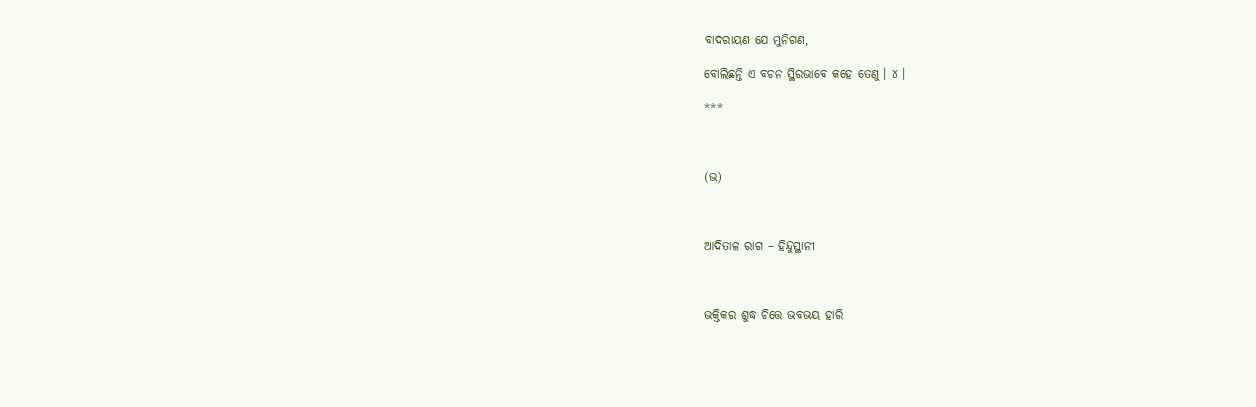ବାଦରାୟଣ ଯେ ମୁନିଗଣ,

ବୋଲିଛନ୍ତି ଏ ବଚନ ସ୍ଥିରଭାବେ କହେ ତେଣୁ । ୪ ।

***



(ଭ)



ଆଦିତାଳ ରାଗ – ହିନ୍ଦୁସ୍ଥାନୀ



ଭକ୍ତିକର ଶୁଦ୍ଧ ଚିତ୍ତେ ଭବଭୟ ହାରି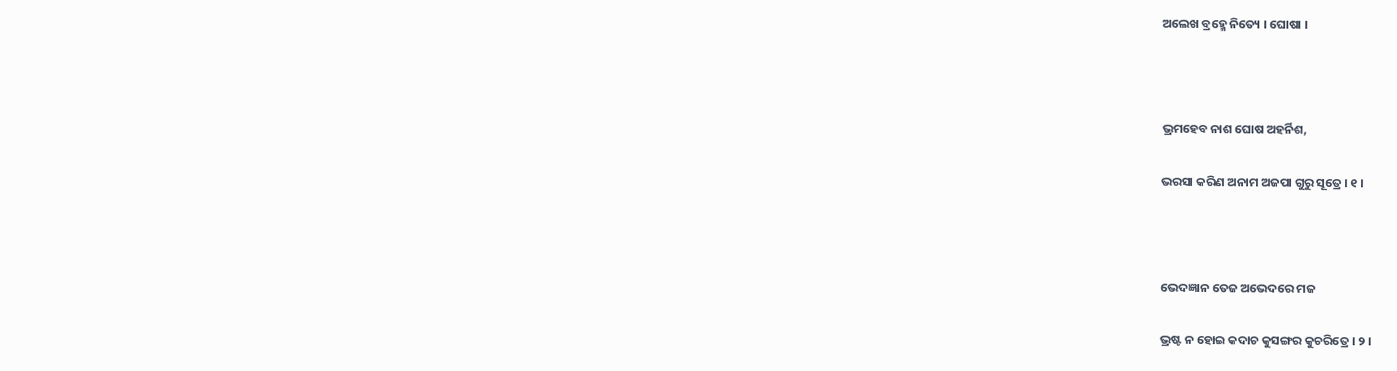ଅଲେଖ ବ୍ରହ୍ମେ ନିତ୍ୟେ । ଘୋଷା ।



ଭ୍ରମହେବ ନାଶ ଘୋଷ ଅହର୍ନିଶ,

ଭରସା କରିଣ ଅନାମ ଅଜପା ଗୁରୁ ସୂତ୍ରେ । ୧ ।



ଭେଦଜ୍ଞାନ ତେଜ ଅଭେଦରେ ମଜ

ଭ୍ରଷ୍ଟ ନ ହୋଇ କଦାଚ କୁସଙ୍ଗର କୁଚରିତ୍ରେ । ୨ ।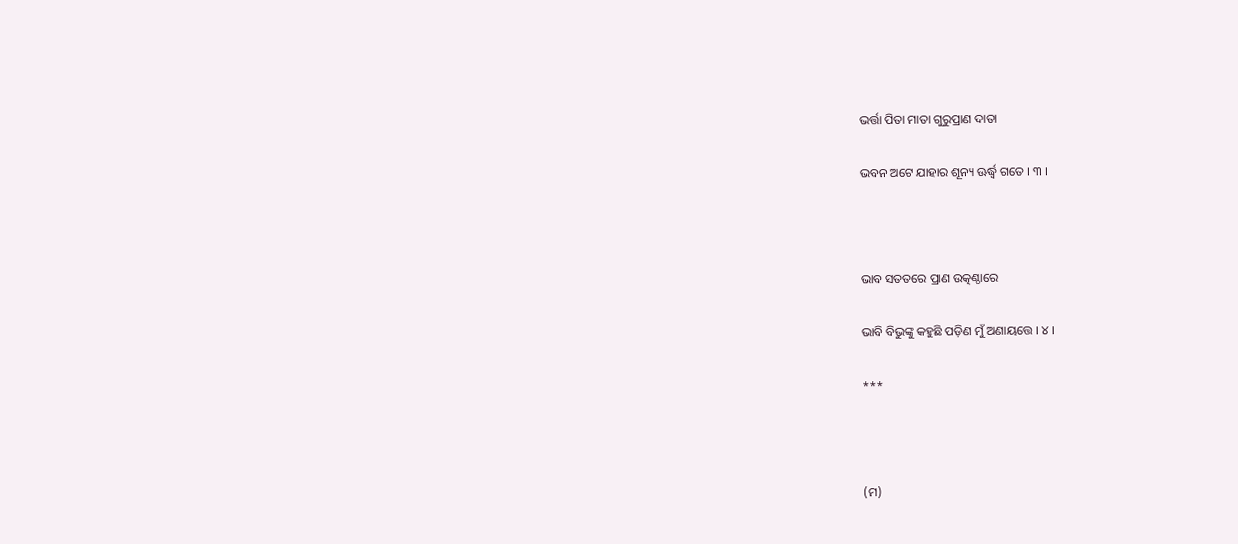ଭର୍ତ୍ତା ପିତା ମାତା ଗୁରୁପ୍ରାଣ ଦାତା

ଭବନ ଅଟେ ଯାହାର ଶୂନ୍ୟ ଊର୍ଦ୍ଧ୍ୱ ଗତେ । ୩ ।



ଭାବ ସତତରେ ପ୍ରାଣ ଉତ୍କଣ୍ଠାରେ

ଭାବି ବିଭୁଙ୍କୁ କହୁଛି ପଡ଼ିଣ ମୁଁ ଅଣାୟତ୍ତେ । ୪ ।

***



(ମ)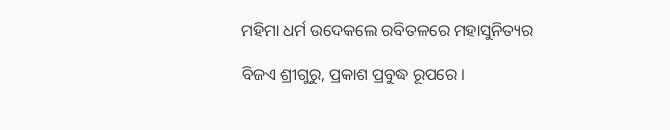ମହିମା ଧର୍ମ ଉଦେକଲେ ରବିତଳରେ ମହାସୁନିତ୍ୟର

ବିଜଏ ଶ୍ରୀଗୁରୁ, ପ୍ରକାଶ ପ୍ରବୁଦ୍ଧ ରୂପରେ ।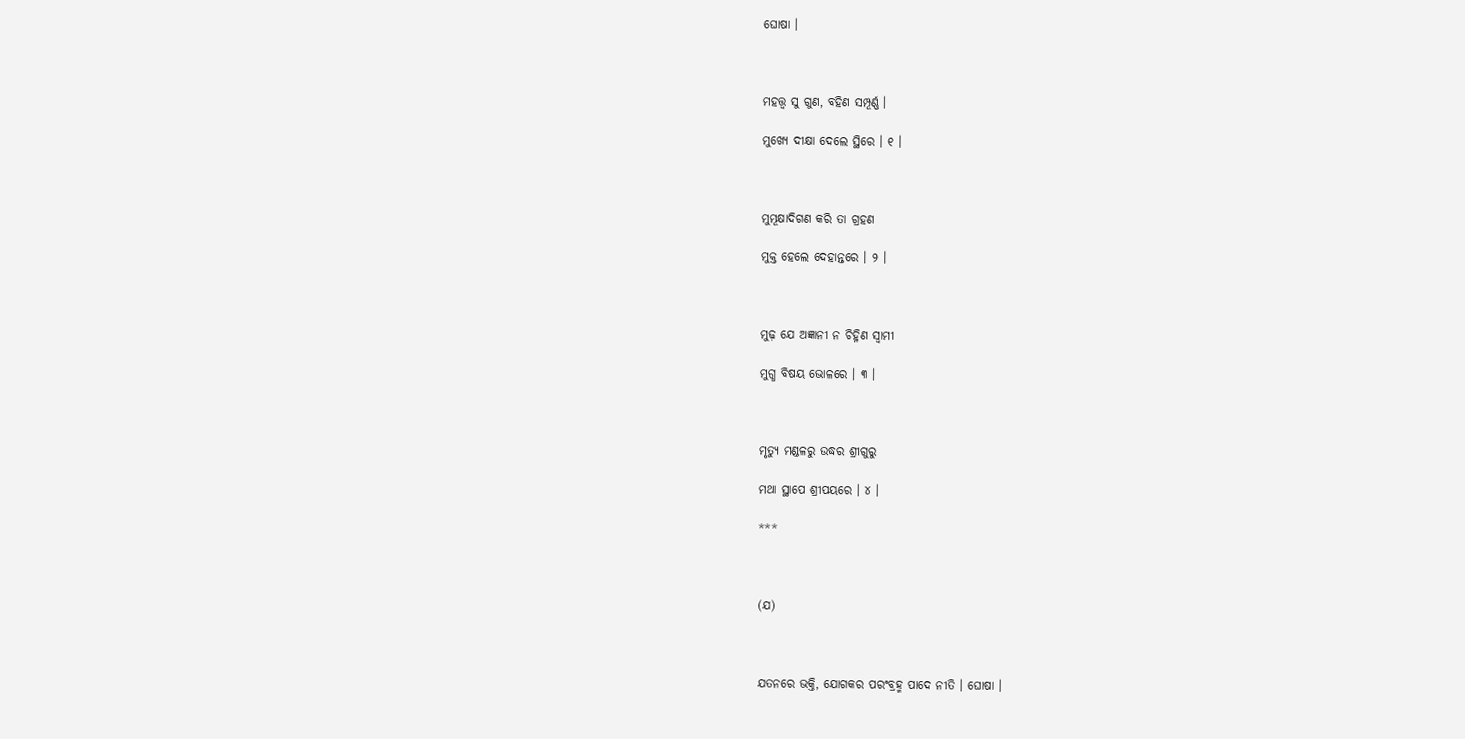ଘୋଷା ।



ମହତ୍ତ୍ୱ ସୁ ଗୁଣ, ବହିଣ ସମ୍ପୂର୍ଣ୍ଣ ।

ମୁଖ୍ୟେ ଦୀକ୍ଷା ଦେଲେ ସ୍ଥିରେ । ୧ ।



ମୁମୂକ୍ଷାଦିଗଣ କରି ତା ଗ୍ରହଣ

ମୁକ୍ତ ହେଲେ ଦେହାନ୍ତରେ । ୨ ।



ମୁଢ଼ ଯେ ଅଜ୍ଞାନୀ ନ ଚିହ୍ନିଣ ସ୍ୱାମୀ

ମୁଗ୍ଧ ବିଷୟ ଭୋଳରେ । ୩ ।



ମୃତ୍ୟୁ ମଣ୍ଡଳରୁ ଉଦ୍ଧର ଶ୍ରୀଗୁରୁ

ମଥା ସ୍ଥାପେ ଶ୍ରୀପୟରେ । ୪ ।

***



(ଯ)



ଯତନରେ ଭକ୍ତି, ଯୋଗକର ପରଂବ୍ରହ୍ମ ପାଦେ ନୀତି । ଘୋଷା ।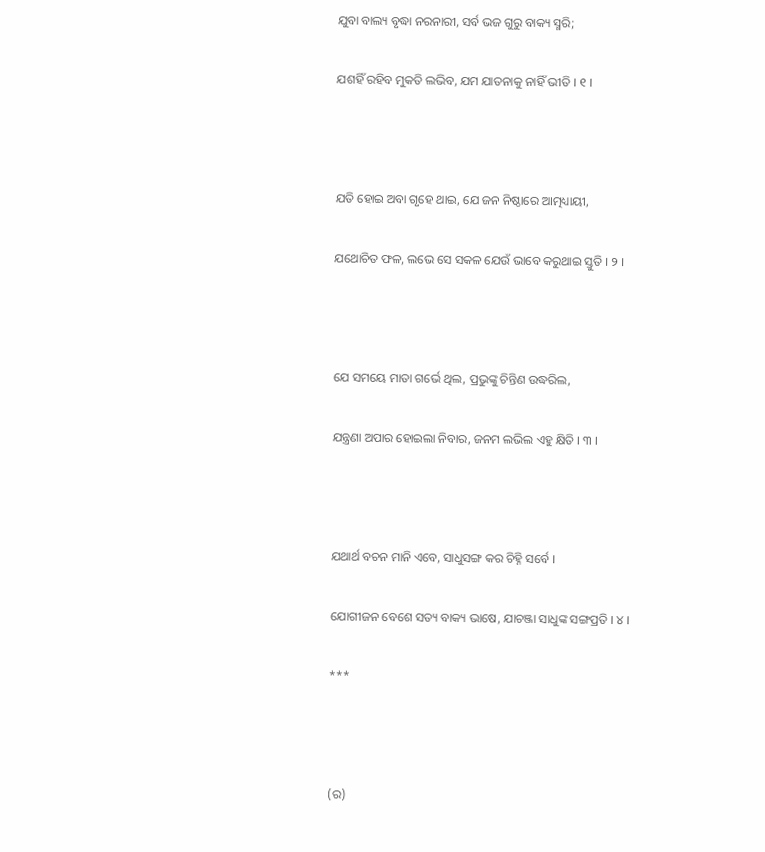ଯୁବା ବାଲ୍ୟ ବୃଦ୍ଧା ନରନାରୀ, ସର୍ବ ଭଜ ଗୁରୁ ବାକ୍ୟ ସ୍ମରି;

ଯଶହିଁ ରହିବ ମୁକତି ଲଭିବ, ଯମ ଯାତନାକୁ ନାହିଁ ଭୀତି । ୧ ।



ଯତି ହୋଇ ଅବା ଗୃହେ ଥାଇ, ଯେ ଜନ ନିଷ୍ଠାରେ ଆତ୍ମଧ୍ୟାୟୀ,

ଯଥୋଚିତ ଫଳ, ଲଭେ ସେ ସକଳ ଯେଉଁ ଭାବେ କରୁଥାଇ ସ୍ତୁତି । ୨ ।



ଯେ ସମୟେ ମାତା ଗର୍ଭେ ଥିଲ, ପ୍ରଭୁଙ୍କୁ ଚିନ୍ତିଣ ଉଦ୍ଧରିଲ,

ଯନ୍ତ୍ରଣା ଅପାର ହୋଇଲା ନିବାର, ଜନମ ଲଭିଲ ଏହୁ କ୍ଷିତି । ୩ ।



ଯଥାର୍ଥ ବଚନ ମାନି ଏବେ, ସାଧୁସଙ୍ଗ କର ଚିହ୍ନି ସର୍ବେ ।

ଯୋଗୀଜନ ବେଶେ ସତ୍ୟ ବାକ୍ୟ ଭାଷେ, ଯାଚଞ୍ଜା ସାଧୁଙ୍କ ସଙ୍ଗପ୍ରତି । ୪ ।

***



(ର)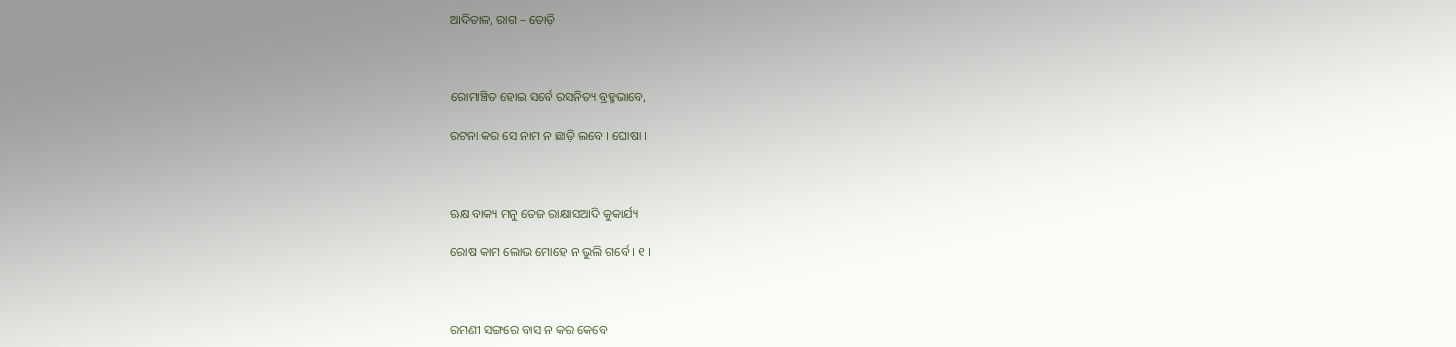ଆଦିତାଳ, ରାଗ – ତୋଡ଼ି



ରୋମାଞ୍ଚିତ ହୋଇ ସର୍ବେ ରସନିତ୍ୟ ବ୍ରହ୍ମଭାବେ,

ରଟନା କର ସେ ନାମ ନ ଛାଡ଼ି ଲବେ । ଘୋଷା ।



ଋକ୍ଷ ବାକ୍ୟ ମନୁ ତେଜ ରାକ୍ଷାସଆଦି କୁକାର୍ଯ୍ୟ

ରୋଷ କାମ ଲୋଭ ମୋହେ ନ ଭୁଲି ଗର୍ବେ । ୧ ।



ରମଣୀ ସଙ୍ଗରେ ବାସ ନ କର କେବେ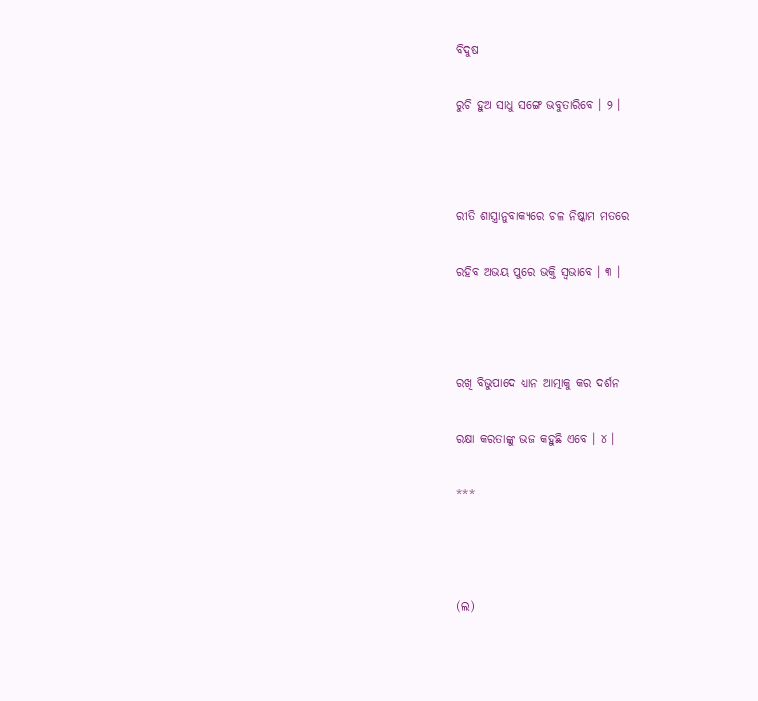ବିଦୁଷ

ରୁଚି ହୁଅ ସାଧୁ ସଙ୍ଗେ ଭବୁତାରିବେ । ୨ ।



ରୀତି ଶାସ୍ତ୍ରାନୁବାକ୍ୟରେ ଚଳ ନିଷ୍କାମ ମତରେ

ରହିବ ଅଭୟ ପୁରେ ଭକ୍ତି ସ୍ୱଭାବେ । ୩ ।



ରଖି ବିଭୁପାଦେ ଧ୍ୟାନ ଆତ୍ମାକୁ କର ଦର୍ଶନ

ରକ୍ଷା କରତାଙ୍କୁ ଭଜ କହୁଛି ଏବେ । ୪ ।

***



(ଲ)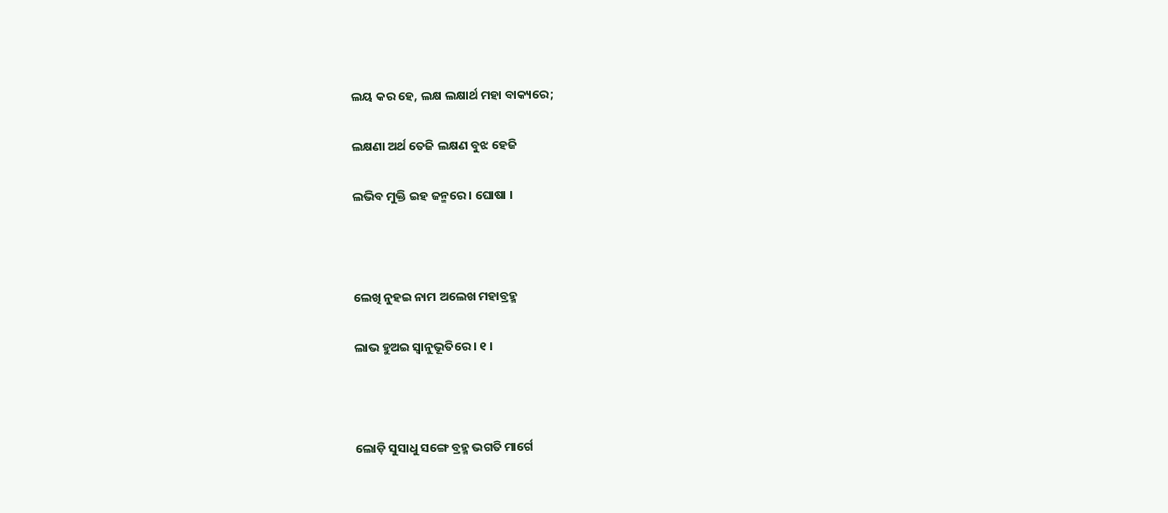ଲୟ କର ହେ, ଲକ୍ଷ ଲକ୍ଷାର୍ଥ ମହା ବାକ୍ୟରେ;

ଲକ୍ଷଣା ଅର୍ଥ ତେଜି ଲକ୍ଷଣ ବୁଝ ହେଜି

ଲଭିବ ମୁକ୍ତି ଇହ ଜନ୍ମରେ । ଘୋଷା ।



ଲେଖି ନୁହଇ ନାମ ଅଲେଖ ମହାବ୍ରହ୍ମ

ଲାଭ ହୁଅଇ ସ୍ୱାନୁଭୂତିରେ । ୧ ।



ଲୋଡ଼ି ସୁସାଧୁ ସଙ୍ଗେ ବ୍ରହ୍ମ ଭଗତି ମାର୍ଗେ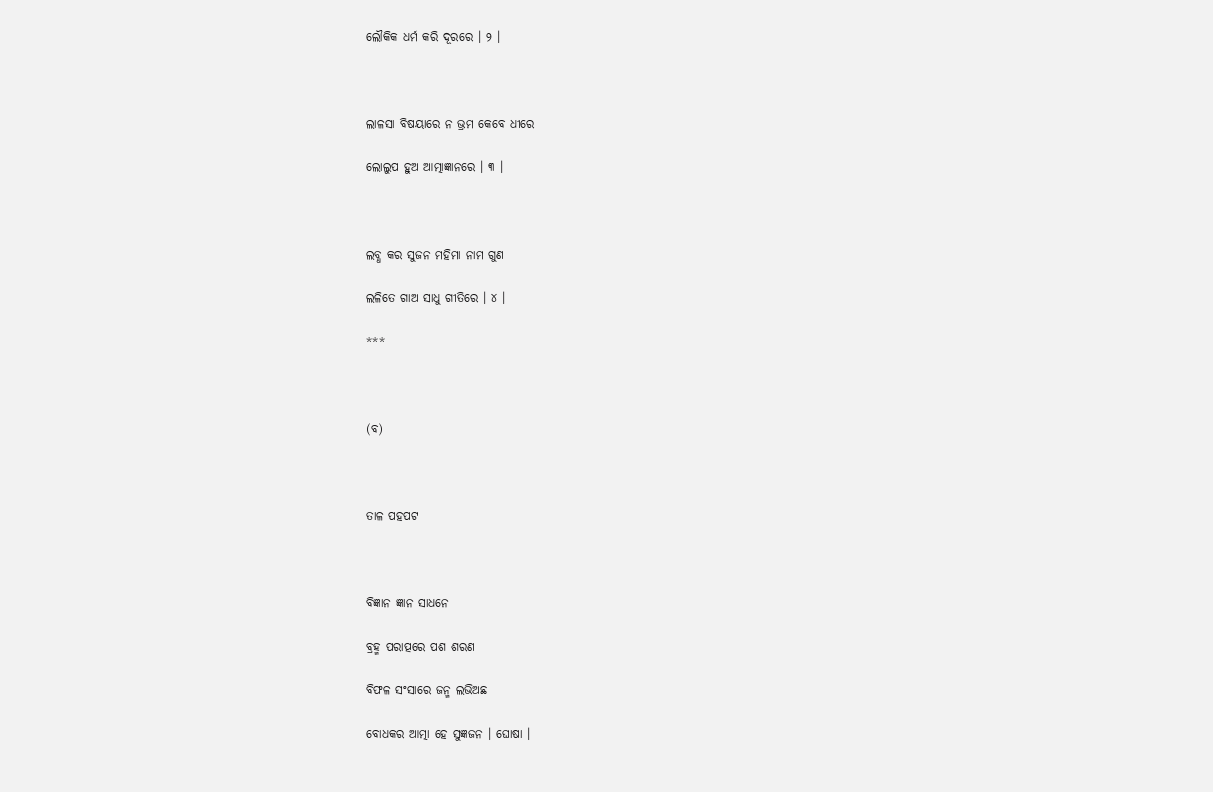ଲୌକିକ ଧର୍ମ କରି ଦୂରରେ । ୨ ।



ଲାଳସା ବିଷୟାରେ ନ ଭ୍ରମ କେବେ ଧୀରେ

ଲୋଲୁପ ହୁଅ ଆତ୍ମାଜ୍ଞାନରେ । ୩ ।



ଲବ୍ଧ କର ସୁଜନ ମହିମା ନାମ ଗୁଣ

ଲଳିତେ ଗାଅ ସାଧୁ ଗୀତିରେ । ୪ ।

***



(ବ)



ତାଳ ପହପଟ



ବିଜ୍ଞାନ ଜ୍ଞାନ ସାଧନେ

ବ୍ରହ୍ମ ପରାତ୍ପରେ ପଶ ଶରଣ

ବିଫଳ ସଂସାରେ ଜନ୍ମ ଲଭିଅଛ

ବୋଧକର ଆତ୍ମା ହେ ସୁଜ୍ଞଜନ । ଘୋଷା ।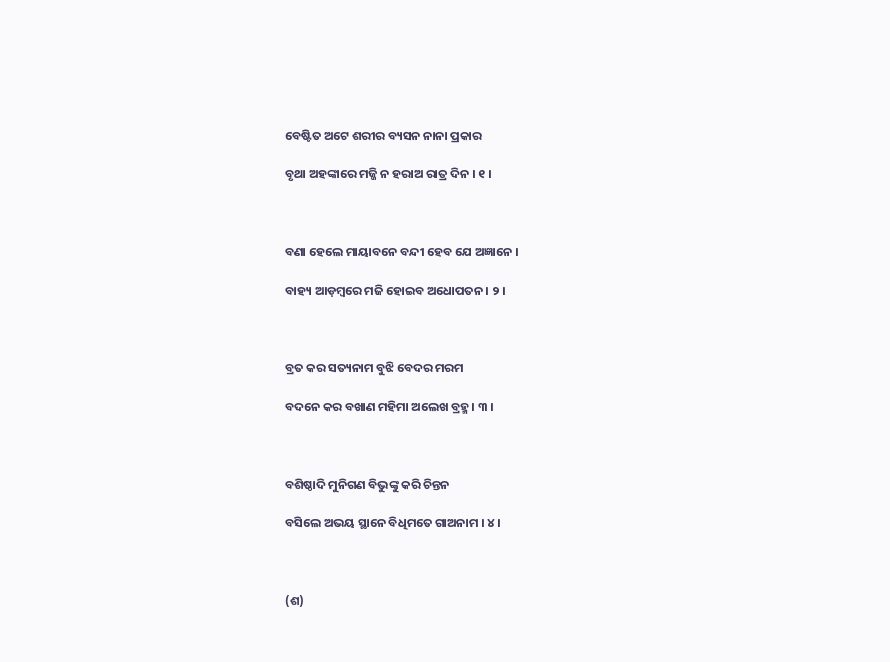ବେଷ୍ଟିତ ଅଟେ ଶରୀର ବ୍ୟସନ ନାନା ପ୍ରକାର

ବୃଥା ଅହଙ୍କାରେ ମଜ୍ଜି ନ ହରାଅ ରାତ୍ର ଦିନ । ୧ ।



ବଣା ହେଲେ ମାୟାବନେ ବନ୍ଦୀ ହେବ ଯେ ଅଜ୍ଞାନେ ।

ବାହ୍ୟ ଆଡ଼ମ୍ବରେ ମଜି ହୋଇବ ଅଧୋପତନ । ୨ ।



ବ୍ରତ କର ସତ୍ୟନାମ ବୁଝି ବେଦର ମରମ

ବଦନେ କର ବଖାଣ ମହିମା ଅଲେଖ ବ୍ରହ୍ମ । ୩ ।



ବଶିଷ୍ଠାଦି ମୁନିଗଣ ବିଭୁଙ୍କୁ କରି ଚିନ୍ତନ

ବସିଲେ ଅଭୟ ସ୍ଥାନେ ବିଧିମତେ ଗାଅନାମ । ୪ ।



(ଶ)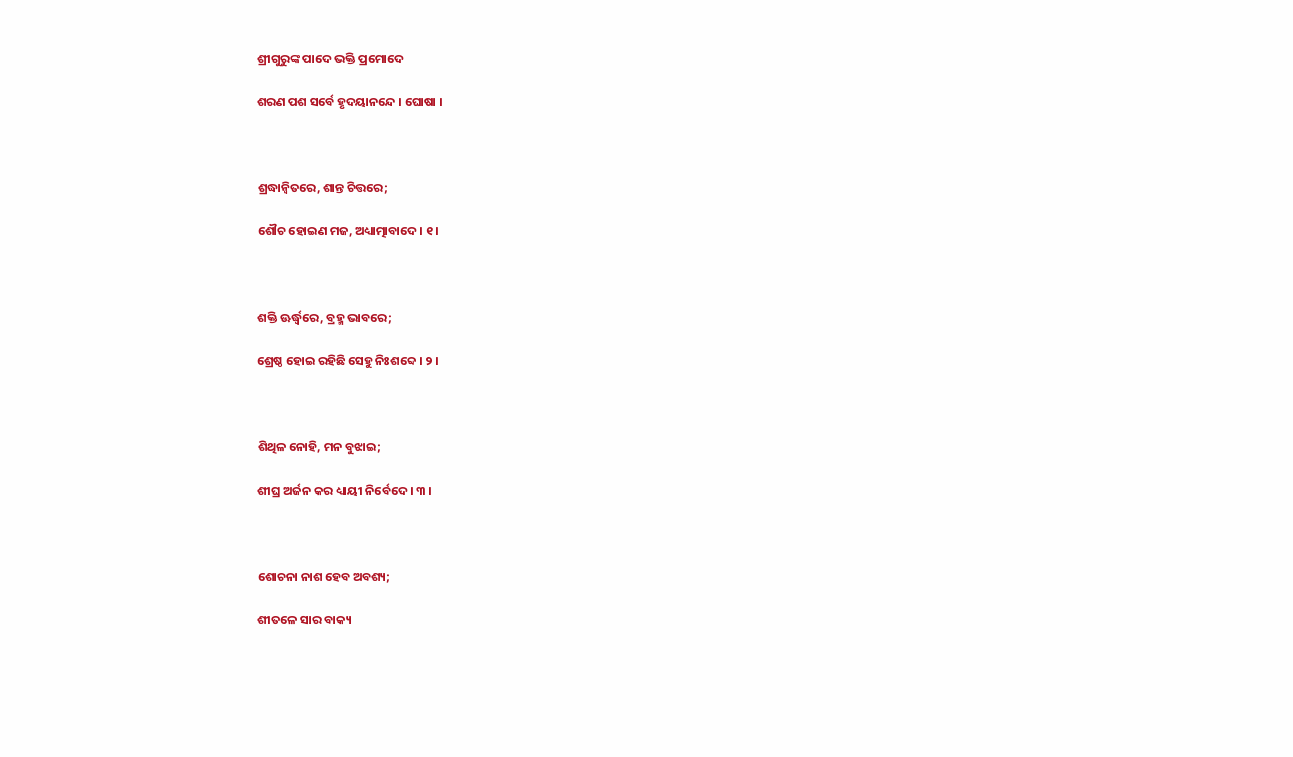ଶ୍ରୀଗୁରୁଙ୍କ ପାଦେ ଭକ୍ତି ପ୍ରମୋଦେ

ଶରଣ ପଶ ସର୍ବେ ହୃଦୟାନନ୍ଦେ । ଘୋଷା ।



ଶ୍ରଦ୍ଧାନ୍ୱିତରେ, ଶାନ୍ତ ଚିତ୍ତରେ;

ଶୌଚ ହୋଇଣ ମଜ, ଅଧ୍ୟାତ୍ମାବାଦେ । ୧ ।



ଶକ୍ତି ଊର୍ଦ୍ଧ୍ୱରେ, ବ୍ରହ୍ମ ଭାବରେ;

ଶ୍ରେଷ୍ଠ ହୋଇ ରହିଛି ସେହୁ ନିଃଶବ୍ଦେ । ୨ ।



ଶିଥିଳ ନୋହି, ମନ ବୁଝାଇ;

ଶୀଘ୍ର ଅର୍ଜନ କର ଧ୍ୟାୟୀ ନିର୍ବେଦେ । ୩ ।



ଶୋଚନା ନାଶ ହେବ ଅବଶ୍ୟ;

ଶୀତଳେ ସାର ବାକ୍ୟ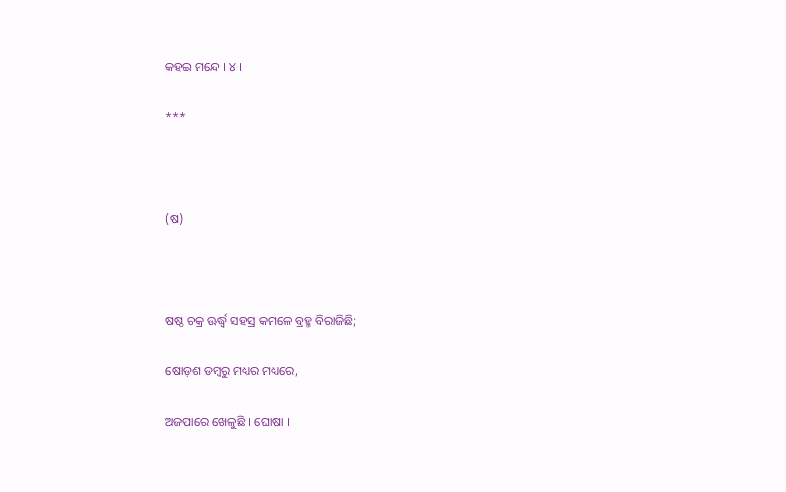କହଇ ମନ୍ଦେ । ୪ ।

***



(ଷ)



ଷଷ୍ଠ ଚକ୍ର ଊର୍ଦ୍ଧ୍ୱ ସହସ୍ର କମଳେ ବ୍ରହ୍ମ ବିରାଜିଛି;

ଷୋଡ଼ଶ ଡମ୍ବରୁ ମଧ୍ୟର ମଧ୍ୟରେ,

ଅଜପାରେ ଖେଳୁଛି । ଘୋଷା ।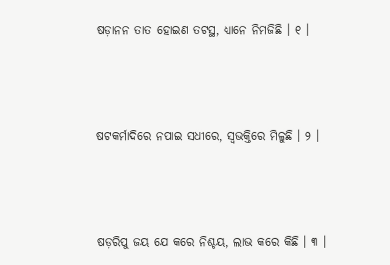ଷଡ଼ାନନ ତାତ ହୋଇଣ ତଟସ୍ଥ, ଧ୍ୟାନେ ନିମଜିଛି । ୧ ।



ଷଟକର୍ମାଦିରେ ନପାଇ ସଧୀରେ, ସ୍ୱଭକ୍ତିରେ ମିଳୁଛି । ୨ ।



ଷଡ଼ରିପୁ ଜୟ ଯେ କରେ ନିଶ୍ଚୟ, ଲାଭ କରେ କିଛି । ୩ ।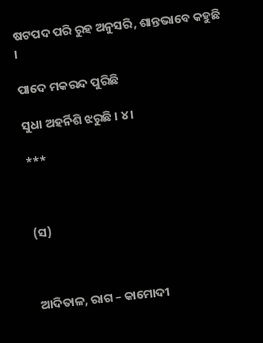ଷଟପଦ ପରି ରୁହ ଅନୁସରି, ଶାନ୍ତଭାବେ କହୁଛି ।

ପାଦେ ମକରନ୍ଦ ପୁରିଛି

ସୁଧା ଅହର୍ନିଶି ଝରୁଛି । ୪ ।

***



(ସ)



ଆଦିତାଳ, ରାଗ – କାମୋଦୀ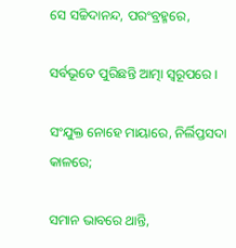ସେ ସଚ୍ଚିଦାନନ୍ଦ, ପରଂବ୍ରହ୍ମରେ,

ସର୍ବଭୂତେ ପୁରିଛନ୍ତି ଆତ୍ମା ସ୍ୱରୂପରେ ।

ସଂଯୁକ୍ତ ନୋହେ ମାୟାରେ, ନିର୍ଲିପ୍ତସଦା କାଳରେ;

ସମାନ ଭାବରେ ଥାନ୍ତି,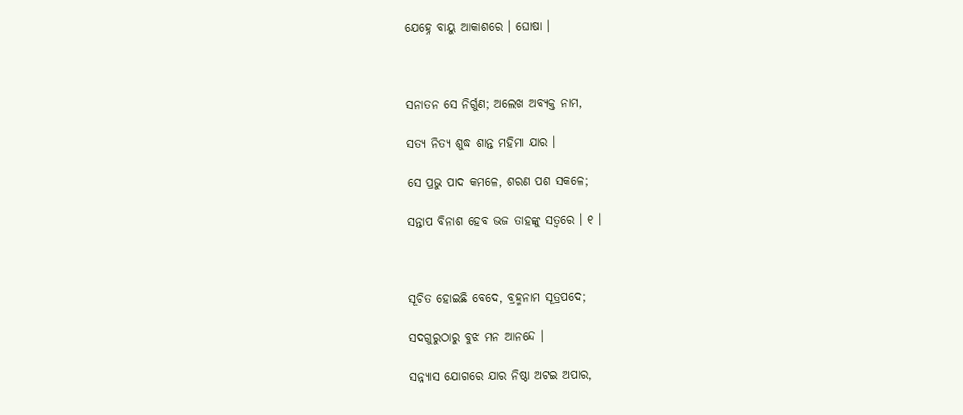ଯେହ୍ନେ ବାୟୁ ଆକାଶରେ । ଘୋଷା ।



ସନାତନ ସେ ନିର୍ଗୁଣ; ଅଲେଖ ଅବ୍ୟକ୍ତ ନାମ,

ସତ୍ୟ ନିତ୍ୟ ଶୁଦ୍ଧ ଶାନ୍ତ ମହିମା ଯାର ।

ସେ ପ୍ରଭୁ ପାଦ କମଳେ, ଶରଣ ପଶ ସକଳେ;

ସନ୍ତାପ ବିନାଶ ହେବ ଭଜ ତାହଙ୍କୁ ସତ୍ୱରେ । ୧ ।



ସୂଚିତ ହୋଇଛି ବେଦେ, ବ୍ରହ୍ମନାମ ସୂତ୍ରପଦେ;

ସଦଗୁରୁଠାରୁ ବୁଝ ମନ ଆନନ୍ଦେ ।

ସନ୍ନ୍ୟାସ ଯୋଗରେ ଯାର ନିଷ୍ଠା ଅଟଇ ଅପାର,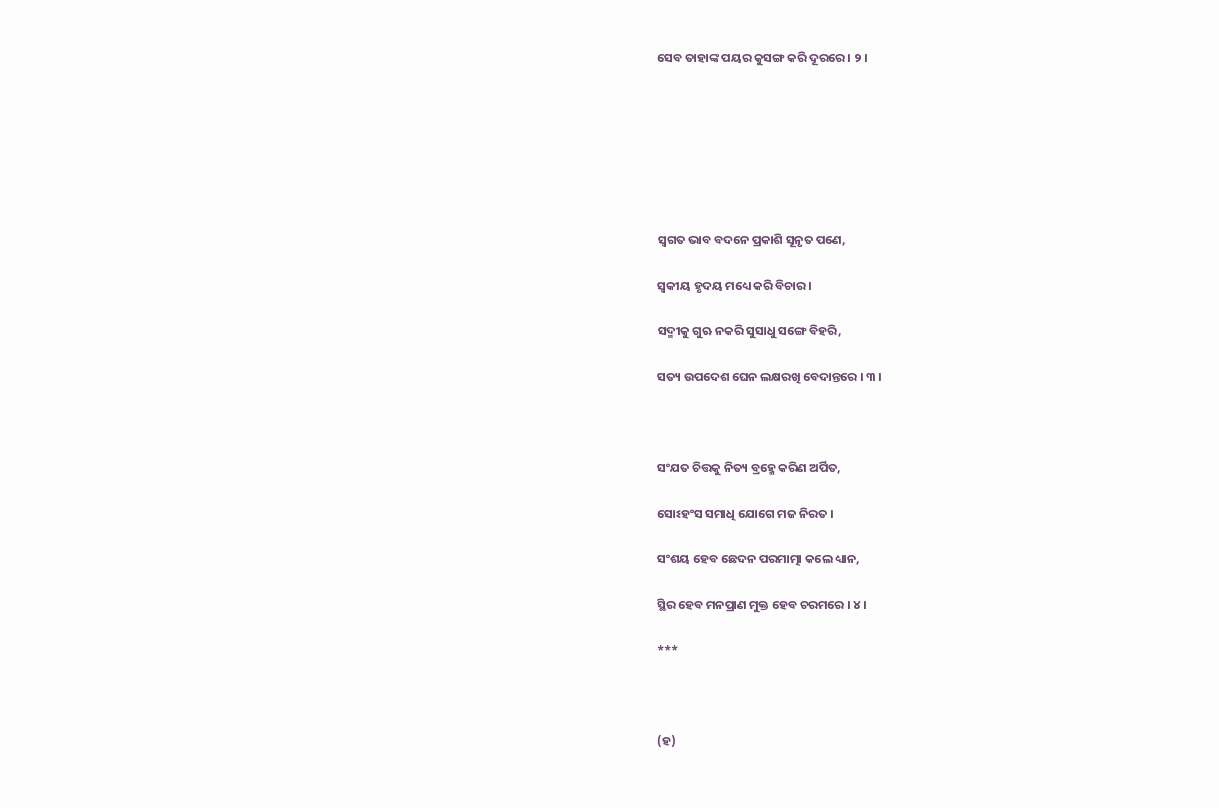ସେବ ତାହାଙ୍କ ପୟର କୁସଙ୍ଗ କରି ଦୂରରେ । ୨ ।







ସ୍ୱଗତ ଭାବ ବଦନେ ପ୍ରକାଶି ସୂନୃତ ପଣେ,

ସ୍ୱକୀୟ ହୃଦୟ ମଧ୍ୟେ କରି ବିଚାର ।

ସଦ୍ମୀକୁ ଗୁଋ ନକରି ସୁସାଧୁ ସଙ୍ଗେ ବିହରି,

ସତ୍ୟ ଉପଦେଶ ଘେନ ଲକ୍ଷରଖି ବେଦାନ୍ତରେ । ୩ ।



ସଂଯତ ଚିତ୍ତକୁ ନିତ୍ୟ ବ୍ରହ୍ମେ କରିଣ ଅର୍ପିତ,

ସୋଽହଂସ ସମାଧି ଯୋଗେ ମଜ ନିରତ ।

ସଂଶୟ ହେବ ଛେଦନ ପରମାତ୍ମା କଲେ ଧ୍ୟାନ,

ସ୍ଥିର ହେବ ମନପ୍ରାଣ ମୁକ୍ତ ହେବ ଚରମରେ । ୪ ।

***



(ହ)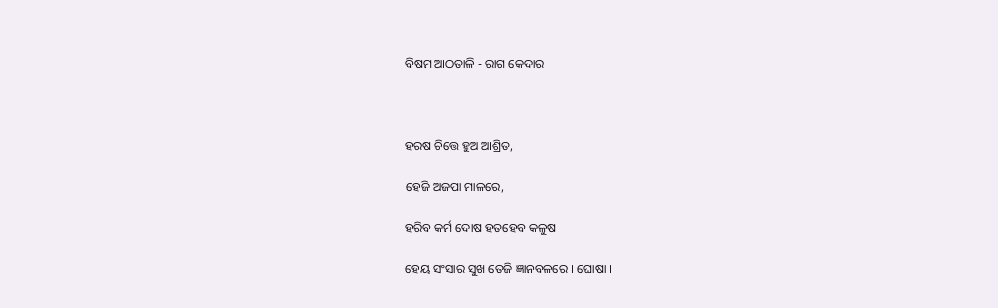ବିଷମ ଆଠତାଳି - ରାଗ କେଦାର



ହରଷ ଚିତ୍ତେ ହୁଅ ଆଶ୍ରିତ,

ହେଜି ଅଜପା ମାଳରେ,

ହରିବ କର୍ମ ଦୋଷ ହତହେବ କଳୁଷ

ହେୟ ସଂସାର ସୁଖ ତେଜି ଜ୍ଞାନବଳରେ । ଘୋଷା ।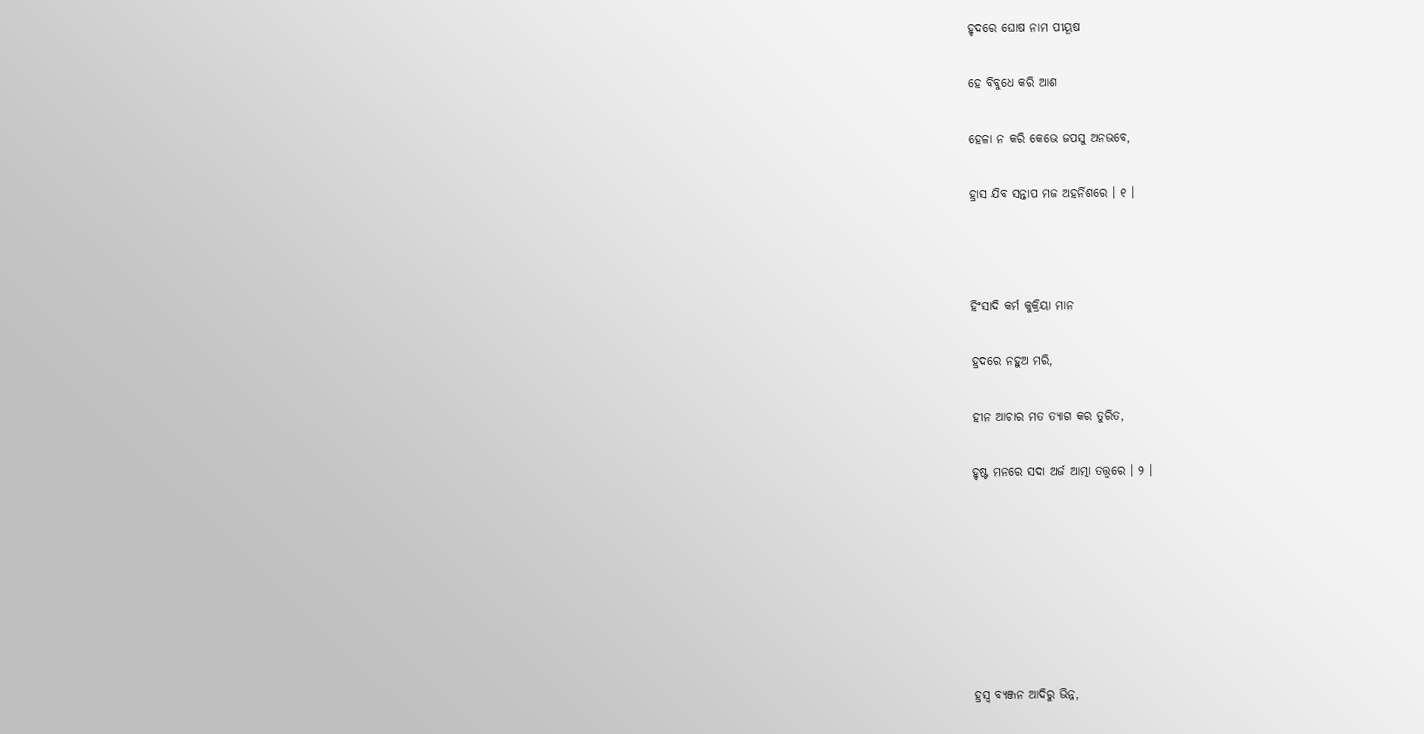ହୃଦରେ ଘୋଷ ନାମ ପୀୟୂଷ

ହେ ବିବୁଧେ କରି ଆଶ

ହେଳା ନ କରି କେଭେ ଜପସୁ ଅନଭବେ,

ହ୍ରାସ ଯିବ ସନ୍ତାପ ମଜ ଅହର୍ନିଶରେ । ୧ ।



ହିଂସାଦି କର୍ମ କୁକ୍ରିୟା ମାନ

ହ୍ରଦରେ ନହୁଅ ମରି,

ହୀନ ଆଚାର ମତ ତ୍ୟାଗ କର ତୁରିତ,

ହୃଷ୍ଟ ମନରେ ସଦା ଅର୍ଜ ଆତ୍ମା ତତ୍ତ୍ୱରେ । ୨ ।







ହ୍ରସ୍ୱ ବ୍ୟଞ୍ଜନ ଆଦିରୁ ଭିନ୍ନ,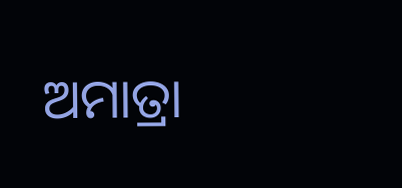ଅମାତ୍ରା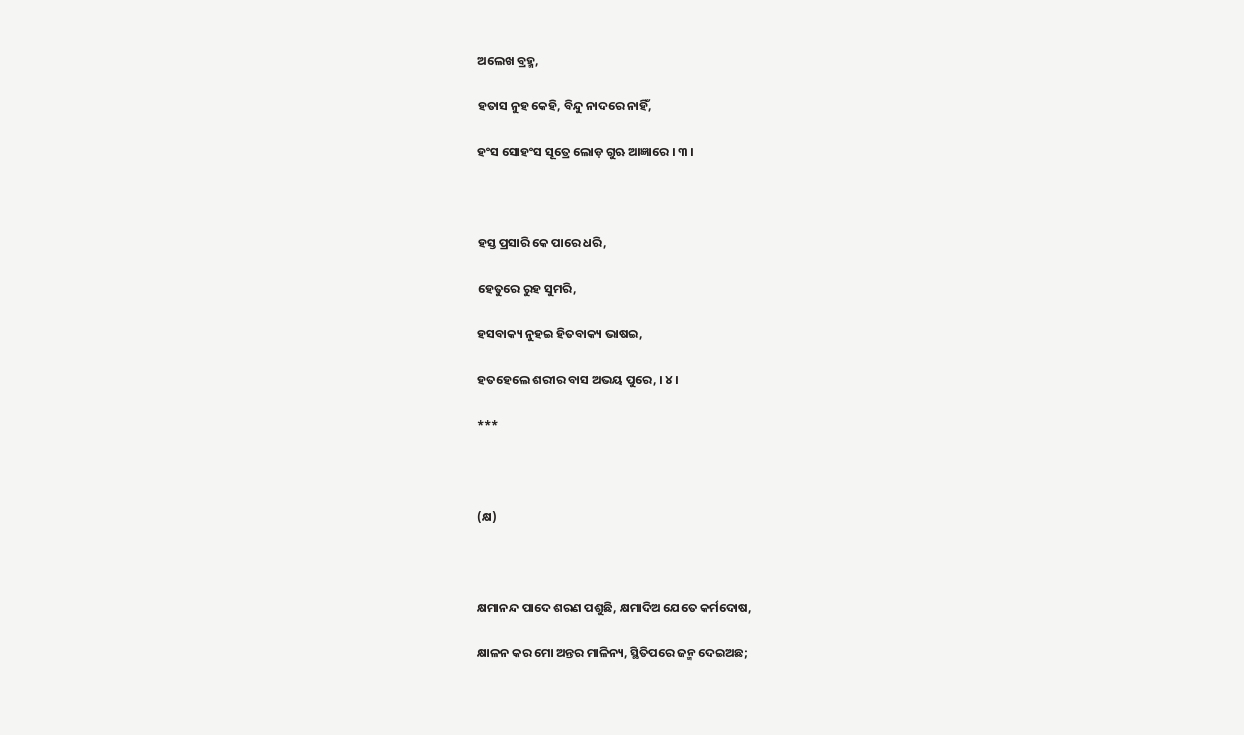ଅଲେଖ ବ୍ରହ୍ମ,

ହତାସ ନୁହ କେହି, ବିନ୍ଦୁ ନାଦରେ ନାହିଁ,

ହଂସ ସୋହଂସ ସୂତ୍ରେ ଲୋଡ଼ ଗୁଋ ଆଜ୍ଞାରେ । ୩ ।



ହସ୍ତ ପ୍ରସାରି କେ ପାରେ ଧରି,

ହେତୁରେ ରୁହ ସୁମରି,

ହସବାକ୍ୟ ନୁହଇ ହିତବାକ୍ୟ ଭାଷଇ,

ହତହେଲେ ଶରୀର ବାସ ଅଭୟ ପୁରେ, । ୪ ।

***



(କ୍ଷ)



କ୍ଷମାନନ୍ଦ ପାଦେ ଶରଣ ପଶୁଛି, କ୍ଷମାଦିଅ ଯେତେ କର୍ମଦୋଷ,

କ୍ଷାଳନ କର ମୋ ଅନ୍ତର ମାଳିନ୍ୟ, ସ୍ଥିତିପରେ ଜନ୍ମ ଦେଇଅଛ;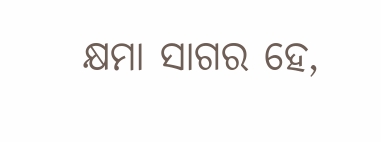କ୍ଷମା ସାଗର ହେ,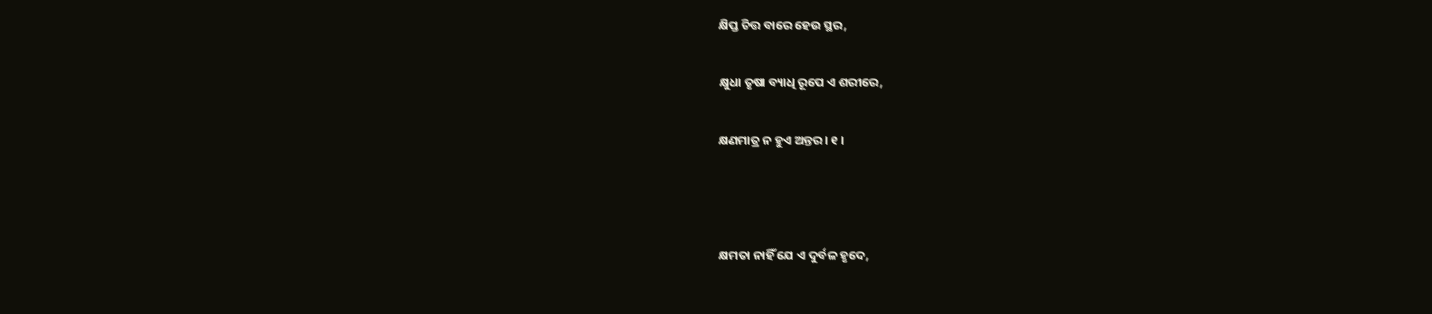କ୍ଷିପ୍ତ ଚିତ୍ତ ବାରେ ହେଉ ସ୍ଥର,

କ୍ଷୁଧା ତୃଷା ବ୍ୟାଧି ରୂପେ ଏ ଶରୀରେ,

କ୍ଷଣମାତ୍ର ନ ହୁଏ ଅନ୍ତର । ୧ ।



କ୍ଷମତା ନାହିଁ ଯେ ଏ ଦୁର୍ବଳ ହୃଦେ,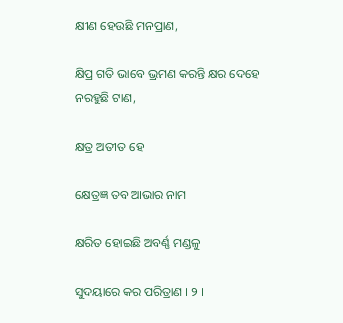କ୍ଷୀଣ ହେଉଛି ମନପ୍ରାଣ,

କ୍ଷିପ୍ର ଗତି ଭାବେ ଭ୍ରମଣ କରନ୍ତି କ୍ଷର ଦେହେ ନରହୁଛି ଟାଣ,

କ୍ଷତ୍ର ଅତୀତ ହେ

କ୍ଷେତ୍ରଜ୍ଞ ତବ ଆଭାର ନାମ

କ୍ଷରିତ ହୋଇଛି ଅବର୍ଣ୍ଣ ମଣ୍ଡଳୁ

ସୁଦୟାରେ କର ପରିତ୍ରାଣ । ୨ ।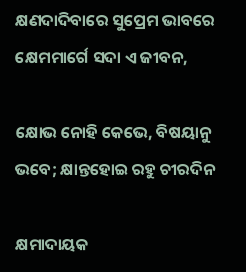କ୍ଷଣଦାଦିବାରେ ସୁପ୍ରେମ ଭାବରେ କ୍ଷେମମାର୍ଗେ ସଦା ଏ ଜୀବନ,

କ୍ଷୋଭ ନୋହି କେଭେ, ବିଷୟାନୁ ଭବେ; କ୍ଷାନ୍ତହୋଇ ରହୁ ଚୀରଦିନ

କ୍ଷମାଦାୟକ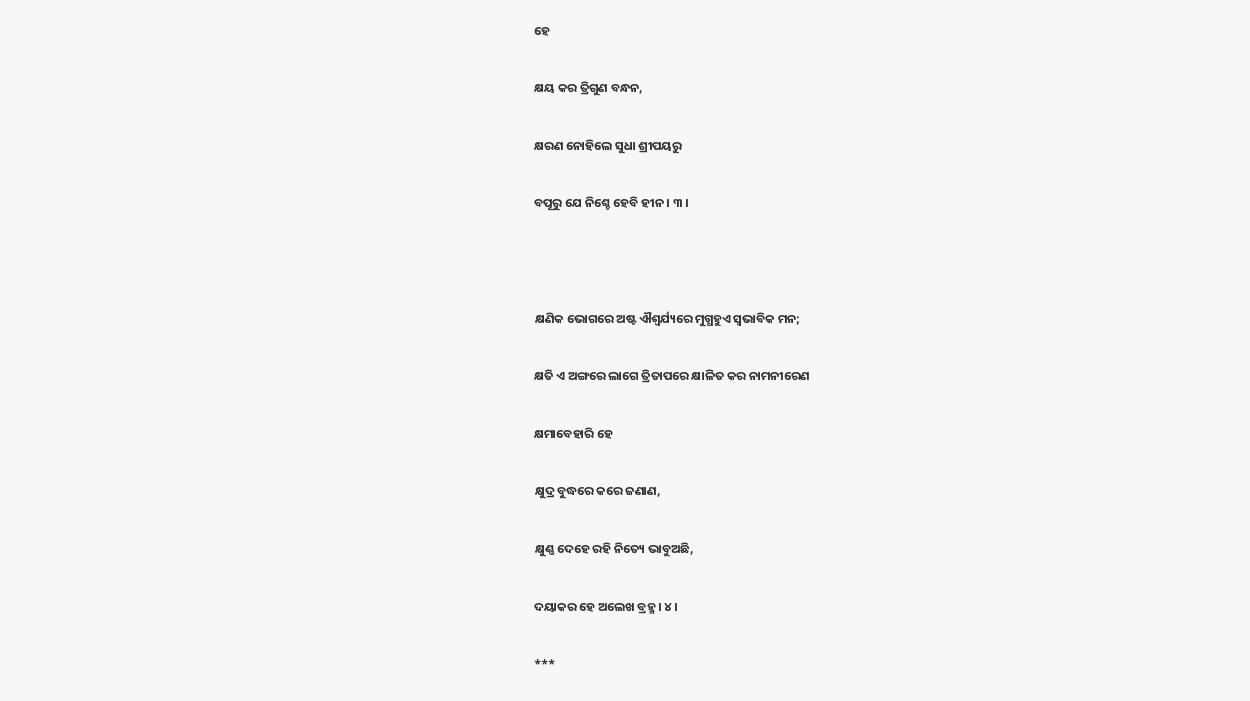ହେ

କ୍ଷୟ କର ତ୍ରିଗୁଣ ବନ୍ଧନ,

କ୍ଷରଣ ନୋହିଲେ ସୁଧା ଶ୍ରୀପୟରୁ

ବପୂରୁ ଯେ ନିଶ୍ଚେ ହେବି ହୀନ । ୩ ।



କ୍ଷଣିକ ଭୋଗରେ ଅଷ୍ଟ ଐଶ୍ୱର୍ଯ୍ୟରେ ମୁଗ୍ଧହୁଏ ସ୍ୱଭାବିକ ମନ;

କ୍ଷତି ଏ ଅଙ୍ଗରେ ଲାଗେ ତ୍ରିତାପରେ କ୍ଷାଳିତ କର ନାମନୀରେଣ

କ୍ଷମାବେହାରି ହେ

କ୍ଷୁଦ୍ର ବୁଦ୍ଧରେ କରେ ଜଣାଣ,

କ୍ଷୁଣ୍ଣ ଦେହେ ରହି ନିତ୍ୟେ ଭାବୁଅଛି,

ଦୟାକର ହେ ଅଲେଖ ବ୍ରହ୍ମ । ୪ ।

***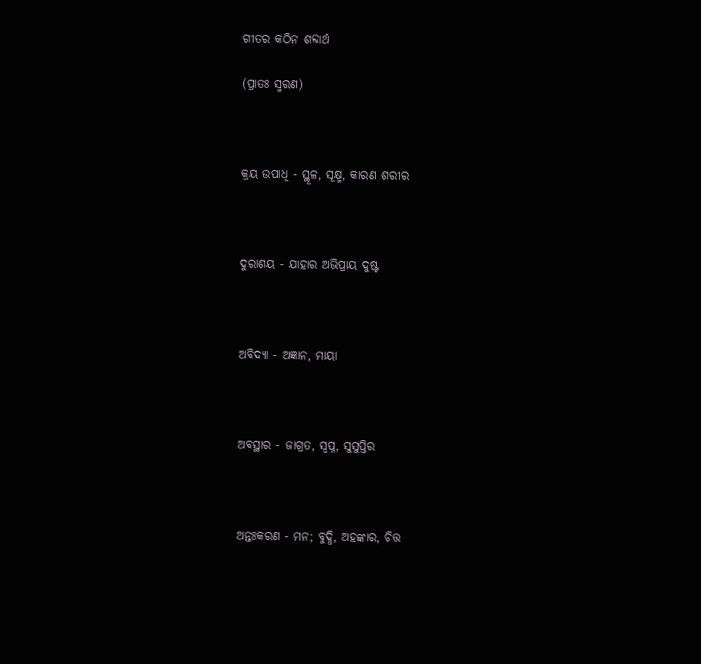ଗୀତର କଠିନ ଶବ୍ଦାର୍ଥ

(ପ୍ରାତଃ ସ୍ମରଣ)



କ୍ରୟ ଉପାଧି - ସ୍ଥୂଳ, ସୂକ୍ଷ୍ମ, କାରଣ ଶରୀର



ଦୁରାଶୟ - ଯାହାର ଅଭିପ୍ରାୟ ଦୁଷ୍ଟ



ଅବିଦ୍ୟା - ଅଜ୍ଞାନ, ମାୟା



ଅବସ୍ଥାର - ଜାଗ୍ରତ, ସ୍ୱପ୍ନ, ସୁସୁପ୍ତିର



ଅନ୍ତଃକରଣ - ମନ; ବୁଦ୍ଧି, ଅହଙ୍କାର, ଚିତ୍ତ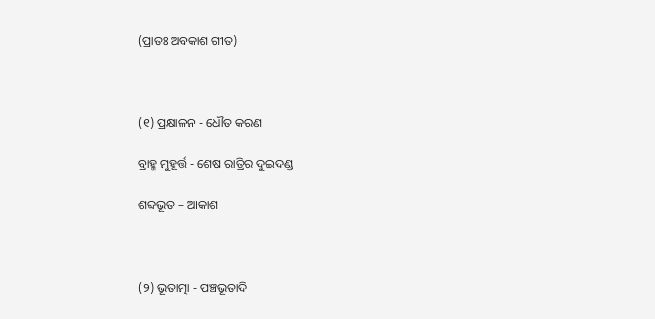(ପ୍ରାତଃ ଅବକାଶ ଗୀତ)



(୧) ପ୍ରକ୍ଷାଳନ - ଧୌତ କରଣ

ବ୍ରାହ୍ମ ମୁହୂର୍ତ୍ତ - ଶେଷ ରାତ୍ରିର ଦୁଇଦଣ୍ଡ

ଶବ୍ଦଭୂତ – ଆକାଶ



(୨) ଭୂତାତ୍ମା - ପଞ୍ଚଭୂତାଦି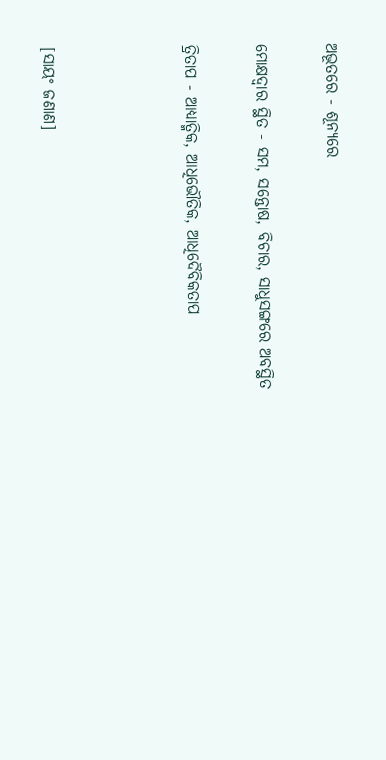ଅଭୂତରେ - ଶୂନ୍ୟରେ

ମୋକ୍ଷଦ୍ୱାର ସ୍ଥିତ - ସମ, ସନ୍ତୋଷ, ବିଚାର, ସାଧୁସଙ୍ଗରେ ଅବସ୍ଥିତ

ତ୍ରିତାପ - ଆଧ୍ୟାତ୍ମିକ, ଆଧିଭୌତିକ, ଆଧିଦୈବିକତାପ



[ସାୟଂ ଜଣାଣ]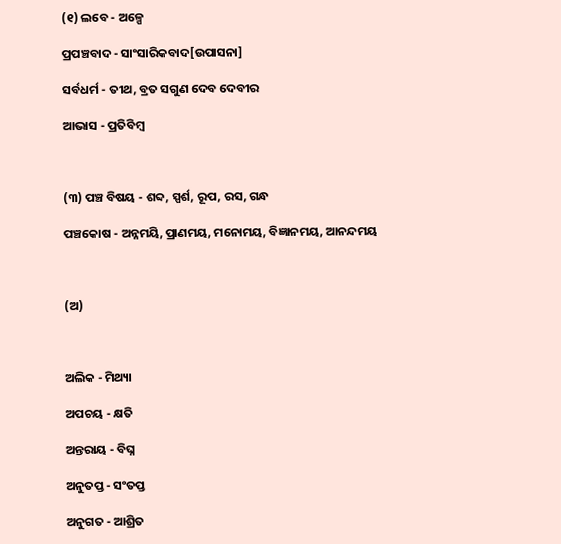(୧) ଲବେ - ଅଳ୍ପେ

ପ୍ରପଞ୍ଚବାଦ - ସାଂସାରିକବାଦ[ଉପାସନା]

ସର୍ବଧର୍ମ - ତୀଥ, ବ୍ରତ ସଗୁଣ ଦେବ ଦେବୀର

ଆଭାସ - ପ୍ରତିବିମ୍ବ



(୩) ପଞ୍ଚ ବିଷୟ - ଶବ୍ଦ, ସ୍ପର୍ଶ, ରୂପ, ରସ, ଗନ୍ଧ

ପଞ୍ଚକୋଷ - ଅନ୍ନମୟି, ପ୍ରାଣମୟ, ମନୋମୟ, ବିଜ୍ଞାନମୟ, ଆନନ୍ଦମୟ



(ଅ)



ଅଲିକ - ମିଥ୍ୟା

ଅପଚୟ - କ୍ଷତି

ଅନ୍ତରାୟ - ବିଘ୍ନ

ଅନୁତପ୍ତ - ସଂତପ୍ତ

ଅନୁଗତ - ଆଶ୍ରିତ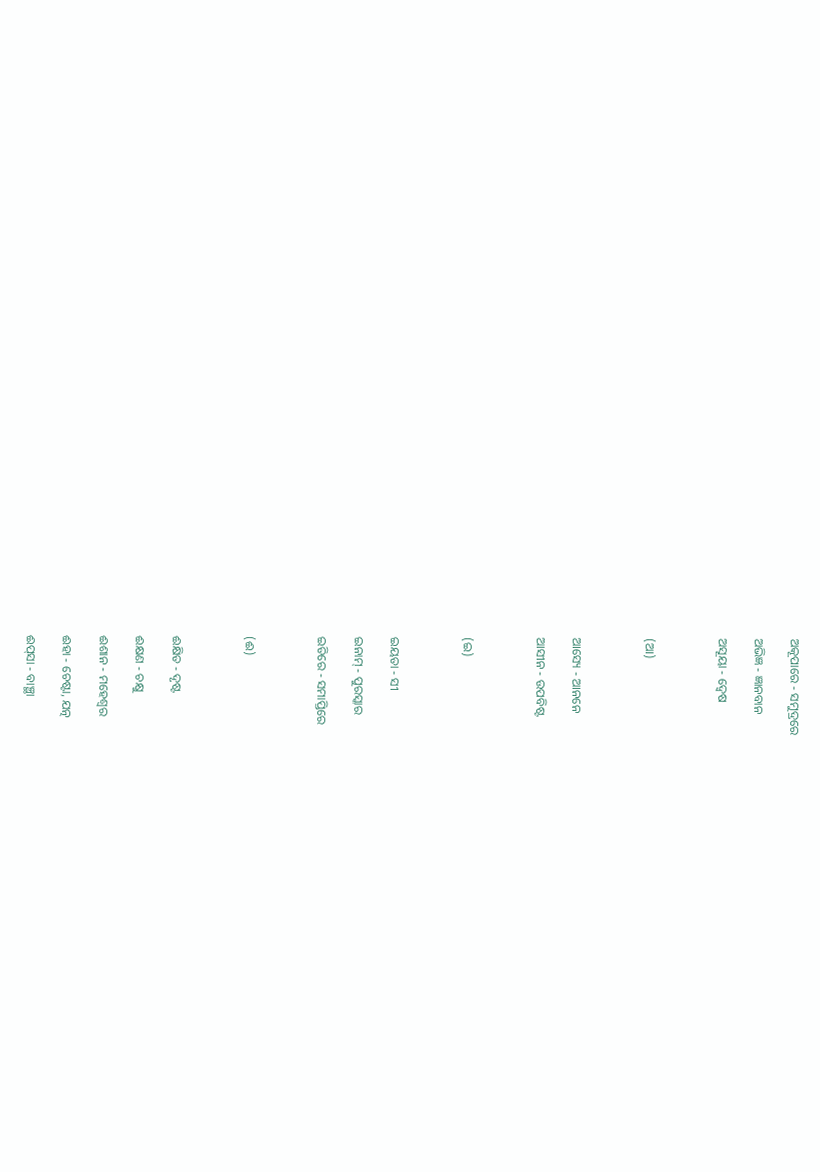ଅକୂପାରେ - ସମୁଦ୍ରରେ

ଅଭିଜ୍ଞ - ଜ୍ଞାନବାନ

ଅସୂୟା - ଦ୍ୱେଷ



(ଆ)



ଆସ୍ୟେ - ଆନନେ

ଆସୀନ - ଉପବିଷ୍ଟ



(ଇ)



ଇୟତା - ସୀ

ଇନାମ୍‌ - ପୁରସ୍କାର

ଇତିରେ - ସମାପ୍ତିରେ



(ଈ)



ଈକ୍ଷିତ - ଦୃଷ୍ଟ

ଈକ୍ଷଣ - ଚକ୍ଷୁ

ଈଶାନ - ମହେଶ୍ୱର

ଈହା - ଚେଷ୍ଟା, ଯତ୍ନ

ଈପ୍‌ସା - ବାଞ୍ଛା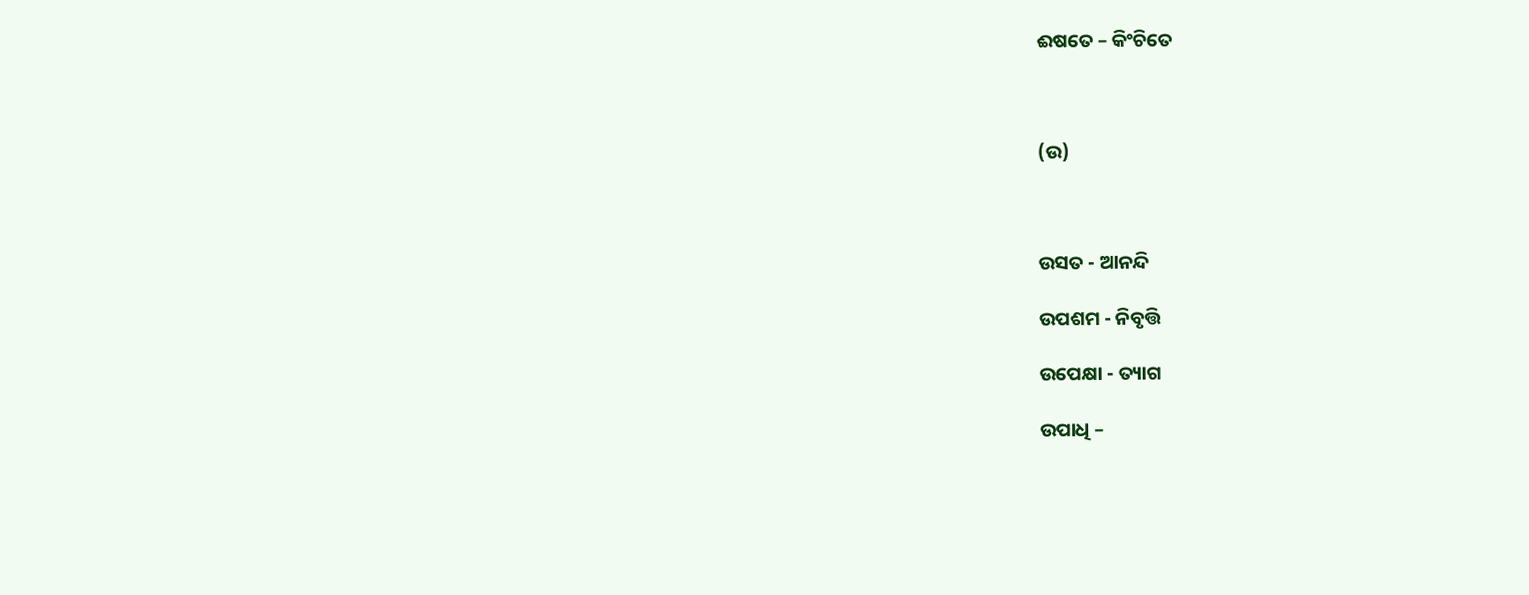ଈଷତେ – କିଂଚିତେ



(ଉ)



ଉସତ - ଆନନ୍ଦି

ଉପଶମ - ନିବୃତ୍ତି

ଉପେକ୍ଷା - ତ୍ୟାଗ

ଉପାଧି –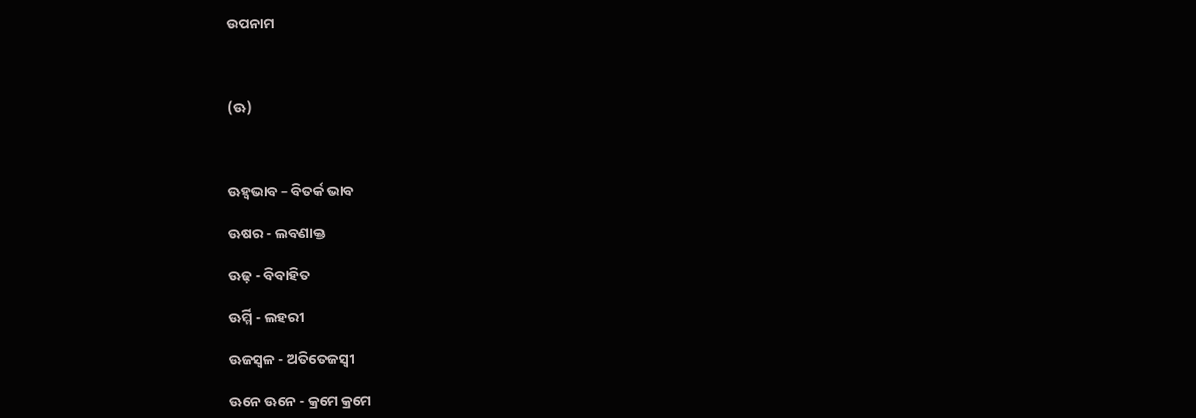ଉପନାମ



(ଊ)



ଊହ୍ୱଭାବ – ବିତର୍କ ଭାବ

ଊଷର - ଲବଣାକ୍ତ

ଊଢ଼ - ବିବାହିତ

ଊର୍ମ୍ମି - ଲହରୀ

ଊଜସ୍ୱଳ - ଅତିତେଜସ୍ୱୀ

ଊନେ ଊନେ - କ୍ରମେ କ୍ରମେ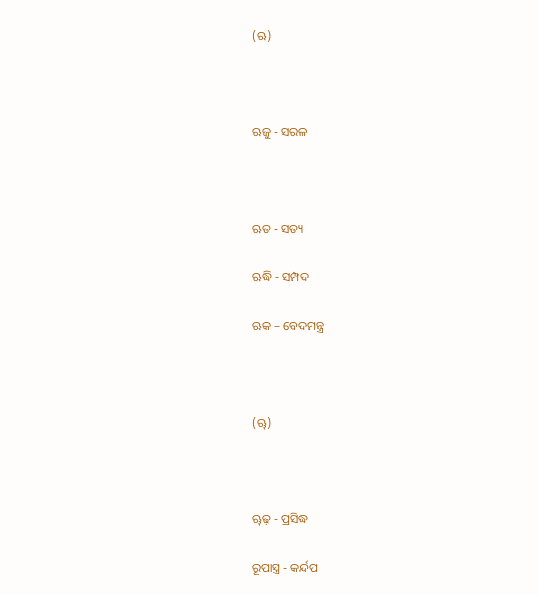(ଋ)



ଋଜୁ - ସରଳ



ଋତ - ସତ୍ୟ

ଋଦ୍ଧି - ସମ୍ପଦ

ଋକ – ବେଦମନ୍ତ୍ର



(ୠ)



ୠଢ଼ - ପ୍ରସିଦ୍ଧ

ରୂପାସ୍ତ୍ର - କର୍ନ୍ଦପ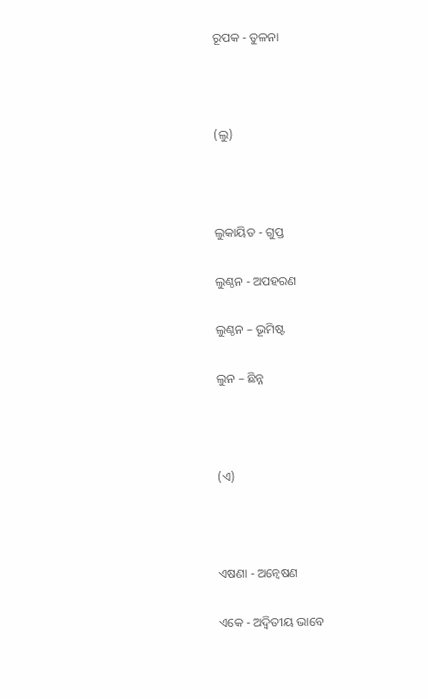ରୂପକ - ତୁଳନା



(ଲୁ)



ଲୁକାୟିତ - ଗୁପ୍ତ

ଲୁଣ୍ଠନ - ଅପହରଣ

ଲୁଣ୍ଠନ – ଭୂମିଷ୍ଟ

ଲୁନ – ଛିନ୍ନ



(ଏ)



ଏଷଣା - ଅନ୍ୱେଷଣ

ଏକେ - ଅଦ୍ୱିତୀୟ ଭାବେ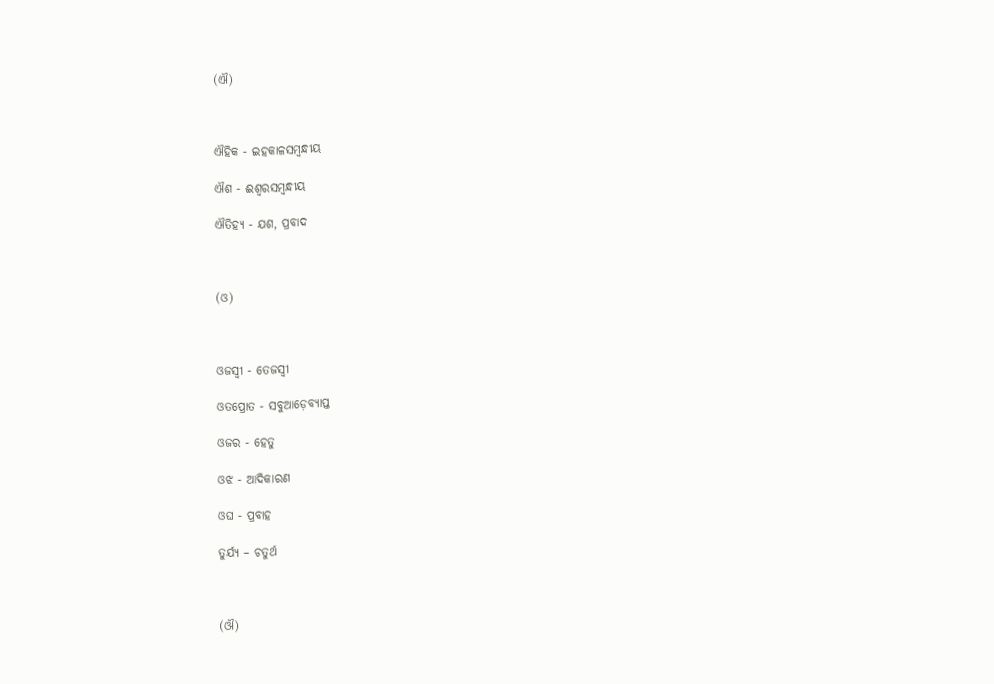(ଐ)



ଐହିକ - ଇହକାଳସମ୍ବନ୍ଧୀୟ

ଐଶ - ଈଶ୍ୱରସମ୍ବନ୍ଧୀୟ

ଐତିହ୍ୟ - ଯଶ, ପ୍ରବାଦ



(ଓ)



ଓଜସ୍ୱୀ - ତେଜସ୍ୱୀ

ଓତପ୍ରୋତ - ସବୁଆଡ଼େବ୍ୟାପ୍ତ

ଓଜର - ହେତୁ

ଓଝ - ଆଦିକାରଣ

ଓଘ - ପ୍ରବାହ

ତୁର୍ଯ୍ୟ – ଚତୁର୍ଥ



(ଔ)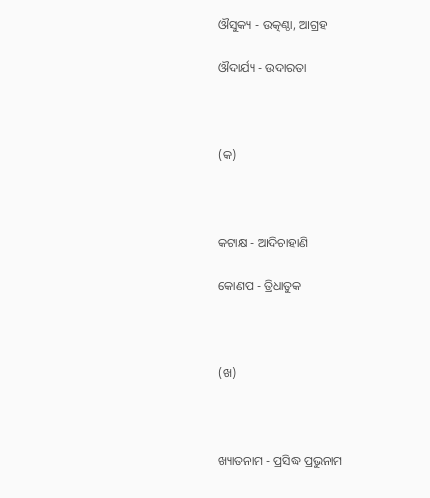ଔସୁକ୍ୟ - ଉତ୍କଣ୍ଠା, ଆଗ୍ରହ

ଔଦାର୍ଯ୍ୟ - ଉଦାରତା



(କ)



କଟାକ୍ଷ - ଆଦିଚାହାଣି

କୋଣପ - ତ୍ରିଧାତୁକ



(ଖ)



ଖ୍ୟାତନାମ - ପ୍ରସିଦ୍ଧ ପ୍ରଭୁନାମ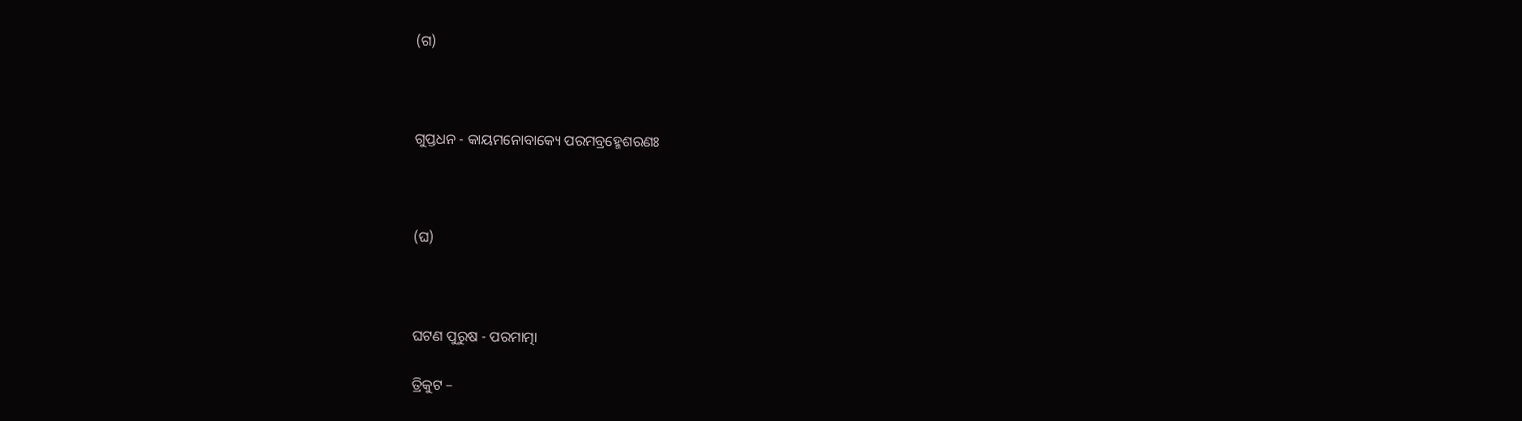(ଗ)



ଗୁପ୍ତଧନ - କାୟମନୋବାକ୍ୟେ ପରମବ୍ରହ୍ମେଶରଣଃ



(ଘ)



ଘଟଣ ପୁରୁଷ - ପରମାତ୍ମା

ତ୍ରିକୁଟ –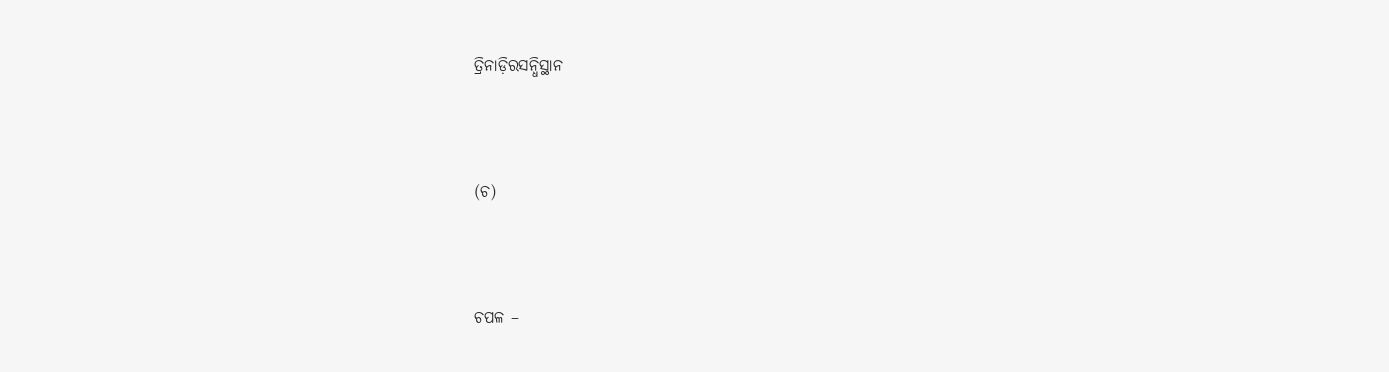ତ୍ରିନାଡ଼ିରସନ୍ଧିସ୍ଥାନ



(ଚ)



ଚପଳ –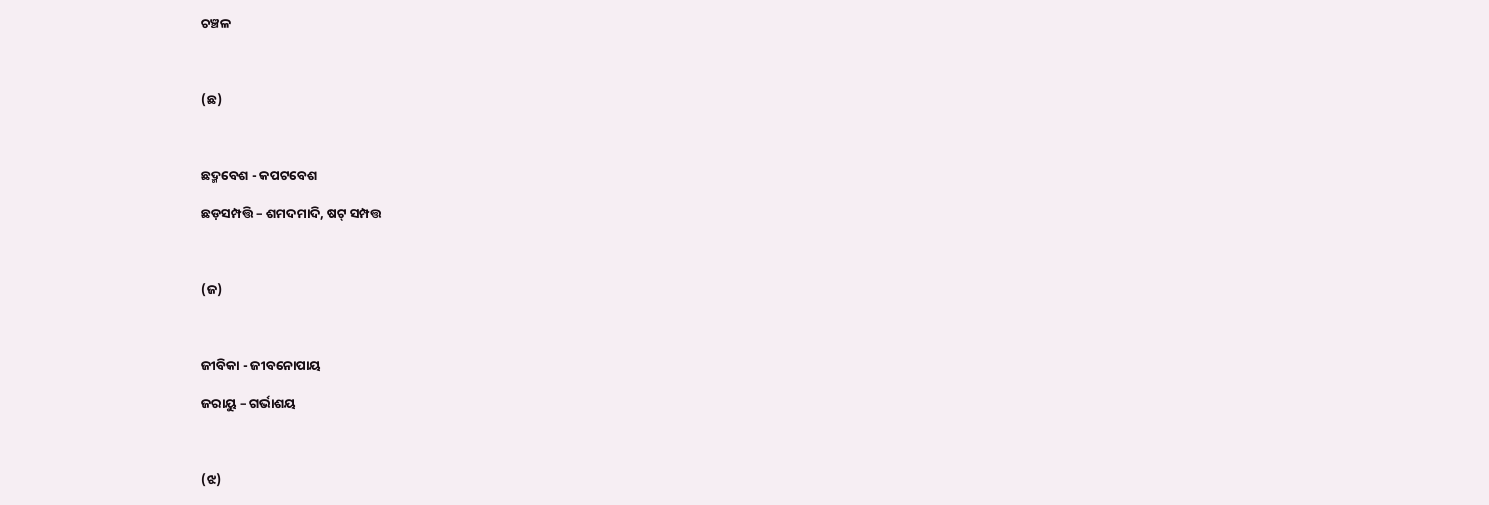ଚଞ୍ଚଳ



(ଛ)



ଛଦ୍ମବେଶ - କପଟବେଶ

ଛଡ଼ସମ୍ପତ୍ତି – ଶମଦମାଦି, ଷଟ୍‌ ସମ୍ପତ୍ତ



(ଜ)



ଜୀବିକା - ଜୀବନୋପାୟ

ଜରାୟୁ – ଗର୍ଭାଶୟ



(ଝ)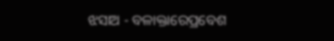ଝସାଅ - ବଳାକ୍ତାରେପ୍ରବେଶ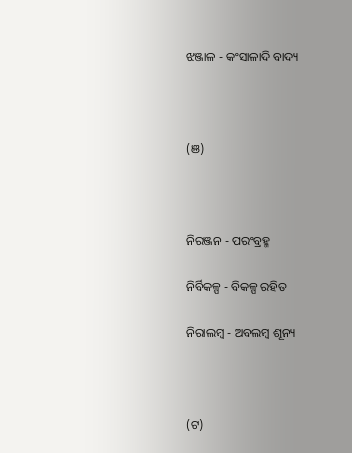ଝଞ୍ଜାଳ - କଂସାଳାଦି ବାଦ୍ୟ



(ଞ)



ନିରଞ୍ଜନ - ପରଂବ୍ରହ୍ମ

ନିର୍ବିକଳ୍ପ - ବିକଳ୍ପ ରହିତ

ନିରାଲମ୍ବ - ଅବଲମ୍ବ ଶୂନ୍ୟ



(ଟ)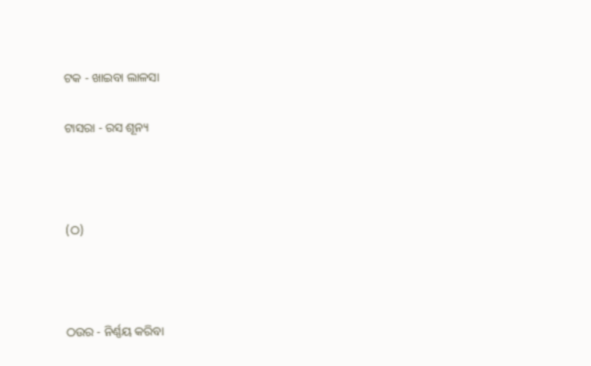ଟକ - ଖାଇବା ଲାଳସା

ଟାସରା - ରସ ଶୂନ୍ୟ



(ଠ)



ଠଉର - ନିର୍ଣ୍ଣୟ କରିବା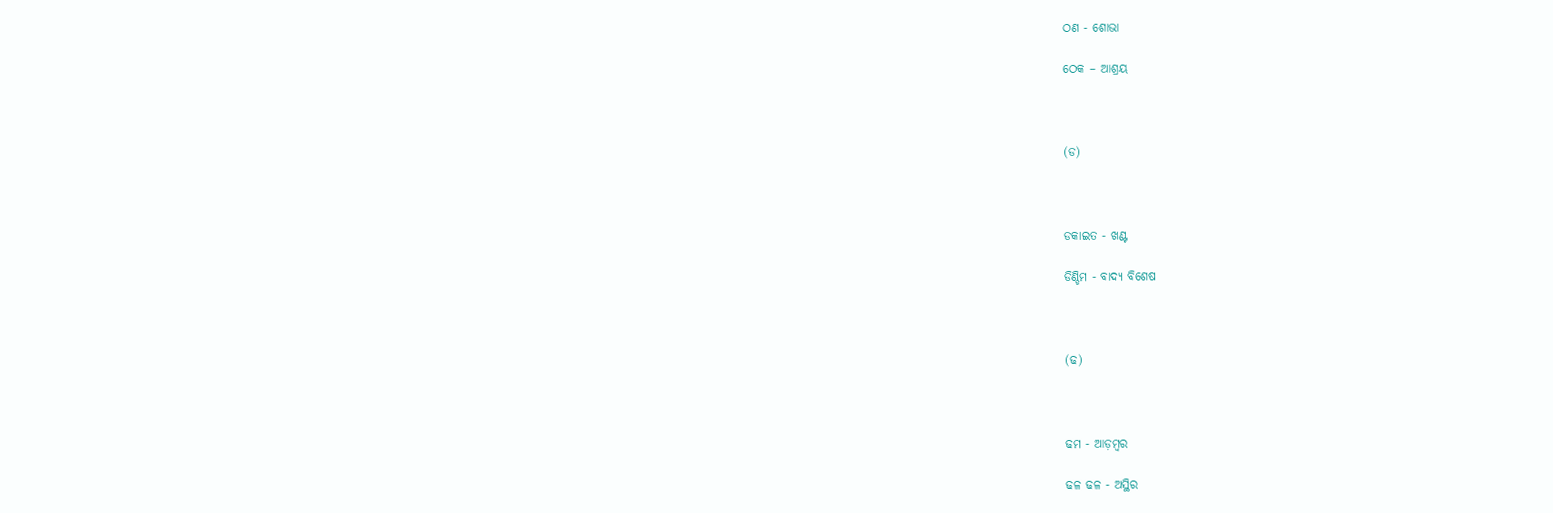ଠଣ - ଶୋଭା

ଠେକ – ଆଶ୍ରୟ



(ଡ)



ଡକାଇତ - ଖଣ୍ଟ

ଡିଣ୍ଡିମ - ବାଦ୍ୟ ବିଶେଷ



(ଢ)



ଢମ - ଆଡ଼ମ୍ବର

ଢଳ ଢଳ - ଅସ୍ଥିର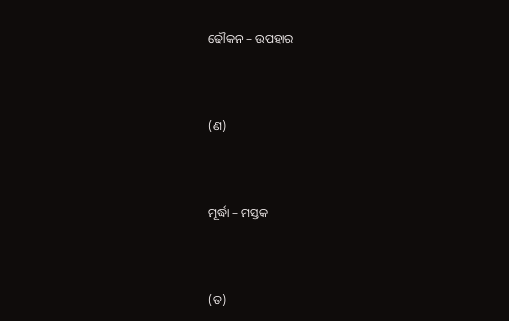ଢୌକନ – ଉପହାର



(ଣ)



ମୂର୍ଦ୍ଧା – ମସ୍ତକ



(ତ)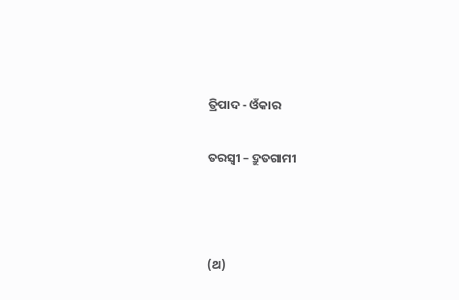ତ୍ରିପାଦ - ଓଁକାର

ତରସ୍ୱୀ – ଦ୍ରୁତଗାମୀ



(ଥ)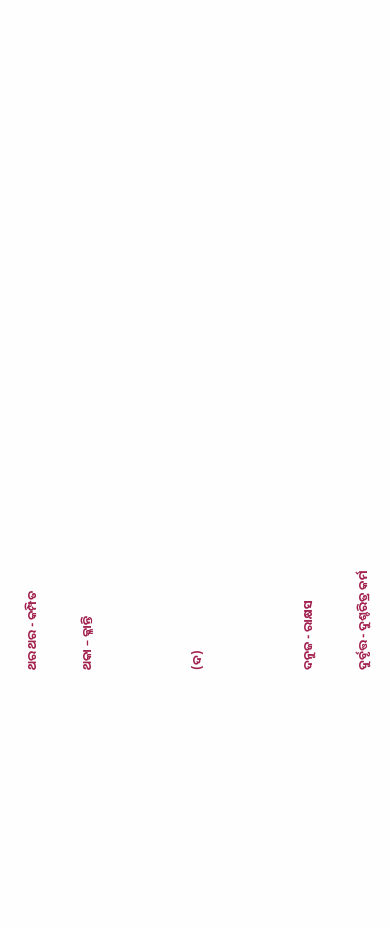ଥର ଥର - କମ୍ପିତ

ଥକା – କ୍ଳାନ୍ତି



(ଦ)



ଦନୁଜ - ରାକ୍ଷସ

ଦୁର୍ବୃତ୍ତ - ଦୁଶ୍ଚରିତ୍ର କର୍ମ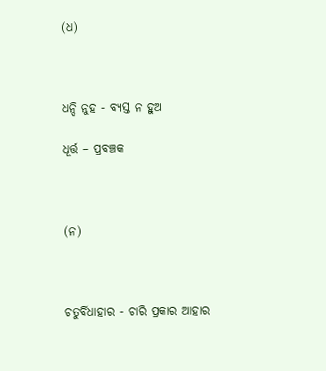(ଧ)



ଧନ୍ଦି ନୁହ - ବ୍ୟସ୍ତ ନ ହୁଅ

ଧୂର୍ତ୍ତ – ପ୍ରବଞ୍ଚକ



(ନ)



ଚତୁର୍ବିଧାହାର - ଚାରି ପ୍ରକାର ଆହାର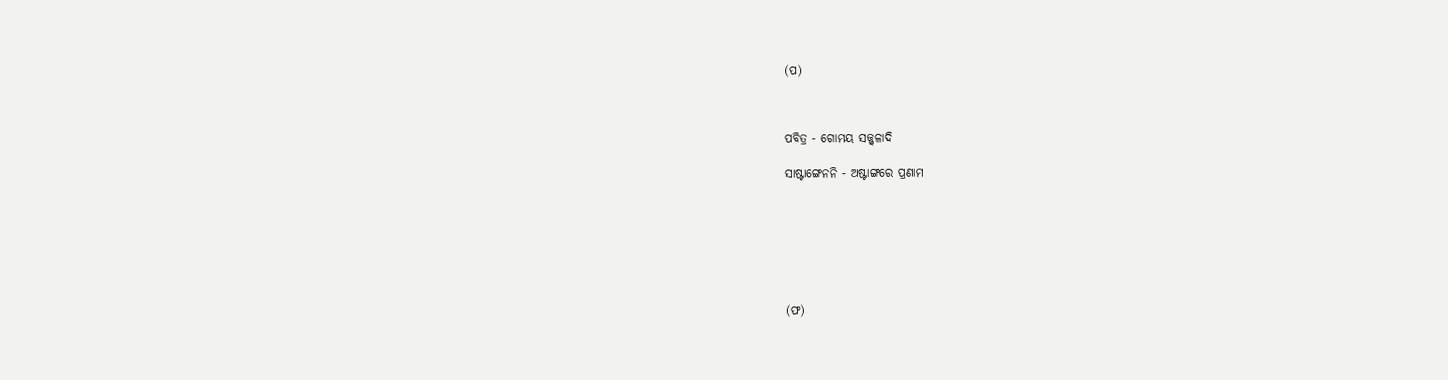(ପ)



ପବିତ୍ର - ଗୋମୟ ସଜ୍ଜ୍ୱଳାଦି

ସାଷ୍ଟାଙ୍ଗେନନି - ଅଷ୍ଟାଙ୍ଗରେ ପ୍ରଣାମ







(ଫ)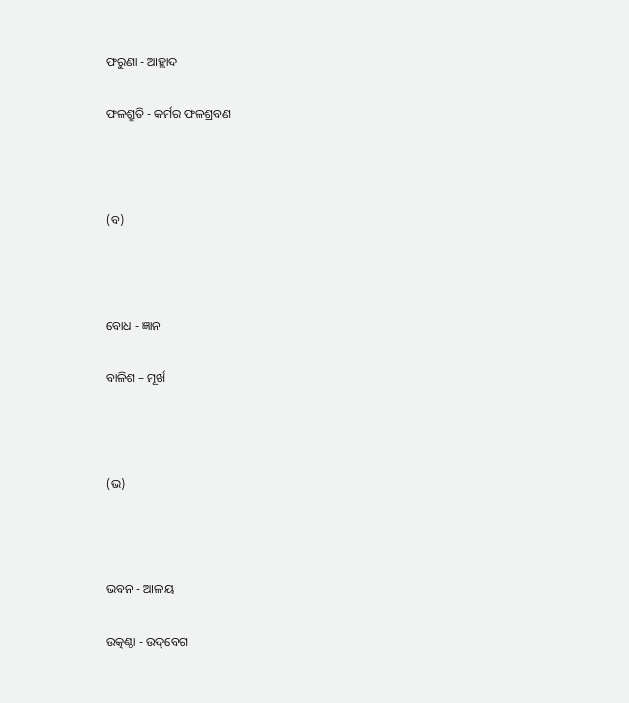ଫରୁଣା - ଆହ୍ଲାଦ

ଫଳଶ୍ରୁତି - କର୍ମର ଫଳଶ୍ରବଣ



(ବ)



ବୋଧ - ଜ୍ଞାନ

ବାଳିଶ – ମୂର୍ଖ



(ଭ)



ଭବନ - ଆଳୟ

ଉତ୍କଣ୍ଠା - ଉଦ୍‌ବେଗ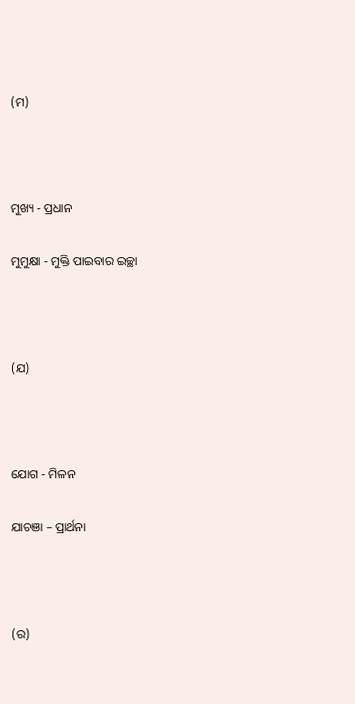(ମ)



ମୁଖ୍ୟ - ପ୍ରଧାନ

ମୁମୁକ୍ଷା - ମୁକ୍ତି ପାଇବାର ଇଚ୍ଛା



(ଯ)



ଯୋଗ - ମିଳନ

ଯାଚଞା – ପ୍ରାର୍ଥନା



(ର)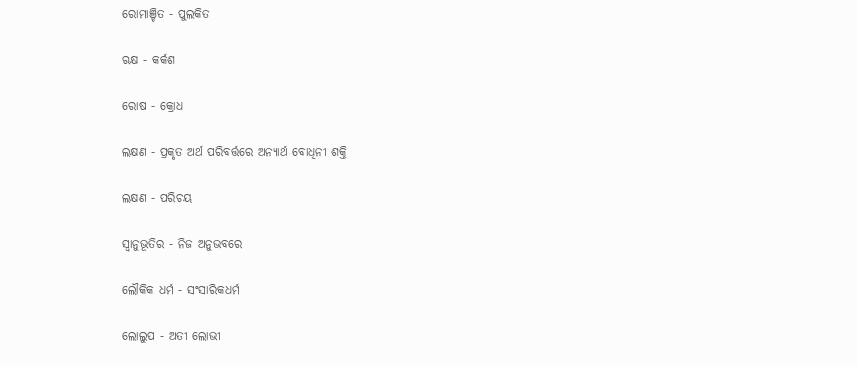ରୋମାଞ୍ଚିତ - ପୁଲକିତ

ଋକ୍ଷ - କର୍କଶ

ରୋଷ - କ୍ରୋଧ

ଲକ୍ଷଣ - ପ୍ରକୃତ ଅର୍ଥ ପରିବର୍ତ୍ତରେ ଅନ୍ୟାର୍ଥ ବୋଧିନୀ ଶକ୍ତି

ଲକ୍ଷଣ - ପରିଚୟ

ସ୍ୱାନୁଭୂତିର - ନିଜ ଅନୁଭବରେ

ଲୌକିକ ଧର୍ମ - ସଂସାରିକଧର୍ମ

ଲୋଲୁପ - ଅତୀ ଲୋଭୀ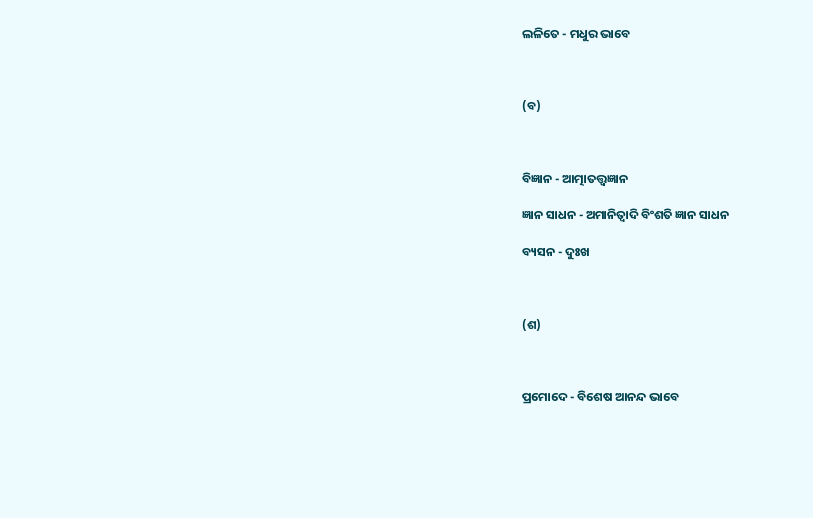ଲଳିତେ - ମଧୁର ଭାବେ



(ବ)



ବିଜ୍ଞାନ - ଆତ୍ମାତତ୍ତ୍ୱଜ୍ଞାନ

ଜ୍ଞାନ ସାଧନ - ଅମାନିତ୍ୱାଦି ବିଂଶତି ଜ୍ଞାନ ସାଧନ

ବ୍ୟସନ - ଦୁଃଖ



(ଶ)



ପ୍ରମୋଦେ - ବିଶେଷ ଆନନ୍ଦ ଭାବେ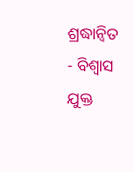ଶ୍ରଦ୍ଧାନ୍ୱିତ - ବିଶ୍ୱାସ ଯୁକ୍ତ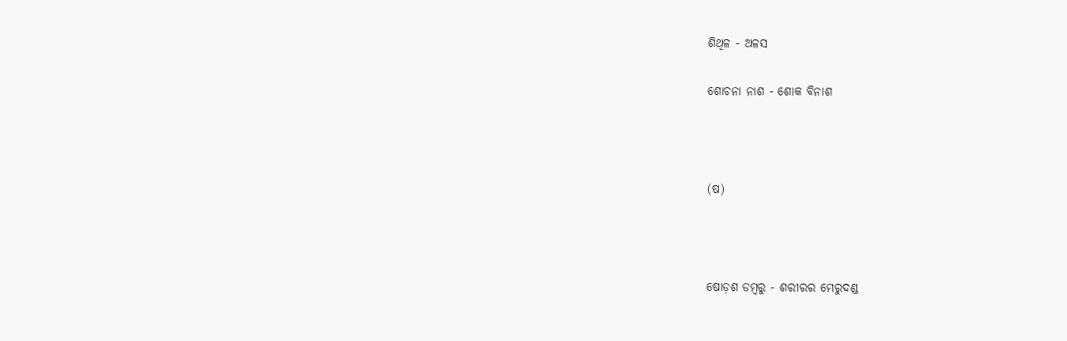ଶିଥିଳ - ଅଳସ

ଶୋଚନା ନାଶ - ଶୋକ ବିନାଶ



(ଷ)



ଷୋଡ଼ଶ ଡମ୍ବରୁ - ଶରୀରର ମେରୁଦଣ୍ଡ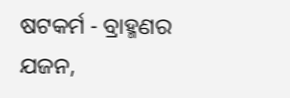ଷଟକର୍ମ - ବ୍ରାହ୍ମଣର ଯଜନ,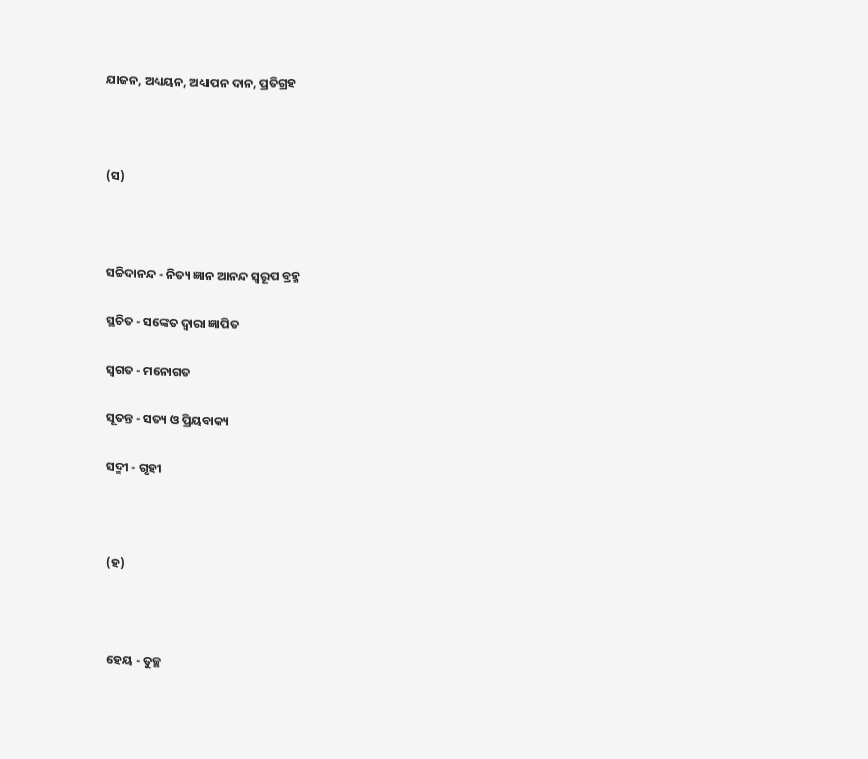ଯାଜନ, ଅଧ୍ୟୟନ, ଅଧ୍ୟାପନ ଦାନ, ପ୍ରତିଗ୍ରହ



(ସ)



ସଚ୍ଚିଦାନନ୍ଦ - ନିତ୍ୟ ଜ୍ଞାନ ଆନନ୍ଦ ସ୍ୱରୂପ ବ୍ରହ୍ମ

ସ୍ଥଚିତ - ସଙ୍କେତ ଦ୍ୱାରା ଜ୍ଞାପିତ

ସ୍ୱଗତ - ମନୋଗତ

ସୂତନ୍ତ - ସତ୍ୟ ଓ ପ୍ରିୟବାକ୍ୟ

ସଦ୍ମୀ - ଗୃହୀ



(ହ)



ହେୟ - ତୁଚ୍ଛ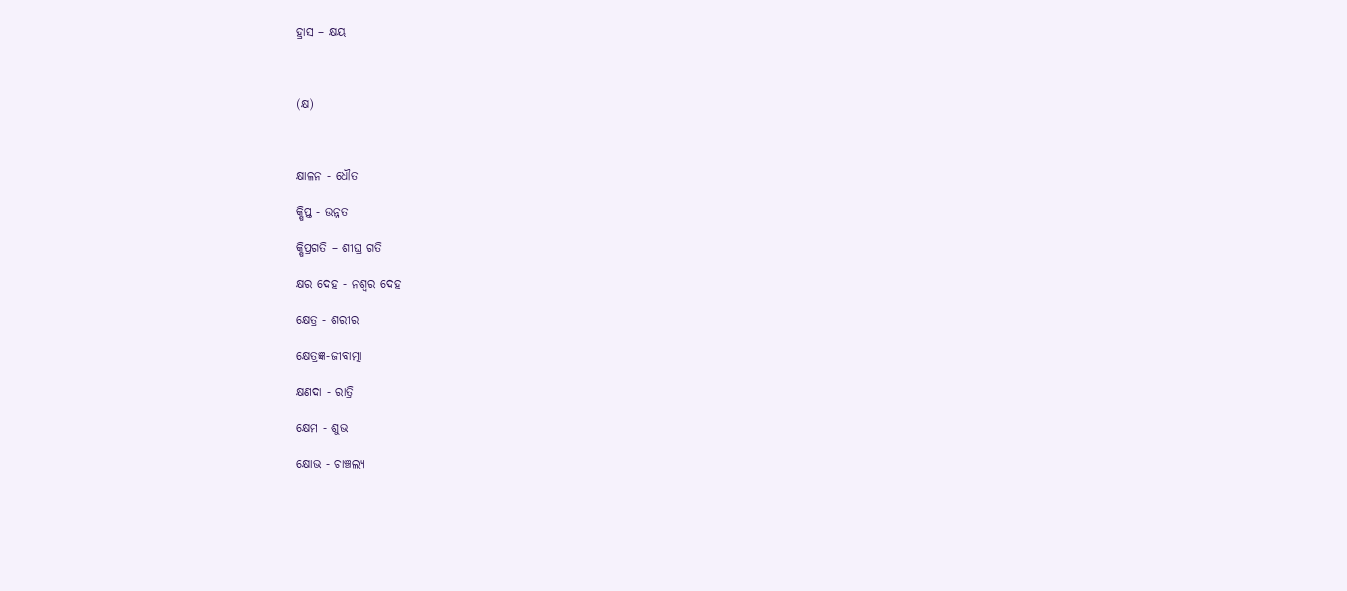ହ୍ରାସ – କ୍ଷୟ



(କ୍ଷ)



କ୍ଷାଳନ - ଧୌତ

କ୍ଷିପ୍ତ - ଉନ୍ନତ

କ୍ଷିପ୍ରଗତି – ଶୀଘ୍ର ଗତି

କ୍ଷର ଦେହ - ନଶ୍ୱର ଦେହ

କ୍ଷେତ୍ର - ଶରୀର

କ୍ଷେତ୍ରଜ୍ଞ-ଜୀବାତ୍ମା

କ୍ଷଣଦା - ରାତ୍ରି

କ୍ଷେମ - ଶୁଭ

କ୍ଷୋଭ - ଚାଞ୍ଚଲ୍ୟ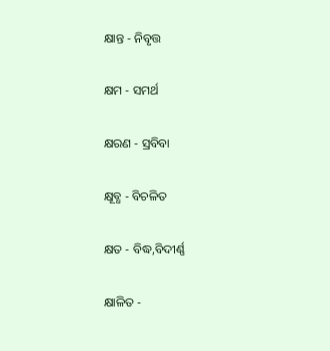କ୍ଷାନ୍ତ - ନିବୃତ୍ତ

କ୍ଷମ - ସମର୍ଥ

କ୍ଷରଣ - ସ୍ରବିବା

କ୍ଷୂବ୍ଧ - ବିଚଳିତ

କ୍ଷତ - ବିଦ୍ଧ,ବିଦୀର୍ଣ୍ଣ

କ୍ଷାଳିତ -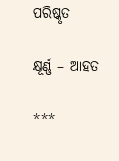ପରିଷ୍କୃତ

କ୍ଷୂର୍ଣ୍ଣ – ଆହତ

***